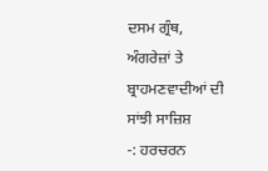ਦਸਮ ਗ੍ਰੰਥ,
ਅੰਗਰੇਜ਼ਾਂ ਤੇ ਬ੍ਰਾਹਮਣਵਾਦੀਆਂ ਦੀ ਸਾਂਝੀ ਸਾਜ਼ਿਸ਼
-: ਹਰਚਰਨ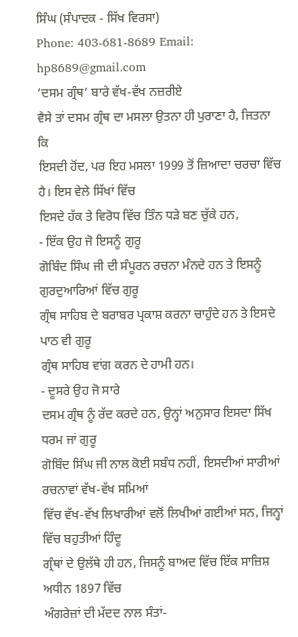ਸਿੰਘ (ਸੰਪਾਦਕ - ਸਿੱਖ ਵਿਰਸਾ)
Phone: 403-681-8689 Email:
hp8689@gmail.com
‘ਦਸਮ ਗ੍ਰੰਥ’ ਬਾਰੇ ਵੱਖ-ਵੱਖ ਨਜ਼ਰੀਏ
ਵੈਸੇ ਤਾਂ ਦਸਮ ਗ੍ਰੰਥ ਦਾ ਮਸਲਾ ਉਤਨਾ ਹੀ ਪੁਰਾਣਾ ਹੈ, ਜਿਤਨਾ ਕਿ
ਇਸਦੀ ਹੋਂਦ, ਪਰ ਇਹ ਮਸਲਾ 1999 ਤੋਂ ਜ਼ਿਆਦਾ ਚਰਚਾ ਵਿੱਚ ਹੈ। ਇਸ ਵੇਲੇ ਸਿੱਖਾਂ ਵਿੱਚ
ਇਸਦੇ ਹੱਕ ਤੇ ਵਿਰੋਧ ਵਿੱਚ ਤਿੰਨ ਧੜੇ ਬਣ ਚੁੱਕੇ ਹਨ,
- ਇੱਕ ਉਹ ਜੋ ਇਸਨੂੰ ਗੁਰੂ
ਗੋਬਿੰਦ ਸਿੰਘ ਜੀ ਦੀ ਸੰਪੂਰਨ ਰਚਨਾ ਮੰਨਦੇ ਹਨ ਤੇ ਇਸਨੂੰ ਗੁਰਦੁਆਰਿਆਂ ਵਿੱਚ ਗੁਰੂ
ਗ੍ਰੰਥ ਸਾਹਿਬ ਦੇ ਬਰਾਬਰ ਪ੍ਰਕਾਸ਼ ਕਰਨਾ ਚਾਹੁੰਦੇ ਹਨ ਤੇ ਇਸਦੇ ਪਾਠ ਵੀ ਗੁਰੂ
ਗ੍ਰੰਥ ਸਾਹਿਬ ਵਾਂਗ ਕਰਨ ਦੇ ਹਾਮੀ ਹਨ।
- ਦੂਸਰੇ ਉਹ ਜੋ ਸਾਰੇ
ਦਸਮ ਗ੍ਰੰਥ ਨੂੰ ਰੱਦ ਕਰਦੇ ਹਨ, ਉਨ੍ਹਾਂ ਅਨੁਸਾਰ ਇਸਦਾ ਸਿੱਖ ਧਰਮ ਜਾਂ ਗੁਰੂ
ਗੋਬਿੰਦ ਸਿੰਘ ਜੀ ਨਾਲ ਕੋਈ ਸਬੰਧ ਨਹੀਂ, ਇਸਦੀਆਂ ਸਾਰੀਆਂ ਰਚਨਾਵਾਂ ਵੱਖ-ਵੱਖ ਸਮਿਆਂ
ਵਿੱਚ ਵੱਖ-ਵੱਖ ਲਿਖਾਰੀਆਂ ਵਲੋਂ ਲਿਖੀਆਂ ਗਈਆਂ ਸਨ, ਜਿਨ੍ਹਾਂ ਵਿੱਚ ਬਹੁਤੀਆਂ ਹਿੰਦੂ
ਗ੍ਰੰਥਾਂ ਦੇ ਉਲੱਥੇ ਹੀ ਹਨ, ਜਿਸਨੂੰ ਬਾਅਦ ਵਿੱਚ ਇੱਕ ਸਾਜ਼ਿਸ਼ ਅਧੀਨ 1897 ਵਿੱਚ
ਅੰਗਰੇਜ਼ਾਂ ਦੀ ਮੱਦਦ ਨਾਲ ਸੰਤਾਂ-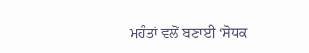ਮਹੰਤਾਂ ਵਲੋਂ ਬਣਾਈ ‘ਸੋਧਕ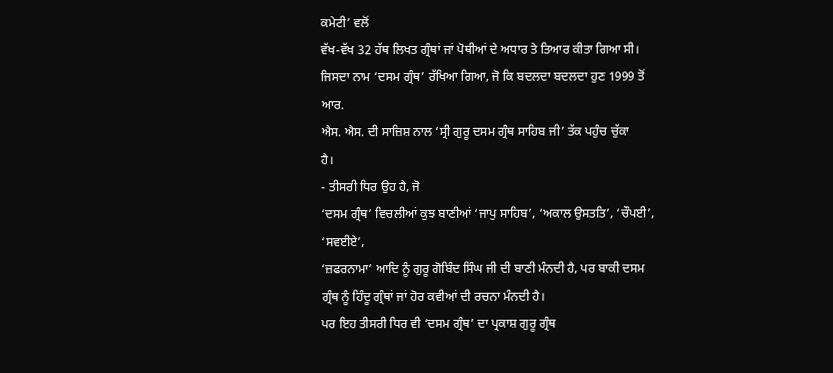ਕਮੇਟੀ’ ਵਲੋਂ
ਵੱਖ-ਵੱਖ 32 ਹੱਥ ਲਿਖਤ ਗ੍ਰੰਥਾਂ ਜਾਂ ਪੋਥੀਆਂ ਦੇ ਅਧਾਰ ਤੇ ਤਿਆਰ ਕੀਤਾ ਗਿਆ ਸੀ।
ਜਿਸਦਾ ਨਾਮ ‘ਦਸਮ ਗ੍ਰੰਥ’ ਰੱਖਿਆ ਗਿਆ, ਜੋ ਕਿ ਬਦਲਦਾ ਬਦਲਦਾ ਹੁਣ 1999 ਤੋਂ ਆਰ.
ਐਸ. ਐਸ. ਦੀ ਸਾਜ਼ਿਸ਼ ਨਾਲ ‘ਸ੍ਰੀ ਗੁਰੂ ਦਸਮ ਗ੍ਰੰਥ ਸਾਹਿਬ ਜੀ’ ਤੱਕ ਪਹੁੰਚ ਚੁੱਕਾ
ਹੈ।
- ਤੀਸਰੀ ਧਿਰ ਉਹ ਹੈ, ਜੋ
‘ਦਸਮ ਗ੍ਰੰਥ’ ਵਿਚਲੀਆਂ ਕੁਝ ਬਾਣੀਆਂ ‘ਜਾਪੁ ਸਾਹਿਬ’, ‘ਅਕਾਲ ਉਸਤਤਿ’, ‘ਚੌਪਈ’, ‘ਸਵਈਏ’,
‘ਜ਼ਫਰਨਾਮਾ’ ਆਦਿ ਨੂੰ ਗੁਰੂ ਗੋਬਿੰਦ ਸਿੰਘ ਜੀ ਦੀ ਬਾਣੀ ਮੰਨਦੀ ਹੈ, ਪਰ ਬਾਕੀ ਦਸਮ
ਗ੍ਰੰਥ ਨੂੰ ਹਿੰਦੂ ਗ੍ਰੰਥਾਂ ਜਾਂ ਹੋਰ ਕਵੀਆਂ ਦੀ ਰਚਨਾ ਮੰਨਦੀ ਹੈ।
ਪਰ ਇਹ ਤੀਸਰੀ ਧਿਰ ਵੀ ‘ਦਸਮ ਗ੍ਰੰਥ’ ਦਾ ਪ੍ਰਕਾਸ਼ ਗੁਰੂ ਗ੍ਰੰਥ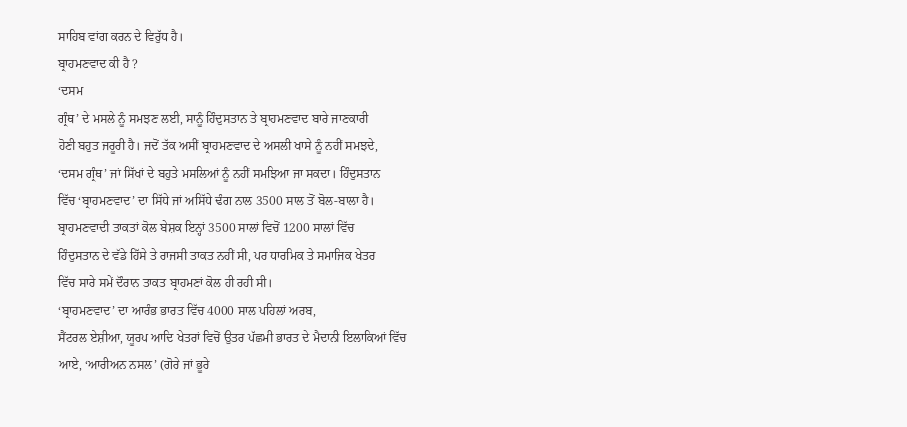ਸਾਹਿਬ ਵਾਂਗ ਕਰਨ ਦੇ ਵਿਰੁੱਧ ਹੈ।
ਬ੍ਰਾਹਮਣਵਾਦ ਕੀ ਹੈ ?
‘ਦਸਮ
ਗ੍ਰੰਥ’ ਦੇ ਮਸਲੇ ਨੂੰ ਸਮਝਣ ਲਈ, ਸਾਨੂੰ ਹਿੰਦੁਸਤਾਨ ਤੇ ਬ੍ਰਾਹਮਣਵਾਦ ਬਾਰੇ ਜਾਣਕਾਰੀ
ਹੋਣੀ ਬਹੁਤ ਜਰੂਰੀ ਹੈ। ਜਦੋਂ ਤੱਕ ਅਸੀਂ ਬ੍ਰਾਹਮਣਵਾਦ ਦੇ ਅਸਲੀ ਖਾਸੇ ਨੂੰ ਨਹੀਂ ਸਮਝਦੇ,
‘ਦਸਮ ਗ੍ਰੰਥ’ ਜਾਂ ਸਿੱਖਾਂ ਦੇ ਬਹੁਤੇ ਮਸਲਿਆਂ ਨੂੰ ਨਹੀਂ ਸਮਝਿਆ ਜਾ ਸਕਦਾ। ਹਿੰਦੁਸਤਾਨ
ਵਿੱਚ ‘ਬ੍ਰਾਹਮਣਵਾਦ’ ਦਾ ਸਿੱਧੇ ਜਾਂ ਅਸਿੱਧੇ ਢੰਗ ਨਾਲ 3500 ਸਾਲ ਤੋਂ ਬੋਲ-ਬਾਲਾ ਹੈ।
ਬ੍ਰਾਹਮਣਵਾਦੀ ਤਾਕਤਾਂ ਕੋਲ ਬੇਸ਼ਕ ਇਨ੍ਹਾਂ 3500 ਸਾਲਾਂ ਵਿਚੋਂ 1200 ਸਾਲਾਂ ਵਿੱਚ
ਹਿੰਦੁਸਤਾਨ ਦੇ ਵੱਡੇ ਹਿੱਸੇ ਤੇ ਰਾਜਸੀ ਤਾਕਤ ਨਹੀਂ ਸੀ, ਪਰ ਧਾਰਮਿਕ ਤੇ ਸਮਾਜਿਕ ਖੇਤਰ
ਵਿੱਚ ਸਾਰੇ ਸਮੇਂ ਦੌਰਾਨ ਤਾਕਤ ਬ੍ਰਾਹਮਣਾਂ ਕੋਲ ਹੀ ਰਹੀ ਸੀ।
‘ਬ੍ਰਾਹਮਣਵਾਦ’ ਦਾ ਆਰੰਭ ਭਾਰਤ ਵਿੱਚ 4000 ਸਾਲ ਪਹਿਲਾਂ ਅਰਬ,
ਸੈਂਟਰਲ ਏਸ਼ੀਆ, ਯੂਰਪ ਆਦਿ ਖੇਤਰਾਂ ਵਿਚੋਂ ਉਤਰ ਪੱਛਮੀ ਭਾਰਤ ਦੇ ਮੈਦਾਨੀ ਇਲਾਕਿਆਂ ਵਿੱਚ
ਆਏ, ‘ਆਰੀਅਨ ਨਸਲ’ (ਗੋਰੇ ਜਾਂ ਭੂਰੇ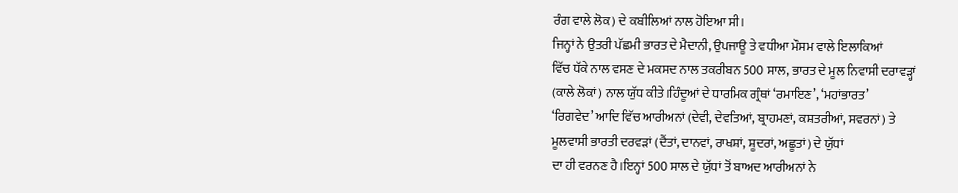ਰੰਗ ਵਾਲੇ ਲੋਕ) ਦੇ ਕਬੀਲਿਆਂ ਨਾਲ ਹੋਇਆ ਸੀ।
ਜਿਨ੍ਹਾਂ ਨੇ ਉਤਰੀ ਪੱਛਮੀ ਭਾਰਤ ਦੇ ਮੈਦਾਨੀ, ਉਪਜਾਊ ਤੇ ਵਧੀਆ ਮੌਸਮ ਵਾਲੇ ਇਲਾਕਿਆਂ
ਵਿੱਚ ਧੱਕੇ ਨਾਲ ਵਸਣ ਦੇ ਮਕਸਦ ਨਾਲ ਤਕਰੀਬਨ 500 ਸਾਲ, ਭਾਰਤ ਦੇ ਮੂਲ ਨਿਵਾਸੀ ਦਰਾਵੜ੍ਹਾਂ
(ਕਾਲੇ ਲੋਕਾਂ) ਨਾਲ ਯੁੱਧ ਕੀਤੇ।ਹਿੰਦੂਆਂ ਦੇ ਧਾਰਮਿਕ ਗ੍ਰੰਥਾਂ ‘ਰਮਾਇਣ’, ‘ਮਹਾਂਭਾਰਤ’
‘ਰਿਗਵੇਦ’ ਆਦਿ ਵਿੱਚ ਆਰੀਅਨਾਂ (ਦੇਵੀ, ਦੇਵਤਿਆਂ, ਬ੍ਰਾਹਮਣਾਂ, ਕਸ਼ਤਰੀਆਂ, ਸਵਰਨਾਂ) ਤੇ
ਮੂਲਵਾਸੀ ਭਾਰਤੀ ਦਰਵੜਾਂ (ਦੈਂਤਾਂ, ਦਾਨਵਾਂ, ਰਾਖਸ਼ਾਂ, ਸ਼ੂਦਰਾਂ, ਅਛੂਤਾਂ) ਦੇ ਯੁੱਧਾਂ
ਦਾ ਹੀ ਵਰਨਣ ਹੈ।ਇਨ੍ਹਾਂ 500 ਸਾਲ ਦੇ ਯੁੱਧਾਂ ਤੋਂ ਬਾਅਦ ਆਰੀਅਨਾਂ ਨੇ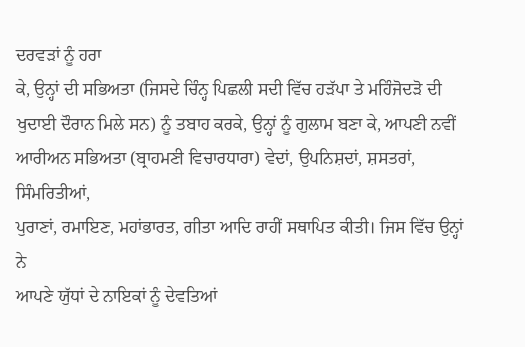ਦਰਵੜਾਂ ਨੂੰ ਹਰਾ
ਕੇ, ਉਨ੍ਹਾਂ ਦੀ ਸਭਿਅਤਾ (ਜਿਸਦੇ ਚਿੰਨ੍ਹ ਪਿਛਲੀ ਸਦੀ ਵਿੱਚ ਹੜੱਪਾ ਤੇ ਮਹਿੰਜੋਦੜੋ ਦੀ
ਖੁਦਾਈ ਦੌਰਾਨ ਮਿਲੇ ਸਨ) ਨੂੰ ਤਬਾਹ ਕਰਕੇ, ਉਨ੍ਹਾਂ ਨੂੰ ਗੁਲਾਮ ਬਣਾ ਕੇ, ਆਪਣੀ ਨਵੀਂ
ਆਰੀਅਨ ਸਭਿਅਤਾ (ਬ੍ਰਾਹਮਣੀ ਵਿਚਾਰਧਾਰਾ) ਵੇਦਾਂ, ਉਪਨਿਸ਼ਦਾਂ, ਸ਼ਸਤਰਾਂ, ਸਿੰਮਰਿਤੀਆਂ,
ਪੁਰਾਣਾਂ, ਰਮਾਇਣ, ਮਹਾਂਭਾਰਤ, ਗੀਤਾ ਆਦਿ ਰਾਹੀਂ ਸਥਾਪਿਤ ਕੀਤੀ। ਜਿਸ ਵਿੱਚ ਉਨ੍ਹਾਂ ਨੇ
ਆਪਣੇ ਯੁੱਧਾਂ ਦੇ ਨਾਇਕਾਂ ਨੂੰ ਦੇਵਤਿਆਂ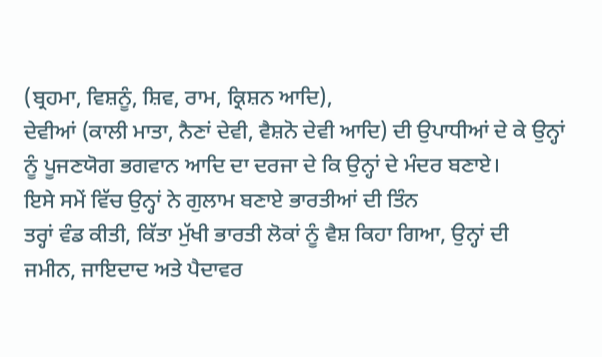(ਬ੍ਰਹਮਾ, ਵਿਸ਼ਨੂੰ, ਸ਼ਿਵ, ਰਾਮ, ਕ੍ਰਿਸ਼ਨ ਆਦਿ),
ਦੇਵੀਆਂ (ਕਾਲੀ ਮਾਤਾ, ਨੈਣਾਂ ਦੇਵੀ, ਵੈਸ਼ਨੋ ਦੇਵੀ ਆਦਿ) ਦੀ ਉਪਾਧੀਆਂ ਦੇ ਕੇ ਉਨ੍ਹਾਂ
ਨੂੰ ਪੂਜਣਯੋਗ ਭਗਵਾਨ ਆਦਿ ਦਾ ਦਰਜਾ ਦੇ ਕਿ ਉਨ੍ਹਾਂ ਦੇ ਮੰਦਰ ਬਣਾਏ।
ਇਸੇ ਸਮੇਂ ਵਿੱਚ ਉਨ੍ਹਾਂ ਨੇ ਗੁਲਾਮ ਬਣਾਏ ਭਾਰਤੀਆਂ ਦੀ ਤਿੰਨ
ਤਰ੍ਹਾਂ ਵੰਡ ਕੀਤੀ, ਕਿੱਤਾ ਮੁੱਖੀ ਭਾਰਤੀ ਲੋਕਾਂ ਨੂੰ ਵੈਸ਼ ਕਿਹਾ ਗਿਆ, ਉਨ੍ਹਾਂ ਦੀ
ਜਮੀਨ, ਜਾਇਦਾਦ ਅਤੇ ਪੈਦਾਵਰ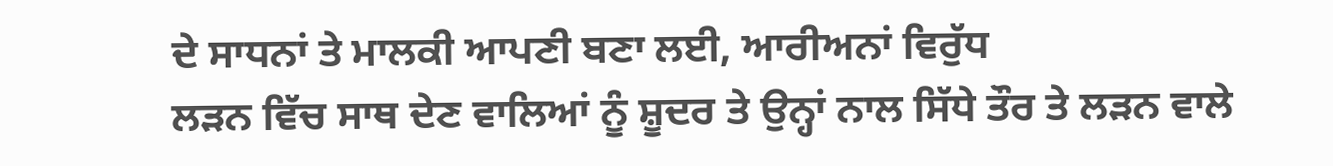ਦੇ ਸਾਧਨਾਂ ਤੇ ਮਾਲਕੀ ਆਪਣੀ ਬਣਾ ਲਈ, ਆਰੀਅਨਾਂ ਵਿਰੁੱਧ
ਲੜਨ ਵਿੱਚ ਸਾਥ ਦੇਣ ਵਾਲਿਆਂ ਨੂੰ ਸ਼ੂਦਰ ਤੇ ਉਨ੍ਹਾਂ ਨਾਲ ਸਿੱਧੇ ਤੌਰ ਤੇ ਲੜਨ ਵਾਲੇ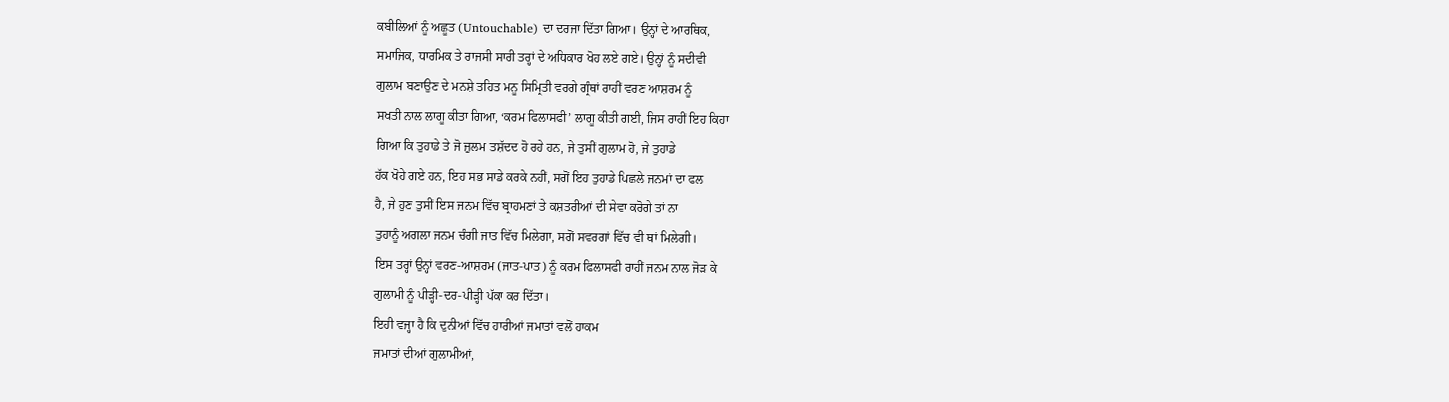ਕਬੀਲਿਆਂ ਨੂੰ ਅਛੂਤ (Untouchable) ਦਾ ਦਰਜਾ ਦਿੱਤਾ ਗਿਆ। ਉਨ੍ਹਾਂ ਦੇ ਆਰਥਿਕ,
ਸਮਾਜਿਕ, ਧਾਰਮਿਕ ਤੇ ਰਾਜਸੀ ਸਾਰੀ ਤਰ੍ਹਾਂ ਦੇ ਅਧਿਕਾਰ ਖੋਹ ਲਏ ਗਏ। ਉਨ੍ਹਾਂ ਨੂੰ ਸਦੀਵੀ
ਗੁਲਾਮ ਬਣਾਉਣ ਦੇ ਮਨਸ਼ੇ ਤਹਿਤ ਮਨੂ ਸਿਮ੍ਰਿਤੀ ਵਰਗੇ ਗ੍ਰੰਥਾਂ ਰਾਹੀਂ ਵਰਣ ਆਸ਼ਰਮ ਨੂੰ
ਸਖਤੀ ਨਾਲ ਲਾਗੂ ਕੀਤਾ ਗਿਆ, ‘ਕਰਮ ਫਿਲਾਸਫੀ’ ਲਾਗੂ ਕੀਤੀ ਗਈ, ਜਿਸ ਰਾਹੀਂ ਇਹ ਕਿਹਾ
ਗਿਆ ਕਿ ਤੁਹਾਡੇ ਤੇ ਜੋ ਜ਼ੁਲਮ ਤਸ਼ੱਦਦ ਹੋ ਰਹੇ ਹਨ, ਜੇ ਤੁਸੀਂ ਗੁਲਾਮ ਹੋ, ਜੇ ਤੁਹਾਡੇ
ਹੱਕ ਖੋਹੇ ਗਏ ਹਨ, ਇਹ ਸਭ ਸਾਡੇ ਕਰਕੇ ਨਹੀਂ, ਸਗੋਂ ਇਹ ਤੁਹਾਡੇ ਪਿਛਲੇ ਜਨਮਾਂ ਦਾ ਫਲ
ਹੈ, ਜੇ ਹੁਣ ਤੁਸੀਂ ਇਸ ਜਨਮ ਵਿੱਚ ਬ੍ਰਾਹਮਣਾਂ ਤੇ ਕਸ਼ਤਰੀਆਂ ਦੀ ਸੇਵਾ ਕਰੋਗੇ ਤਾਂ ਨਾ
ਤੁਹਾਨੂੰ ਅਗਲਾ ਜਨਮ ਚੰਗੀ ਜਾਤ ਵਿੱਚ ਮਿਲੇਗਾ, ਸਗੋਂ ਸਵਰਗਾਂ ਵਿੱਚ ਵੀ ਥਾਂ ਮਿਲੇਗੀ।
ਇਸ ਤਰ੍ਹਾਂ ਉਨ੍ਹਾਂ ਵਰਣ-ਆਸ਼ਰਮ (ਜਾਤ-ਪਾਤ) ਨੂੰ ਕਰਮ ਫਿਲਾਸਫੀ ਰਾਹੀਂ ਜਨਮ ਨਾਲ ਜੋੜ ਕੇ
ਗੁਲਾਮੀ ਨੂੰ ਪੀੜ੍ਹੀ-ਦਰ-ਪੀੜ੍ਹੀ ਪੱਕਾ ਕਰ ਦਿੱਤਾ।
ਇਹੀ ਵਜ੍ਹਾ ਹੈ ਕਿ ਦੁਨੀਆਂ ਵਿੱਚ ਹਾਰੀਆਂ ਜਮਾਤਾਂ ਵਲੋਂ ਹਾਕਮ
ਜਮਾਤਾਂ ਦੀਆਂ ਗੁਲਾਮੀਆਂ,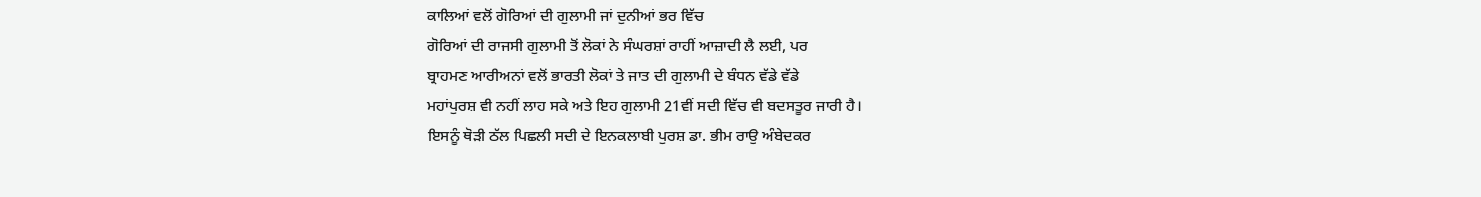ਕਾਲਿਆਂ ਵਲੋਂ ਗੋਰਿਆਂ ਦੀ ਗੁਲਾਮੀ ਜਾਂ ਦੁਨੀਆਂ ਭਰ ਵਿੱਚ
ਗੋਰਿਆਂ ਦੀ ਰਾਜਸੀ ਗੁਲਾਮੀ ਤੋਂ ਲੋਕਾਂ ਨੇ ਸੰਘਰਸ਼ਾਂ ਰਾਹੀਂ ਆਜ਼ਾਦੀ ਲੈ ਲਈ, ਪਰ
ਬ੍ਰਾਹਮਣ ਆਰੀਅਨਾਂ ਵਲੋਂ ਭਾਰਤੀ ਲੋਕਾਂ ਤੇ ਜਾਤ ਦੀ ਗੁਲਾਮੀ ਦੇ ਬੰਧਨ ਵੱਡੇ ਵੱਡੇ
ਮਹਾਂਪੁਰਸ਼ ਵੀ ਨਹੀਂ ਲਾਹ ਸਕੇ ਅਤੇ ਇਹ ਗੁਲਾਮੀ 21ਵੀਂ ਸਦੀ ਵਿੱਚ ਵੀ ਬਦਸਤੂਰ ਜਾਰੀ ਹੈ।
ਇਸਨੂੰ ਥੋੜੀ ਠੱਲ ਪਿਛਲੀ ਸਦੀ ਦੇ ਇਨਕਲਾਬੀ ਪੁਰਸ਼ ਡਾ. ਭੀਮ ਰਾਉ ਅੰਬੇਦਕਰ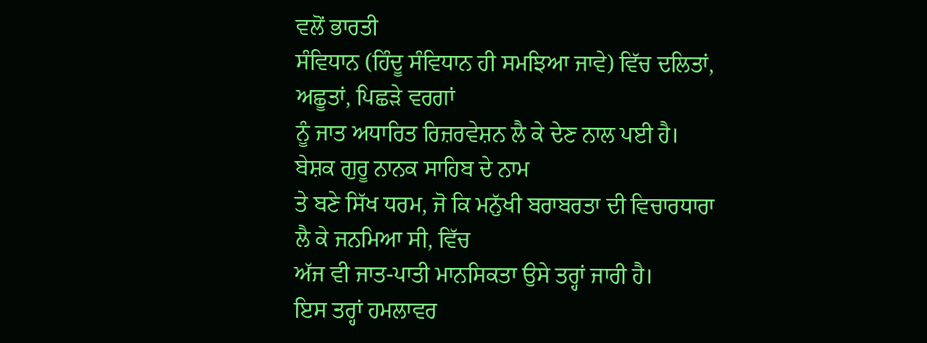ਵਲੋਂ ਭਾਰਤੀ
ਸੰਵਿਧਾਨ (ਹਿੰਦੂ ਸੰਵਿਧਾਨ ਹੀ ਸਮਝਿਆ ਜਾਵੇ) ਵਿੱਚ ਦਲਿਤਾਂ, ਅਛੂਤਾਂ, ਪਿਛੜੇ ਵਰਗਾਂ
ਨੂੰ ਜਾਤ ਅਧਾਰਿਤ ਰਿਜ਼ਰਵੇਸ਼ਨ ਲੈ ਕੇ ਦੇਣ ਨਾਲ ਪਈ ਹੈ। ਬੇਸ਼ਕ ਗੁਰੂ ਨਾਨਕ ਸਾਹਿਬ ਦੇ ਨਾਮ
ਤੇ ਬਣੇ ਸਿੱਖ ਧਰਮ, ਜੋ ਕਿ ਮਨੁੱਖੀ ਬਰਾਬਰਤਾ ਦੀ ਵਿਚਾਰਧਾਰਾ ਲੈ ਕੇ ਜਨਮਿਆ ਸੀ, ਵਿੱਚ
ਅੱਜ ਵੀ ਜਾਤ-ਪਾਤੀ ਮਾਨਸਿਕਤਾ ਉਸੇ ਤਰ੍ਹਾਂ ਜਾਰੀ ਹੈ।
ਇਸ ਤਰ੍ਹਾਂ ਹਮਲਾਵਰ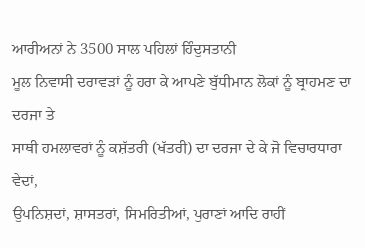ਆਰੀਅਨਾਂ ਨੇ 3500 ਸਾਲ ਪਹਿਲਾਂ ਹਿੰਦੁਸਤਾਨੀ
ਮੂਲ ਨਿਵਾਸੀ ਦਰਾਵੜਾਂ ਨੂੰ ਹਰਾ ਕੇ ਆਪਣੇ ਬੁੱਧੀਮਾਨ ਲੋਕਾਂ ਨੂੰ ਬ੍ਰਾਹਮਣ ਦਾ ਦਰਜਾ ਤੇ
ਸਾਥੀ ਹਮਲਾਵਰਾਂ ਨੂੰ ਕਸ਼ੱਤਰੀ (ਖੱਤਰੀ) ਦਾ ਦਰਜਾ ਦੇ ਕੇ ਜੋ ਵਿਚਾਰਧਾਰਾ ਵੇਦਾਂ,
ਉਪਨਿਸ਼ਦਾਂ, ਸ਼ਾਸਤਰਾਂ, ਸਿਮਰਿਤੀਆਂ, ਪੁਰਾਣਾਂ ਆਦਿ ਰਾਹੀਂ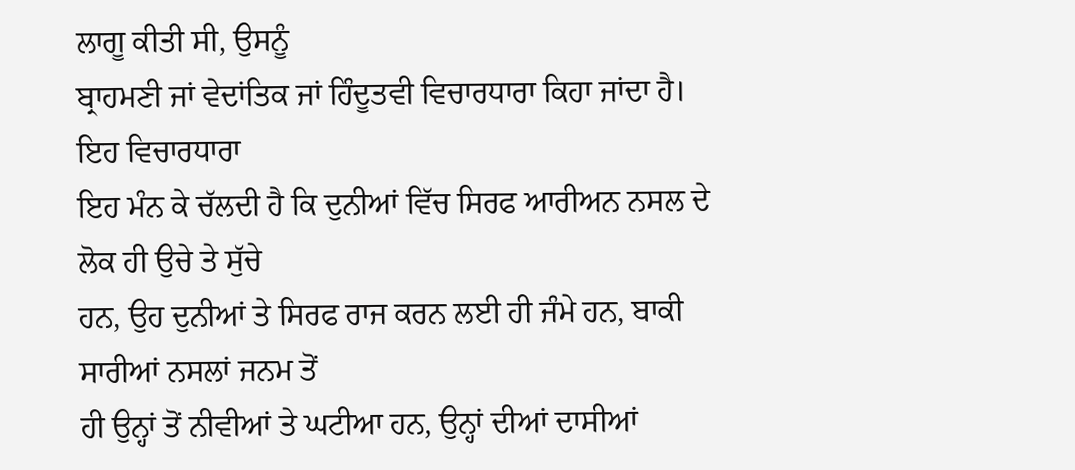ਲਾਗੂ ਕੀਤੀ ਸੀ, ਉਸਨੂੰ
ਬ੍ਰਾਹਮਣੀ ਜਾਂ ਵੇਦਾਂਤਿਕ ਜਾਂ ਹਿੰਦੂਤਵੀ ਵਿਚਾਰਧਾਰਾ ਕਿਹਾ ਜਾਂਦਾ ਹੈ। ਇਹ ਵਿਚਾਰਧਾਰਾ
ਇਹ ਮੰਨ ਕੇ ਚੱਲਦੀ ਹੈ ਕਿ ਦੁਨੀਆਂ ਵਿੱਚ ਸਿਰਫ ਆਰੀਅਨ ਨਸਲ ਦੇ ਲੋਕ ਹੀ ਉਚੇ ਤੇ ਸੁੱਚੇ
ਹਨ, ਉਹ ਦੁਨੀਆਂ ਤੇ ਸਿਰਫ ਰਾਜ ਕਰਨ ਲਈ ਹੀ ਜੰਮੇ ਹਨ, ਬਾਕੀ ਸਾਰੀਆਂ ਨਸਲਾਂ ਜਨਮ ਤੋਂ
ਹੀ ਉਨ੍ਹਾਂ ਤੋਂ ਨੀਵੀਆਂ ਤੇ ਘਟੀਆ ਹਨ, ਉਨ੍ਹਾਂ ਦੀਆਂ ਦਾਸੀਆਂ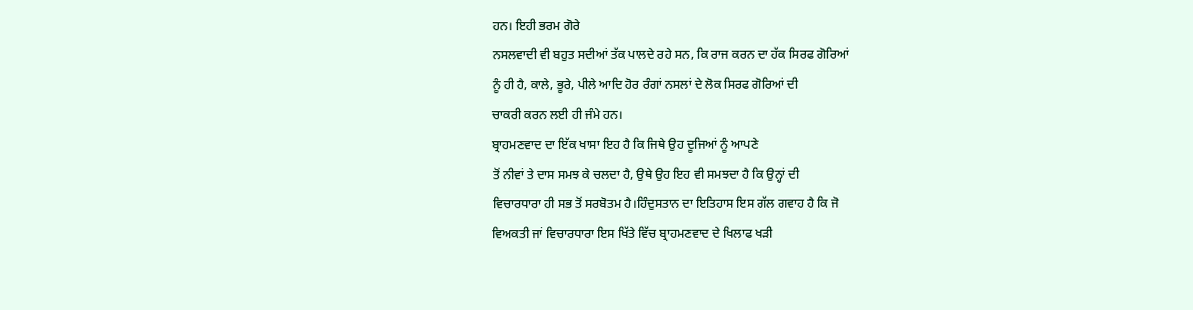ਹਨ। ਇਹੀ ਭਰਮ ਗੋਰੇ
ਨਸਲਵਾਦੀ ਵੀ ਬਹੁਤ ਸਦੀਆਂ ਤੱਕ ਪਾਲਦੇ ਰਹੇ ਸਨ, ਕਿ ਰਾਜ ਕਰਨ ਦਾ ਹੱਕ ਸਿਰਫ ਗੋਰਿਆਂ
ਨੂੰ ਹੀ ਹੈ, ਕਾਲੇ, ਭੂਰੇ, ਪੀਲੇ ਆਦਿ ਹੋਰ ਰੰਗਾਂ ਨਸਲਾਂ ਦੇ ਲੋਕ ਸਿਰਫ ਗੋਰਿਆਂ ਦੀ
ਚਾਕਰੀ ਕਰਨ ਲਈ ਹੀ ਜੰਮੇ ਹਨ।
ਬ੍ਰਾਹਮਣਵਾਦ ਦਾ ਇੱਕ ਖਾਸਾ ਇਹ ਹੈ ਕਿ ਜਿਥੇ ਉਹ ਦੂਜਿਆਂ ਨੂੰ ਆਪਣੇ
ਤੋਂ ਨੀਵਾਂ ਤੇ ਦਾਸ ਸਮਝ ਕੇ ਚਲਦਾ ਹੈ, ਉਥੇ ਉਹ ਇਹ ਵੀ ਸਮਝਦਾ ਹੈ ਕਿ ਉਨ੍ਹਾਂ ਦੀ
ਵਿਚਾਰਧਾਰਾ ਹੀ ਸਭ ਤੋਂ ਸਰਬੋਤਮ ਹੈ।ਹਿੰਦੁਸਤਾਨ ਦਾ ਇਤਿਹਾਸ ਇਸ ਗੱਲ ਗਵਾਹ ਹੈ ਕਿ ਜੋ
ਵਿਅਕਤੀ ਜਾਂ ਵਿਚਾਰਧਾਰਾ ਇਸ ਖਿੱਤੇ ਵਿੱਚ ਬ੍ਰਾਹਮਣਵਾਦ ਦੇ ਖਿਲਾਫ ਖੜੀ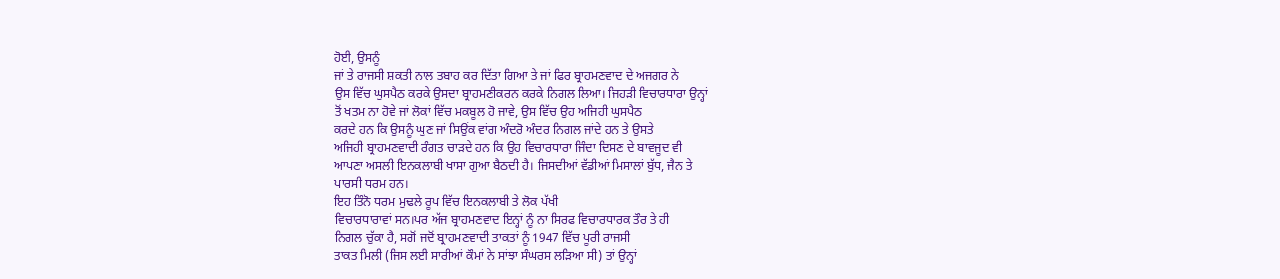ਹੋਈ, ਉਸਨੂੰ
ਜਾਂ ਤੇ ਰਾਜਸੀ ਸ਼ਕਤੀ ਨਾਲ ਤਬਾਹ ਕਰ ਦਿੱਤਾ ਗਿਆ ਤੇ ਜਾਂ ਫਿਰ ਬ੍ਰਾਹਮਣਵਾਦ ਦੇ ਅਜਗਰ ਨੇ
ਉਸ ਵਿੱਚ ਘੁਸਪੈਠ ਕਰਕੇ ਉਸਦਾ ਬ੍ਰਾਹਮਣੀਕਰਨ ਕਰਕੇ ਨਿਗਲ ਲਿਆ। ਜਿਹੜੀ ਵਿਚਾਰਧਾਰਾ ਉਨ੍ਹਾਂ
ਤੋਂ ਖਤਮ ਨਾ ਹੋਵੇ ਜਾਂ ਲੋਕਾਂ ਵਿੱਚ ਮਕਬੂਲ ਹੋ ਜਾਵੇ, ਉਸ ਵਿੱਚ ਉਹ ਅਜਿਹੀ ਘੁਸਪੈਠ
ਕਰਦੇ ਹਨ ਕਿ ਉਸਨੂੰ ਘੁਣ ਜਾਂ ਸਿਉਂਕ ਵਾਂਗ ਅੰਦਰੋ ਅੰਦਰ ਨਿਗਲ ਜਾਂਦੇ ਹਨ ਤੇ ਉਸਤੇ
ਅਜਿਹੀ ਬ੍ਰਾਹਮਣਵਾਦੀ ਰੰਗਤ ਚਾੜਦੇ ਹਨ ਕਿ ਉਹ ਵਿਚਾਰਧਾਰਾ ਜਿੰਦਾ ਦਿਸਣ ਦੇ ਬਾਵਜੂਦ ਵੀ
ਆਪਣਾ ਅਸਲੀ ਇਨਕਲਾਬੀ ਖਾਸਾ ਗੁਆ ਬੈਠਦੀ ਹੈ। ਜਿਸਦੀਆਂ ਵੱਡੀਆਂ ਮਿਸਾਲਾਂ ਬੁੱਧ, ਜੈਨ ਤੇ
ਪਾਰਸੀ ਧਰਮ ਹਨ।
ਇਹ ਤਿੰਨੋ ਧਰਮ ਮੁਢਲੇ ਰੂਪ ਵਿੱਚ ਇਨਕਲਾਬੀ ਤੇ ਲੋਕ ਪੱਖੀ
ਵਿਚਾਰਧਾਰਾਵਾਂ ਸਨ।ਪਰ ਅੱਜ ਬ੍ਰਾਹਮਣਵਾਦ ਇਨ੍ਹਾਂ ਨੂੰ ਨਾ ਸਿਰਫ ਵਿਚਾਰਧਾਰਕ ਤੌਰ ਤੇ ਹੀ
ਨਿਗਲ ਚੁੱਕਾ ਹੈ, ਸਗੋਂ ਜਦੋਂ ਬ੍ਰਾਹਮਣਵਾਦੀ ਤਾਕਤਾਂ ਨੂੰ 1947 ਵਿੱਚ ਪੂਰੀ ਰਾਜਸੀ
ਤਾਕਤ ਮਿਲੀ (ਜਿਸ ਲਈ ਸਾਰੀਆਂ ਕੌਮਾਂ ਨੇ ਸਾਂਝਾ ਸੰਘਰਸ ਲੜਿਆ ਸੀ) ਤਾਂ ਉਨ੍ਹਾਂ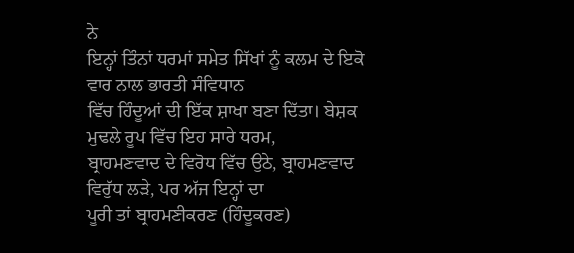ਨੇ
ਇਨ੍ਹਾਂ ਤਿੰਨਾਂ ਧਰਮਾਂ ਸਮੇਤ ਸਿੱਖਾਂ ਨੂੰ ਕਲਮ ਦੇ ਇਕੋ ਵਾਰ ਨਾਲ ਭਾਰਤੀ ਸੰਵਿਧਾਨ
ਵਿੱਚ ਹਿੰਦੂਆਂ ਦੀ ਇੱਕ ਸ਼ਾਖਾ ਬਣਾ ਦਿੱਤਾ। ਬੇਸ਼ਕ ਮੁਢਲੇ ਰੂਪ ਵਿੱਚ ਇਹ ਸਾਰੇ ਧਰਮ,
ਬ੍ਰਾਹਮਣਵਾਦ ਦੇ ਵਿਰੋਧ ਵਿੱਚ ਉਠੇ, ਬ੍ਰਾਹਮਣਵਾਦ ਵਿਰੁੱਧ ਲੜੇ, ਪਰ ਅੱਜ ਇਨ੍ਹਾਂ ਦਾ
ਪੂਰੀ ਤਾਂ ਬ੍ਰਾਹਮਣੀਕਰਣ (ਹਿੰਦੂਕਰਣ)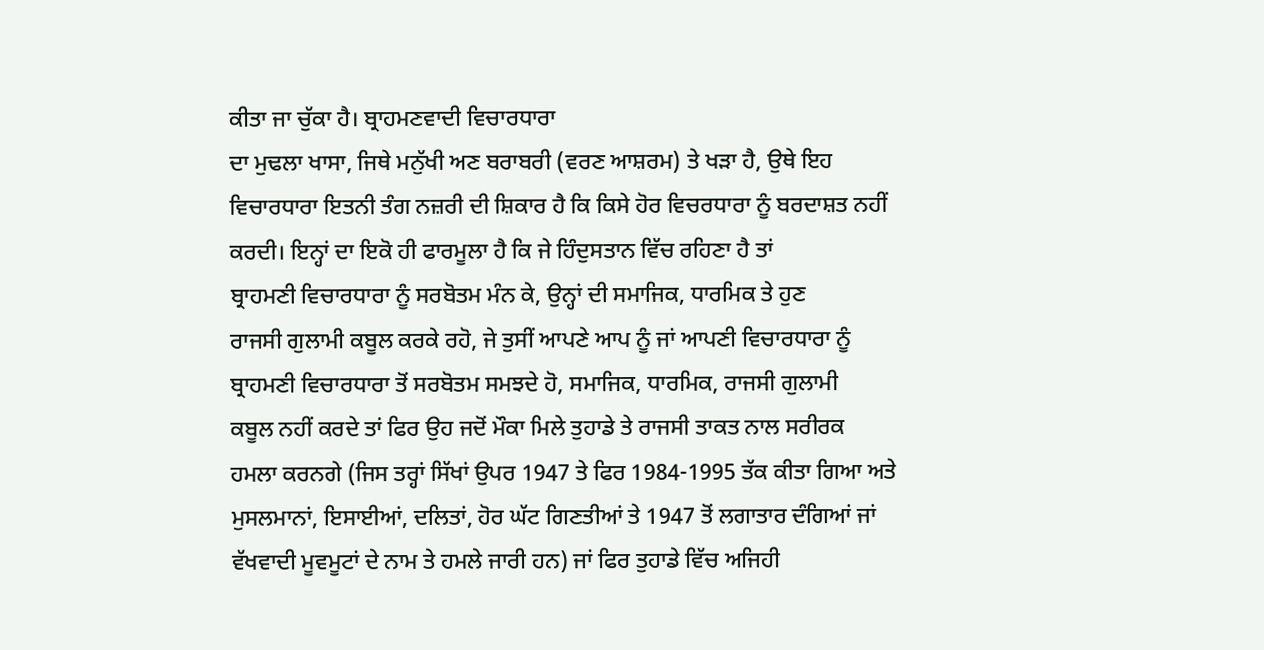ਕੀਤਾ ਜਾ ਚੁੱਕਾ ਹੈ। ਬ੍ਰਾਹਮਣਵਾਦੀ ਵਿਚਾਰਧਾਰਾ
ਦਾ ਮੁਢਲਾ ਖਾਸਾ, ਜਿਥੇ ਮਨੁੱਖੀ ਅਣ ਬਰਾਬਰੀ (ਵਰਣ ਆਸ਼ਰਮ) ਤੇ ਖੜਾ ਹੈ, ਉਥੇ ਇਹ
ਵਿਚਾਰਧਾਰਾ ਇਤਨੀ ਤੰਗ ਨਜ਼ਰੀ ਦੀ ਸ਼ਿਕਾਰ ਹੈ ਕਿ ਕਿਸੇ ਹੋਰ ਵਿਚਰਧਾਰਾ ਨੂੰ ਬਰਦਾਸ਼ਤ ਨਹੀਂ
ਕਰਦੀ। ਇਨ੍ਹਾਂ ਦਾ ਇਕੋ ਹੀ ਫਾਰਮੂਲਾ ਹੈ ਕਿ ਜੇ ਹਿੰਦੁਸਤਾਨ ਵਿੱਚ ਰਹਿਣਾ ਹੈ ਤਾਂ
ਬ੍ਰਾਹਮਣੀ ਵਿਚਾਰਧਾਰਾ ਨੂੰ ਸਰਬੋਤਮ ਮੰਨ ਕੇ, ਉਨ੍ਹਾਂ ਦੀ ਸਮਾਜਿਕ, ਧਾਰਮਿਕ ਤੇ ਹੁਣ
ਰਾਜਸੀ ਗੁਲਾਮੀ ਕਬੂਲ ਕਰਕੇ ਰਹੋ, ਜੇ ਤੁਸੀਂ ਆਪਣੇ ਆਪ ਨੂੰ ਜਾਂ ਆਪਣੀ ਵਿਚਾਰਧਾਰਾ ਨੂੰ
ਬ੍ਰਾਹਮਣੀ ਵਿਚਾਰਧਾਰਾ ਤੋਂ ਸਰਬੋਤਮ ਸਮਝਦੇ ਹੋ, ਸਮਾਜਿਕ, ਧਾਰਮਿਕ, ਰਾਜਸੀ ਗੁਲਾਮੀ
ਕਬੂਲ ਨਹੀਂ ਕਰਦੇ ਤਾਂ ਫਿਰ ਉਹ ਜਦੋਂ ਮੌਕਾ ਮਿਲੇ ਤੁਹਾਡੇ ਤੇ ਰਾਜਸੀ ਤਾਕਤ ਨਾਲ ਸਰੀਰਕ
ਹਮਲਾ ਕਰਨਗੇ (ਜਿਸ ਤਰ੍ਹਾਂ ਸਿੱਖਾਂ ਉਪਰ 1947 ਤੇ ਫਿਰ 1984-1995 ਤੱਕ ਕੀਤਾ ਗਿਆ ਅਤੇ
ਮੁਸਲਮਾਨਾਂ, ਇਸਾਈਆਂ, ਦਲਿਤਾਂ, ਹੋਰ ਘੱਟ ਗਿਣਤੀਆਂ ਤੇ 1947 ਤੋਂ ਲਗਾਤਾਰ ਦੰਗਿਆਂ ਜਾਂ
ਵੱਖਵਾਦੀ ਮੂਵਮੂਟਾਂ ਦੇ ਨਾਮ ਤੇ ਹਮਲੇ ਜਾਰੀ ਹਨ) ਜਾਂ ਫਿਰ ਤੁਹਾਡੇ ਵਿੱਚ ਅਜਿਹੀ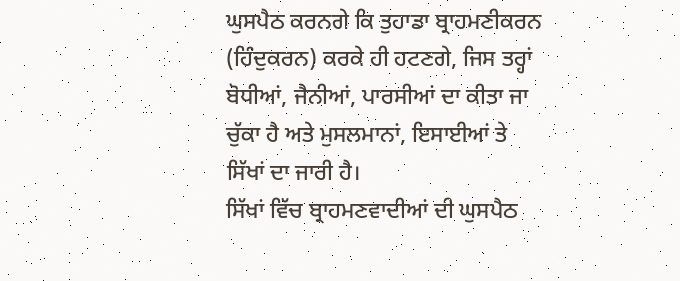ਘੁਸਪੈਠ ਕਰਨਗੇ ਕਿ ਤੁਹਾਡਾ ਬ੍ਰਾਹਮਣੀਕਰਨ (ਹਿੰਦੁਕਰਨ) ਕਰਕੇ ਹੀ ਹਟਣਗੇ, ਜਿਸ ਤਰ੍ਹਾਂ
ਬੋਧੀਆਂ, ਜੈਨੀਆਂ, ਪਾਰਸੀਆਂ ਦਾ ਕੀਤਾ ਜਾ ਚੁੱਕਾ ਹੈ ਅਤੇ ਮੁਸਲਮਾਨਾਂ, ਇਸਾਈਆਂ ਤੇ
ਸਿੱਖਾਂ ਦਾ ਜਾਰੀ ਹੈ।
ਸਿੱਖਾਂ ਵਿੱਚ ਬ੍ਰਾਹਮਣਵਾਦੀਆਂ ਦੀ ਘੁਸਪੈਠ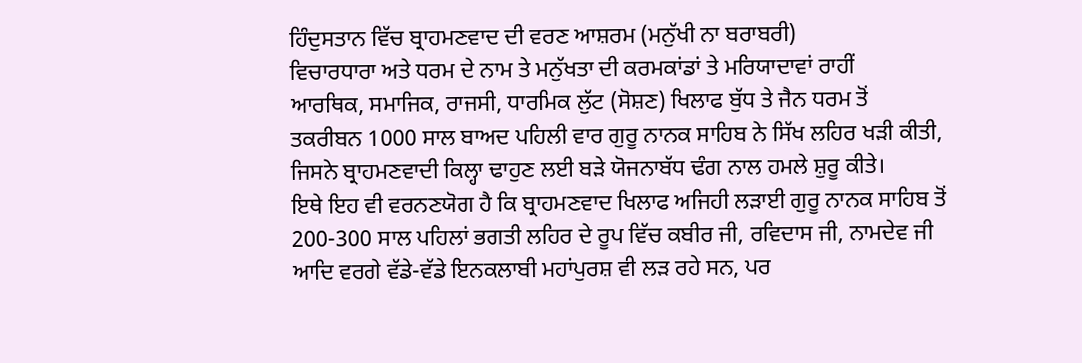ਹਿੰਦੁਸਤਾਨ ਵਿੱਚ ਬ੍ਰਾਹਮਣਵਾਦ ਦੀ ਵਰਣ ਆਸ਼ਰਮ (ਮਨੁੱਖੀ ਨਾ ਬਰਾਬਰੀ)
ਵਿਚਾਰਧਾਰਾ ਅਤੇ ਧਰਮ ਦੇ ਨਾਮ ਤੇ ਮਨੁੱਖਤਾ ਦੀ ਕਰਮਕਾਂਡਾਂ ਤੇ ਮਰਿਯਾਦਾਵਾਂ ਰਾਹੀਂ
ਆਰਥਿਕ, ਸਮਾਜਿਕ, ਰਾਜਸੀ, ਧਾਰਮਿਕ ਲੁੱਟ (ਸੋਸ਼ਣ) ਖਿਲਾਫ ਬੁੱਧ ਤੇ ਜੈਨ ਧਰਮ ਤੋਂ
ਤਕਰੀਬਨ 1000 ਸਾਲ ਬਾਅਦ ਪਹਿਲੀ ਵਾਰ ਗੁਰੂ ਨਾਨਕ ਸਾਹਿਬ ਨੇ ਸਿੱਖ ਲਹਿਰ ਖੜੀ ਕੀਤੀ,
ਜਿਸਨੇ ਬ੍ਰਾਹਮਣਵਾਦੀ ਕਿਲ੍ਹਾ ਢਾਹੁਣ ਲਈ ਬੜੇ ਯੋਜਨਾਬੱਧ ਢੰਗ ਨਾਲ ਹਮਲੇ ਸ਼ੁਰੂ ਕੀਤੇ।
ਇਥੇ ਇਹ ਵੀ ਵਰਨਣਯੋਗ ਹੈ ਕਿ ਬ੍ਰਾਹਮਣਵਾਦ ਖਿਲਾਫ ਅਜਿਹੀ ਲੜਾਈ ਗੁਰੂ ਨਾਨਕ ਸਾਹਿਬ ਤੋਂ
200-300 ਸਾਲ ਪਹਿਲਾਂ ਭਗਤੀ ਲਹਿਰ ਦੇ ਰੂਪ ਵਿੱਚ ਕਬੀਰ ਜੀ, ਰਵਿਦਾਸ ਜੀ, ਨਾਮਦੇਵ ਜੀ
ਆਦਿ ਵਰਗੇ ਵੱਡੇ-ਵੱਡੇ ਇਨਕਲਾਬੀ ਮਹਾਂਪੁਰਸ਼ ਵੀ ਲੜ ਰਹੇ ਸਨ, ਪਰ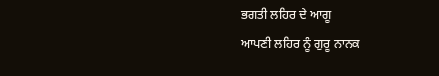ਭਗਤੀ ਲਹਿਰ ਦੇ ਆਗੂ
ਆਪਣੀ ਲਹਿਰ ਨੂੰ ਗੁਰੂ ਨਾਨਕ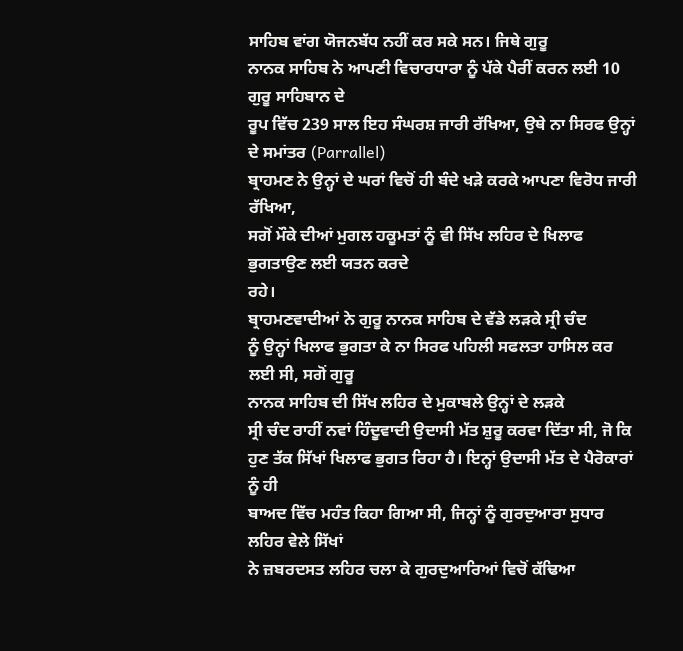ਸਾਹਿਬ ਵਾਂਗ ਯੋਜਨਬੱਧ ਨਹੀਂ ਕਰ ਸਕੇ ਸਨ। ਜਿਥੇ ਗੁਰੂ
ਨਾਨਕ ਸਾਹਿਬ ਨੇ ਆਪਣੀ ਵਿਚਾਰਧਾਰਾ ਨੂੰ ਪੱਕੇ ਪੈਰੀਂ ਕਰਨ ਲਈ 10 ਗੁਰੂ ਸਾਹਿਬਾਨ ਦੇ
ਰੂਪ ਵਿੱਚ 239 ਸਾਲ ਇਹ ਸੰਘਰਸ਼ ਜਾਰੀ ਰੱਖਿਆ, ਉਥੇ ਨਾ ਸਿਰਫ ਉਨ੍ਹਾਂ ਦੇ ਸਮਾਂਤਰ (Parrallel)
ਬ੍ਰਾਹਮਣ ਨੇ ਉਨ੍ਹਾਂ ਦੇ ਘਰਾਂ ਵਿਚੋਂ ਹੀ ਬੰਦੇ ਖੜੇ ਕਰਕੇ ਆਪਣਾ ਵਿਰੋਧ ਜਾਰੀ ਰੱਖਿਆ,
ਸਗੋਂ ਮੌਕੇ ਦੀਆਂ ਮੁਗਲ ਹਕੂਮਤਾਂ ਨੂੰ ਵੀ ਸਿੱਖ ਲਹਿਰ ਦੇ ਖਿਲਾਫ ਭੁਗਤਾਉਣ ਲਈ ਯਤਨ ਕਰਦੇ
ਰਹੇ।
ਬ੍ਰਾਹਮਣਵਾਦੀਆਂ ਨੇ ਗੁਰੂ ਨਾਨਕ ਸਾਹਿਬ ਦੇ ਵੱਡੇ ਲੜਕੇ ਸ੍ਰੀ ਚੰਦ
ਨੂੰ ਉਨ੍ਹਾਂ ਖਿਲਾਫ ਭੁਗਤਾ ਕੇ ਨਾ ਸਿਰਫ ਪਹਿਲੀ ਸਫਲਤਾ ਹਾਸਿਲ ਕਰ ਲਈ ਸੀ, ਸਗੋਂ ਗੁਰੂ
ਨਾਨਕ ਸਾਹਿਬ ਦੀ ਸਿੱਖ ਲਹਿਰ ਦੇ ਮੁਕਾਬਲੇ ਉਨ੍ਹਾਂ ਦੇ ਲੜਕੇ
ਸ੍ਰੀ ਚੰਦ ਰਾਹੀਂ ਨਵਾਂ ਹਿੰਦੂਵਾਦੀ ਉਦਾਸੀ ਮੱਤ ਸ਼ੁਰੂ ਕਰਵਾ ਦਿੱਤਾ ਸੀ, ਜੋ ਕਿ
ਹੁਣ ਤੱਕ ਸਿੱਖਾਂ ਖਿਲਾਫ ਭੁਗਤ ਰਿਹਾ ਹੈ। ਇਨ੍ਹਾਂ ਉਦਾਸੀ ਮੱਤ ਦੇ ਪੈਰੋਕਾਰਾਂ ਨੂੰ ਹੀ
ਬਾਅਦ ਵਿੱਚ ਮਹੰਤ ਕਿਹਾ ਗਿਆ ਸੀ, ਜਿਨ੍ਹਾਂ ਨੂੰ ਗੁਰਦੁਆਰਾ ਸੁਧਾਰ ਲਹਿਰ ਵੇਲੇ ਸਿੱਖਾਂ
ਨੇ ਜ਼ਬਰਦਸਤ ਲਹਿਰ ਚਲਾ ਕੇ ਗੁਰਦੁਆਰਿਆਂ ਵਿਚੋਂ ਕੱਢਿਆ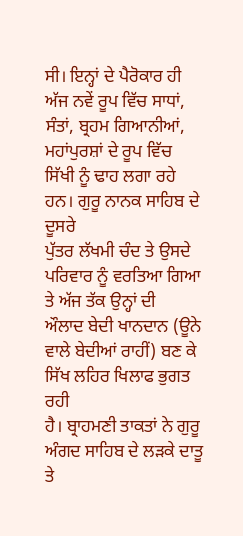ਸੀ। ਇਨ੍ਹਾਂ ਦੇ ਪੈਰੋਕਾਰ ਹੀ
ਅੱਜ ਨਵੇਂ ਰੂਪ ਵਿੱਚ ਸਾਧਾਂ, ਸੰਤਾਂ, ਬ੍ਰਹਮ ਗਿਆਨੀਆਂ, ਮਹਾਂਪੁਰਸ਼ਾਂ ਦੇ ਰੂਪ ਵਿੱਚ
ਸਿੱਖੀ ਨੂੰ ਢਾਹ ਲਗਾ ਰਹੇ ਹਨ। ਗੁਰੂ ਨਾਨਕ ਸਾਹਿਬ ਦੇ ਦੂਸਰੇ
ਪੁੱਤਰ ਲੱਖਮੀ ਚੰਦ ਤੇ ਉਸਦੇ ਪਰਿਵਾਰ ਨੂੰ ਵਰਤਿਆ ਗਿਆ ਤੇ ਅੱਜ ਤੱਕ ਉਨ੍ਹਾਂ ਦੀ
ਔਲਾਦ ਬੇਦੀ ਖਾਨਦਾਨ (ਊਨੇ ਵਾਲੇ ਬੇਦੀਆਂ ਰਾਹੀਂ) ਬਣ ਕੇ ਸਿੱਖ ਲਹਿਰ ਖਿਲਾਫ ਭੁਗਤ ਰਹੀ
ਹੈ। ਬ੍ਰਾਹਮਣੀ ਤਾਕਤਾਂ ਨੇ ਗੁਰੂ ਅੰਗਦ ਸਾਹਿਬ ਦੇ ਲੜਕੇ ਦਾਤੂ
ਤੇ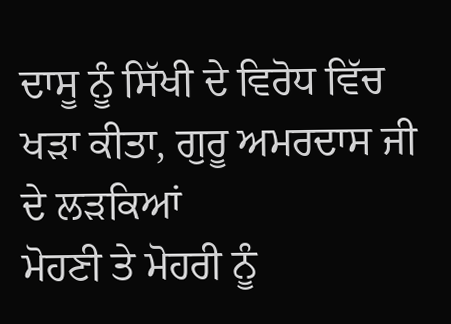ਦਾਸੂ ਨੂੰ ਸਿੱਖੀ ਦੇ ਵਿਰੋਧ ਵਿੱਚ ਖੜਾ ਕੀਤਾ, ਗੁਰੂ ਅਮਰਦਾਸ ਜੀ ਦੇ ਲੜਕਿਆਂ
ਮੋਹਣੀ ਤੇ ਮੋਹਰੀ ਨੂੰ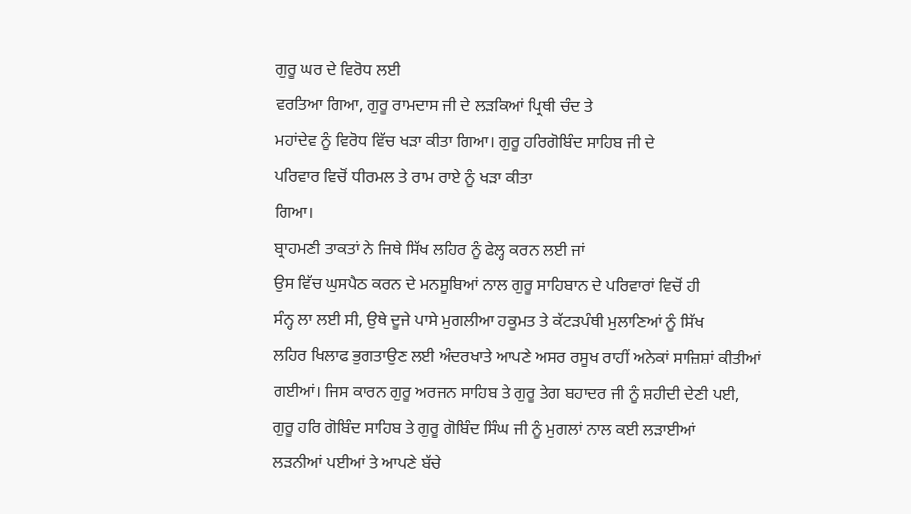ਗੁਰੂ ਘਰ ਦੇ ਵਿਰੋਧ ਲਈ
ਵਰਤਿਆ ਗਿਆ, ਗੁਰੂ ਰਾਮਦਾਸ ਜੀ ਦੇ ਲੜਕਿਆਂ ਪ੍ਰਿਥੀ ਚੰਦ ਤੇ
ਮਹਾਂਦੇਵ ਨੂੰ ਵਿਰੋਧ ਵਿੱਚ ਖੜਾ ਕੀਤਾ ਗਿਆ। ਗੁਰੂ ਹਰਿਗੋਬਿੰਦ ਸਾਹਿਬ ਜੀ ਦੇ
ਪਰਿਵਾਰ ਵਿਚੋਂ ਧੀਰਮਲ ਤੇ ਰਾਮ ਰਾਏ ਨੂੰ ਖੜਾ ਕੀਤਾ
ਗਿਆ।
ਬ੍ਰਾਹਮਣੀ ਤਾਕਤਾਂ ਨੇ ਜਿਥੇ ਸਿੱਖ ਲਹਿਰ ਨੂੰ ਫੇਲ੍ਹ ਕਰਨ ਲਈ ਜਾਂ
ਉਸ ਵਿੱਚ ਘੁਸਪੈਠ ਕਰਨ ਦੇ ਮਨਸੂਬਿਆਂ ਨਾਲ ਗੁਰੂ ਸਾਹਿਬਾਨ ਦੇ ਪਰਿਵਾਰਾਂ ਵਿਚੋਂ ਹੀ
ਸੰਨ੍ਹ ਲਾ ਲਈ ਸੀ, ਉਥੇ ਦੂਜੇ ਪਾਸੇ ਮੁਗਲੀਆ ਹਕੂਮਤ ਤੇ ਕੱਟੜਪੰਥੀ ਮੁਲਾਣਿਆਂ ਨੂੰ ਸਿੱਖ
ਲਹਿਰ ਖਿਲਾਫ ਭੁਗਤਾਉਣ ਲਈ ਅੰਦਰਖਾਤੇ ਆਪਣੇ ਅਸਰ ਰਸੂਖ ਰਾਹੀਂ ਅਨੇਕਾਂ ਸਾਜ਼ਿਸ਼ਾਂ ਕੀਤੀਆਂ
ਗਈਆਂ। ਜਿਸ ਕਾਰਨ ਗੁਰੂ ਅਰਜਨ ਸਾਹਿਬ ਤੇ ਗੁਰੂ ਤੇਗ ਬਹਾਦਰ ਜੀ ਨੂੰ ਸ਼ਹੀਦੀ ਦੇਣੀ ਪਈ,
ਗੁਰੂ ਹਰਿ ਗੋਬਿੰਦ ਸਾਹਿਬ ਤੇ ਗੁਰੂ ਗੋਬਿੰਦ ਸਿੰਘ ਜੀ ਨੂੰ ਮੁਗਲਾਂ ਨਾਲ ਕਈ ਲੜਾਈਆਂ
ਲੜਨੀਆਂ ਪਈਆਂ ਤੇ ਆਪਣੇ ਬੱਚੇ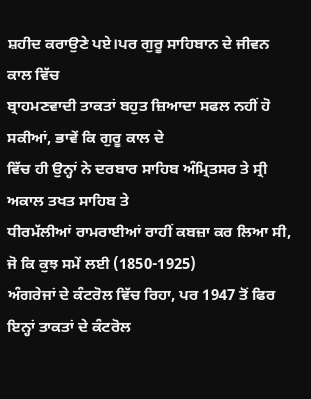ਸ਼ਹੀਦ ਕਰਾਉਣੇ ਪਏ।ਪਰ ਗੁਰੂ ਸਾਹਿਬਾਨ ਦੇ ਜੀਵਨ ਕਾਲ ਵਿੱਚ
ਬ੍ਰਾਹਮਣਵਾਦੀ ਤਾਕਤਾਂ ਬਹੁਤ ਜ਼ਿਆਦਾ ਸਫਲ ਨਹੀਂ ਹੋ ਸਕੀਆਂ, ਭਾਵੇਂ ਕਿ ਗੁਰੂ ਕਾਲ ਦੇ
ਵਿੱਚ ਹੀ ਉਨ੍ਹਾਂ ਨੇ ਦਰਬਾਰ ਸਾਹਿਬ ਅੰਮ੍ਰਿਤਸਰ ਤੇ ਸ੍ਰੀ ਅਕਾਲ ਤਖਤ ਸਾਹਿਬ ਤੇ
ਧੀਰਮੱਲੀਆਂ ਰਾਮਰਾਈਆਂ ਰਾਹੀਂ ਕਬਜ਼ਾ ਕਰ ਲਿਆ ਸੀ, ਜੋ ਕਿ ਕੁਝ ਸਮੇਂ ਲਈ (1850-1925)
ਅੰਗਰੇਜਾਂ ਦੇ ਕੰਟਰੋਲ ਵਿੱਚ ਰਿਹਾ, ਪਰ 1947 ਤੋਂ ਫਿਰ ਇਨ੍ਹਾਂ ਤਾਕਤਾਂ ਦੇ ਕੰਟਰੋਲ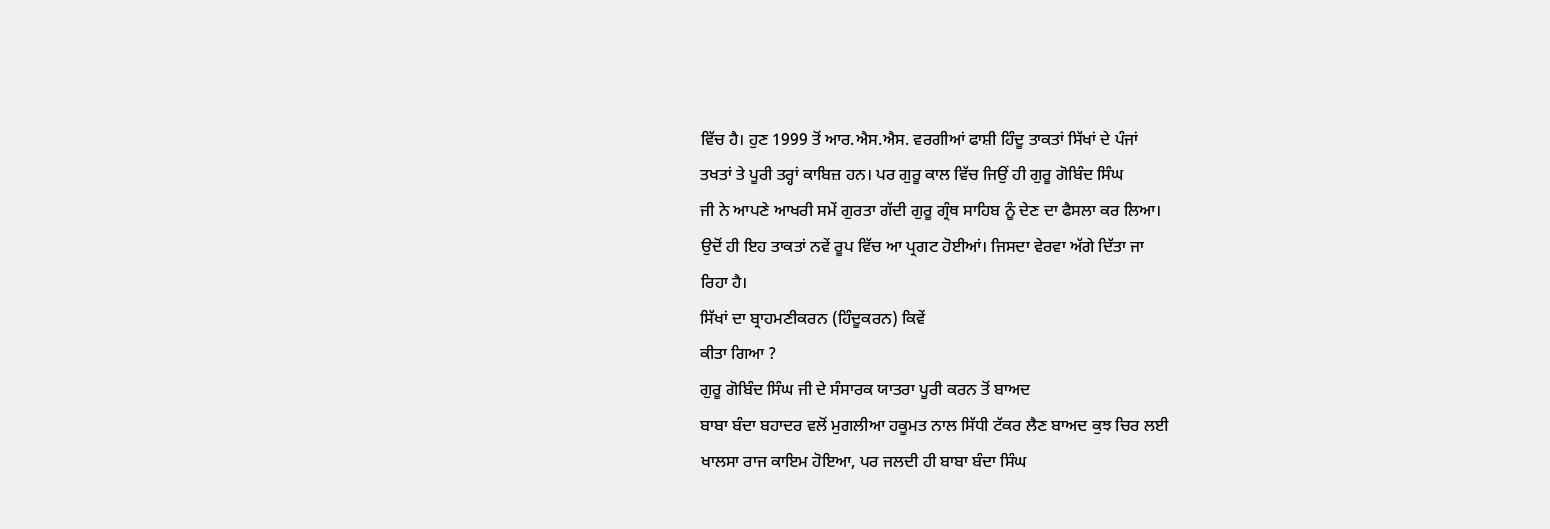ਵਿੱਚ ਹੈ। ਹੁਣ 1999 ਤੋਂ ਆਰ.ਐਸ.ਐਸ. ਵਰਗੀਆਂ ਫਾਸ਼ੀ ਹਿੰਦੂ ਤਾਕਤਾਂ ਸਿੱਖਾਂ ਦੇ ਪੰਜਾਂ
ਤਖਤਾਂ ਤੇ ਪੂਰੀ ਤਰ੍ਹਾਂ ਕਾਬਿਜ਼ ਹਨ। ਪਰ ਗੁਰੂ ਕਾਲ ਵਿੱਚ ਜਿਉਂ ਹੀ ਗੁਰੂ ਗੋਬਿੰਦ ਸਿੰਘ
ਜੀ ਨੇ ਆਪਣੇ ਆਖਰੀ ਸਮੇਂ ਗੁਰਤਾ ਗੱਦੀ ਗੁਰੂ ਗ੍ਰੰਥ ਸਾਹਿਬ ਨੂੰ ਦੇਣ ਦਾ ਫੈਸਲਾ ਕਰ ਲਿਆ।
ਉਦੋਂ ਹੀ ਇਹ ਤਾਕਤਾਂ ਨਵੇਂ ਰੂਪ ਵਿੱਚ ਆ ਪ੍ਰਗਟ ਹੋਈਆਂ। ਜਿਸਦਾ ਵੇਰਵਾ ਅੱਗੇ ਦਿੱਤਾ ਜਾ
ਰਿਹਾ ਹੈ।
ਸਿੱਖਾਂ ਦਾ ਬ੍ਰਾਹਮਣੀਕਰਨ (ਹਿੰਦੂਕਰਨ) ਕਿਵੇਂ
ਕੀਤਾ ਗਿਆ ?
ਗੁਰੂ ਗੋਬਿੰਦ ਸਿੰਘ ਜੀ ਦੇ ਸੰਸਾਰਕ ਯਾਤਰਾ ਪੂਰੀ ਕਰਨ ਤੋਂ ਬਾਅਦ
ਬਾਬਾ ਬੰਦਾ ਬਹਾਦਰ ਵਲੋਂ ਮੁਗਲੀਆ ਹਕੂਮਤ ਨਾਲ ਸਿੱਧੀ ਟੱਕਰ ਲੈਣ ਬਾਅਦ ਕੁਝ ਚਿਰ ਲਈ
ਖਾਲਸਾ ਰਾਜ ਕਾਇਮ ਹੋਇਆ, ਪਰ ਜਲਦੀ ਹੀ ਬਾਬਾ ਬੰਦਾ ਸਿੰਘ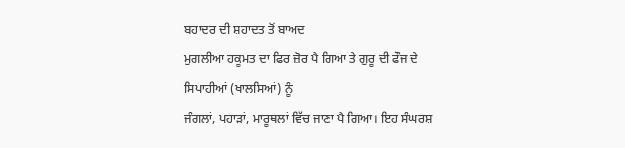ਬਹਾਦਰ ਦੀ ਸ਼ਹਾਦਤ ਤੋਂ ਬਾਅਦ
ਮੁਗਲੀਆ ਹਕੂਮਤ ਦਾ ਫਿਰ ਜ਼ੋਰ ਪੈ ਗਿਆ ਤੇ ਗੁਰੂ ਦੀ ਫੌਜ ਦੇ ਸਿਪਾਹੀਆਂ (ਖਾਲਸਿਆਂ) ਨੂੰ
ਜੰਗਲਾਂ, ਪਹਾੜਾਂ, ਮਾਰੂਥਲਾਂ ਵਿੱਚ ਜਾਣਾ ਪੈ ਗਿਆ। ਇਹ ਸੰਘਰਸ਼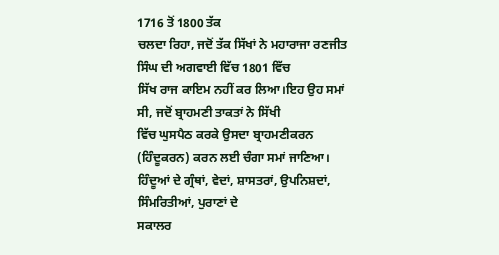1716 ਤੋਂ 1800 ਤੱਕ
ਚਲਦਾ ਰਿਹਾ, ਜਦੋਂ ਤੱਕ ਸਿੱਖਾਂ ਨੇ ਮਹਾਰਾਜਾ ਰਣਜੀਤ ਸਿੰਘ ਦੀ ਅਗਵਾਈ ਵਿੱਚ 1801 ਵਿੱਚ
ਸਿੱਖ ਰਾਜ ਕਾਇਮ ਨਹੀਂ ਕਰ ਲਿਆ।ਇਹ ਉਹ ਸਮਾਂ ਸੀ, ਜਦੋਂ ਬ੍ਰਾਹਮਣੀ ਤਾਕਤਾਂ ਨੇ ਸਿੱਖੀ
ਵਿੱਚ ਘੁਸਪੈਠ ਕਰਕੇ ਉਸਦਾ ਬ੍ਰਾਹਮਣੀਕਰਨ (ਹਿੰਦੂਕਰਨ) ਕਰਨ ਲਈ ਚੰਗਾ ਸਮਾਂ ਜਾਣਿਆ।
ਹਿੰਦੂਆਂ ਦੇ ਗ੍ਰੰਥਾਂ, ਵੇਦਾਂ, ਸ਼ਾਸਤਰਾਂ, ਉਪਨਿਸ਼ਦਾਂ, ਸਿੰਮਰਿਤੀਆਂ, ਪੁਰਾਣਾਂ ਦੇ
ਸਕਾਲਰ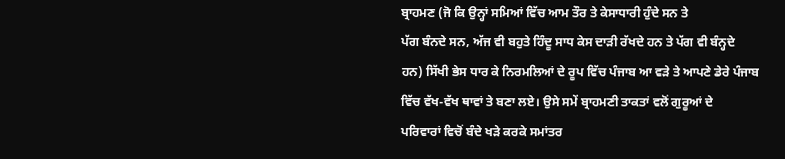ਬ੍ਰਾਹਮਣ (ਜੋ ਕਿ ਉਨ੍ਹਾਂ ਸਮਿਆਂ ਵਿੱਚ ਆਮ ਤੌਰ ਤੇ ਕੇਸਾਧਾਰੀ ਹੁੰਦੇ ਸਨ ਤੇ
ਪੱਗ ਬੰਨਦੇ ਸਨ, ਅੱਜ ਵੀ ਬਹੁਤੇ ਹਿੰਦੂ ਸਾਧ ਕੇਸ ਦਾੜੀ ਰੱਖਦੇ ਹਨ ਤੇ ਪੱਗ ਵੀ ਬੰਨ੍ਹਦੇ
ਹਨ) ਸਿੱਖੀ ਭੇਸ ਧਾਰ ਕੇ ਨਿਰਮਲਿਆਂ ਦੇ ਰੂਪ ਵਿੱਚ ਪੰਜਾਬ ਆ ਵੜੇ ਤੇ ਆਪਣੇ ਡੇਰੇ ਪੰਜਾਬ
ਵਿੱਚ ਵੱਖ-ਵੱਖ ਥਾਵਾਂ ਤੇ ਬਣਾ ਲਏ। ਉਸੇ ਸਮੇਂ ਬ੍ਰਾਹਮਣੀ ਤਾਕਤਾਂ ਵਲੋਂ ਗੁਰੂਆਂ ਦੇ
ਪਰਿਵਾਰਾਂ ਵਿਚੋਂ ਬੰਦੇ ਖੜੇ ਕਰਕੇ ਸਮਾਂਤਰ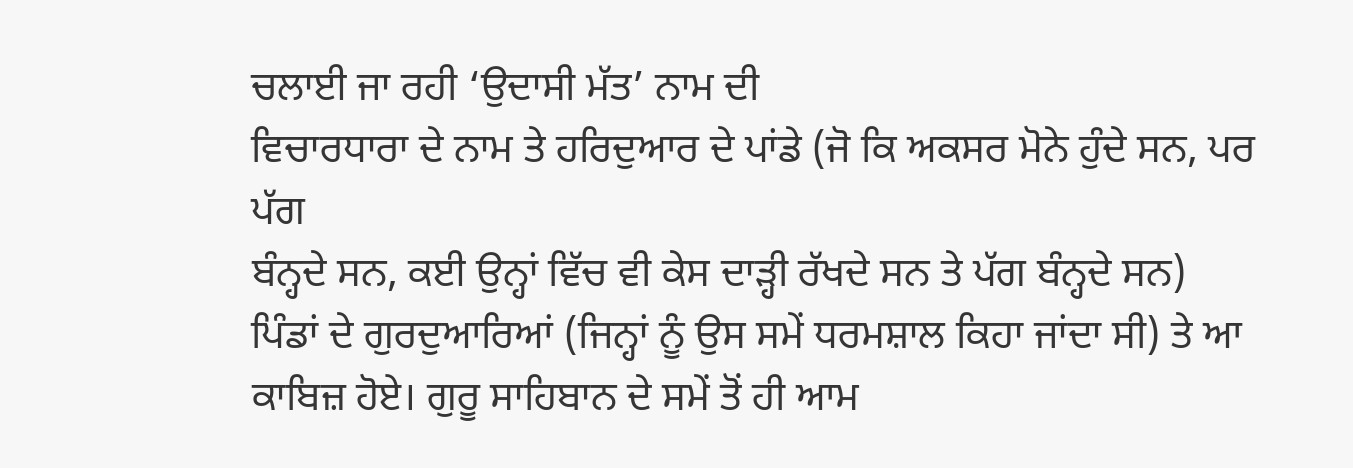ਚਲਾਈ ਜਾ ਰਹੀ ‘ਉਦਾਸੀ ਮੱਤ’ ਨਾਮ ਦੀ
ਵਿਚਾਰਧਾਰਾ ਦੇ ਨਾਮ ਤੇ ਹਰਿਦੁਆਰ ਦੇ ਪਾਂਡੇ (ਜੋ ਕਿ ਅਕਸਰ ਮੋਨੇ ਹੁੰਦੇ ਸਨ, ਪਰ ਪੱਗ
ਬੰਨ੍ਹਦੇ ਸਨ, ਕਈ ਉਨ੍ਹਾਂ ਵਿੱਚ ਵੀ ਕੇਸ ਦਾੜ੍ਹੀ ਰੱਖਦੇ ਸਨ ਤੇ ਪੱਗ ਬੰਨ੍ਹਦੇ ਸਨ)
ਪਿੰਡਾਂ ਦੇ ਗੁਰਦੁਆਰਿਆਂ (ਜਿਨ੍ਹਾਂ ਨੂੰ ਉਸ ਸਮੇਂ ਧਰਮਸ਼ਾਲ ਕਿਹਾ ਜਾਂਦਾ ਸੀ) ਤੇ ਆ
ਕਾਬਿਜ਼ ਹੋਏ। ਗੁਰੂ ਸਾਹਿਬਾਨ ਦੇ ਸਮੇਂ ਤੋਂ ਹੀ ਆਮ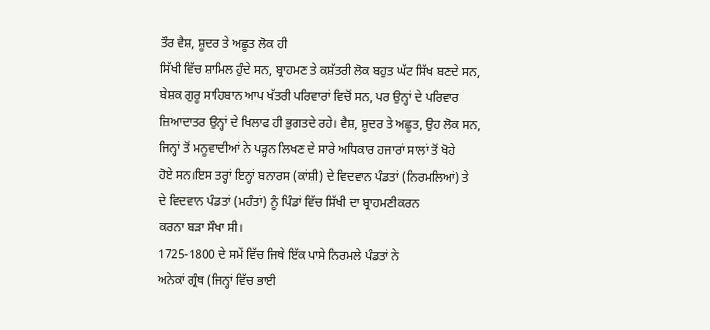ਤੌਰ ਵੈਸ਼, ਸ਼ੂਦਰ ਤੇ ਅਛੂਤ ਲੋਕ ਹੀ
ਸਿੱਖੀ ਵਿੱਚ ਸ਼ਾਮਿਲ ਹੁੰਦੇ ਸਨ, ਬ੍ਰਾਹਮਣ ਤੇ ਕਸ਼ੱਤਰੀ ਲੋਕ ਬਹੁਤ ਘੱਟ ਸਿੱਖ ਬਣਦੇ ਸਨ,
ਬੇਸ਼ਕ ਗੁਰੂ ਸਾਹਿਬਾਨ ਆਪ ਖੱਤਰੀ ਪਰਿਵਾਰਾਂ ਵਿਚੋਂ ਸਨ, ਪਰ ਉਨ੍ਹਾਂ ਦੇ ਪਰਿਵਾਰ
ਜ਼ਿਆਦਾਤਰ ਉਨ੍ਹਾਂ ਦੇ ਖਿਲਾਫ ਹੀ ਭੁਗਤਦੇ ਰਹੇ। ਵੈਸ਼, ਸ਼ੂਦਰ ਤੇ ਅਛੂਤ, ਉਹ ਲੋਕ ਸਨ,
ਜਿਨ੍ਹਾਂ ਤੋਂ ਮਨੂਵਾਦੀਆਂ ਨੇ ਪੜ੍ਹਨ ਲਿਖਣ ਦੇ ਸਾਰੇ ਅਧਿਕਾਰ ਹਜਾਰਾਂ ਸਾਲਾਂ ਤੋਂ ਖੋਹੇ
ਹੋਏ ਸਨ।ਇਸ ਤਰ੍ਹਾਂ ਇਨ੍ਹਾਂ ਬਨਾਰਸ (ਕਾਂਸ਼ੀ) ਦੇ ਵਿਦਵਾਨ ਪੰਡਤਾਂ (ਨਿਰਮਲਿਆਂ) ਤੇ
ਦੇ ਵਿਦਵਾਨ ਪੰਡਤਾਂ (ਮਹੰਤਾਂ) ਨੂੰ ਪਿੰਡਾਂ ਵਿੱਚ ਸਿੱਖੀ ਦਾ ਬ੍ਰਾਹਮਣੀਕਰਨ
ਕਰਨਾ ਬੜਾ ਸੌਖਾ ਸੀ।
1725-1800 ਦੇ ਸਮੇਂ ਵਿੱਚ ਜਿਥੇ ਇੱਕ ਪਾਸੇ ਨਿਰਮਲੇ ਪੰਡਤਾਂ ਨੇ
ਅਨੇਕਾਂ ਗ੍ਰੰਥ (ਜਿਨ੍ਹਾਂ ਵਿੱਚ ਭਾਈ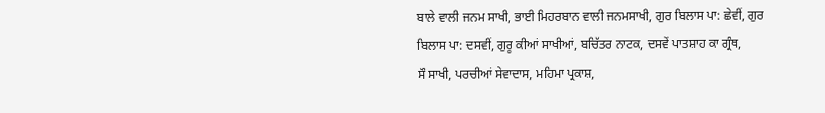ਬਾਲੇ ਵਾਲੀ ਜਨਮ ਸਾਖੀ, ਭਾਈ ਮਿਹਰਬਾਨ ਵਾਲੀ ਜਨਮਸਾਖੀ, ਗੁਰ ਬਿਲਾਸ ਪਾ: ਛੇਵੀਂ, ਗੁਰ
ਬਿਲਾਸ ਪਾ: ਦਸਵੀਂ, ਗੁਰੂ ਕੀਆਂ ਸਾਖੀਆਂ, ਬਚਿੱਤਰ ਨਾਟਕ, ਦਸਵੇਂ ਪਾਤਸ਼ਾਹ ਕਾ ਗ੍ਰੰਥ,
ਸੌ ਸਾਖੀ, ਪਰਚੀਆਂ ਸੇਵਾਦਾਸ, ਮਹਿਮਾ ਪ੍ਰਕਾਸ਼,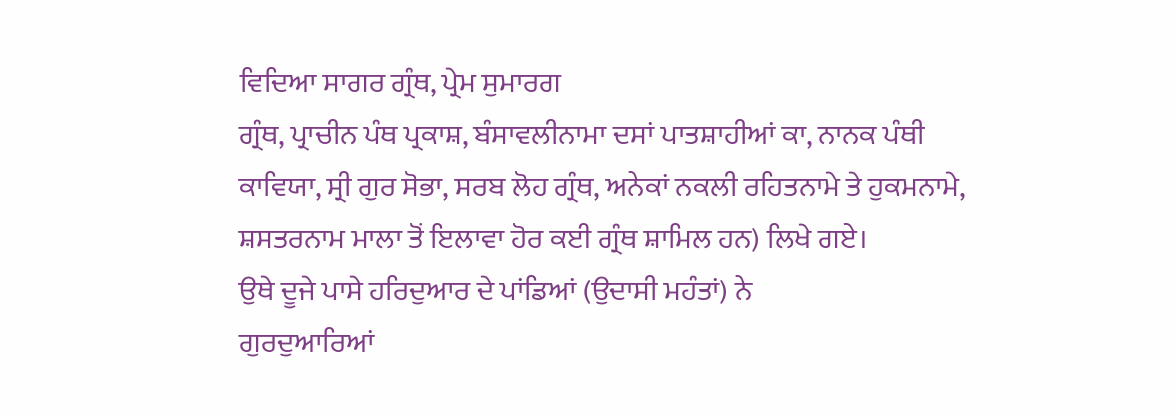ਵਿਦਿਆ ਸਾਗਰ ਗ੍ਰੰਥ, ਪ੍ਰੇਮ ਸੁਮਾਰਗ
ਗ੍ਰੰਥ, ਪ੍ਰਾਚੀਨ ਪੰਥ ਪ੍ਰਕਾਸ਼, ਬੰਸਾਵਲੀਨਾਮਾ ਦਸਾਂ ਪਾਤਸ਼ਾਹੀਆਂ ਕਾ, ਨਾਨਕ ਪੰਥੀ
ਕਾਵਿਯਾ, ਸ੍ਰੀ ਗੁਰ ਸੋਭਾ, ਸਰਬ ਲੋਹ ਗ੍ਰੰਥ, ਅਨੇਕਾਂ ਨਕਲੀ ਰਹਿਤਨਾਮੇ ਤੇ ਹੁਕਮਨਾਮੇ,
ਸ਼ਸਤਰਨਾਮ ਮਾਲਾ ਤੋਂ ਇਲਾਵਾ ਹੋਰ ਕਈ ਗ੍ਰੰਥ ਸ਼ਾਮਿਲ ਹਨ) ਲਿਖੇ ਗਏ।
ਉਥੇ ਦੂਜੇ ਪਾਸੇ ਹਰਿਦੁਆਰ ਦੇ ਪਾਂਡਿਆਂ (ਉਦਾਸੀ ਮਹੰਤਾਂ) ਨੇ
ਗੁਰਦੁਆਰਿਆਂ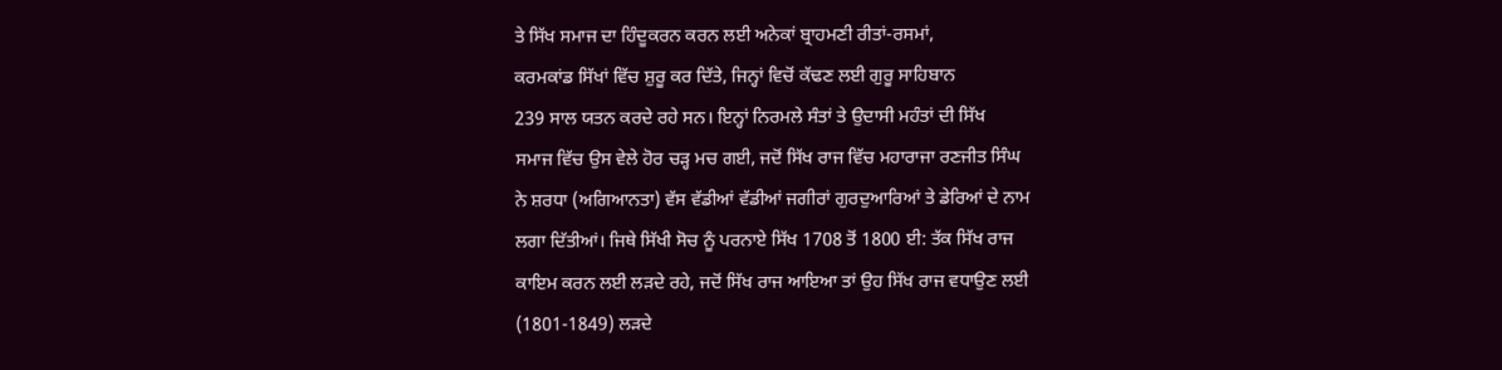ਤੇ ਸਿੱਖ ਸਮਾਜ ਦਾ ਹਿੰਦੂਕਰਨ ਕਰਨ ਲਈ ਅਨੇਕਾਂ ਬ੍ਰਾਹਮਣੀ ਰੀਤਾਂ-ਰਸਮਾਂ,
ਕਰਮਕਾਂਡ ਸਿੱਖਾਂ ਵਿੱਚ ਸ਼ੁਰੂ ਕਰ ਦਿੱਤੇ, ਜਿਨ੍ਹਾਂ ਵਿਚੋਂ ਕੱਢਣ ਲਈ ਗੁਰੂ ਸਾਹਿਬਾਨ
239 ਸਾਲ ਯਤਨ ਕਰਦੇ ਰਹੇ ਸਨ। ਇਨ੍ਹਾਂ ਨਿਰਮਲੇ ਸੰਤਾਂ ਤੇ ਉਦਾਸੀ ਮਹੰਤਾਂ ਦੀ ਸਿੱਖ
ਸਮਾਜ ਵਿੱਚ ਉਸ ਵੇਲੇ ਹੋਰ ਚੜ੍ਹ ਮਚ ਗਈ, ਜਦੋਂ ਸਿੱਖ ਰਾਜ ਵਿੱਚ ਮਹਾਰਾਜਾ ਰਣਜੀਤ ਸਿੰਘ
ਨੇ ਸ਼ਰਧਾ (ਅਗਿਆਨਤਾ) ਵੱਸ ਵੱਡੀਆਂ ਵੱਡੀਆਂ ਜਗੀਰਾਂ ਗੁਰਦੁਆਰਿਆਂ ਤੇ ਡੇਰਿਆਂ ਦੇ ਨਾਮ
ਲਗਾ ਦਿੱਤੀਆਂ। ਜਿਥੇ ਸਿੱਖੀ ਸੋਚ ਨੂੰ ਪਰਨਾਏ ਸਿੱਖ 1708 ਤੋਂ 1800 ਈ: ਤੱਕ ਸਿੱਖ ਰਾਜ
ਕਾਇਮ ਕਰਨ ਲਈ ਲੜਦੇ ਰਹੇ, ਜਦੋਂ ਸਿੱਖ ਰਾਜ ਆਇਆ ਤਾਂ ਉਹ ਸਿੱਖ ਰਾਜ ਵਧਾਉਣ ਲਈ
(1801-1849) ਲੜਦੇ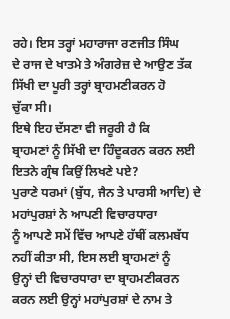ਰਹੇ। ਇਸ ਤਰ੍ਹਾਂ ਮਹਾਰਾਜਾ ਰਣਜੀਤ ਸਿੰਘ
ਦੇ ਰਾਜ ਦੇ ਖਾਤਮੇ ਤੇ ਅੰਗਰੇਜ਼ ਦੇ ਆਉਣ ਤੱਕ ਸਿੱਖੀ ਦਾ ਪੂਰੀ ਤਰ੍ਹਾਂ ਬ੍ਰਾਹਮਣੀਕਰਨ ਹੋ
ਚੁੱਕਾ ਸੀ।
ਇਥੇ ਇਹ ਦੱਸਣਾ ਵੀ ਜਰੂਰੀ ਹੈ ਕਿ
ਬ੍ਰਾਹਮਣਾਂ ਨੂੰ ਸਿੱਖੀ ਦਾ ਹਿੰਦੂਕਰਨ ਕਰਨ ਲਈ ਇਤਨੇ ਗ੍ਰੰਥ ਕਿਉਂ ਲਿਖਣੇ ਪਏ?
ਪੁਰਾਣੇ ਧਰਮਾਂ (ਬੁੱਧ, ਜੈਨ ਤੇ ਪਾਰਸੀ ਆਦਿ) ਦੇ ਮਹਾਂਪੁਰਸ਼ਾਂ ਨੇ ਆਪਣੀ ਵਿਚਾਰਧਾਰਾ
ਨੂੰ ਆਪਣੇ ਸਮੇਂ ਵਿੱਚ ਆਪਣੇ ਹੱਥੀਂ ਕਲਮਬੱਧ ਨਹੀਂ ਕੀਤਾ ਸੀ, ਇਸ ਲਈ ਬ੍ਰਾਹਮਣਾਂ ਨੂੰ
ਉਨ੍ਹਾਂ ਦੀ ਵਿਚਾਰਧਾਰਾ ਦਾ ਬ੍ਰਾਹਮਣੀਕਰਨ ਕਰਨ ਲਈ ਉਨ੍ਹਾਂ ਮਹਾਂਪੁਰਸ਼ਾਂ ਦੇ ਨਾਮ ਤੇ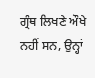ਗ੍ਰੰਥ ਲਿਖਣੇ ਔਖੇ ਨਹੀਂ ਸਨ, ਉਨ੍ਹਾਂ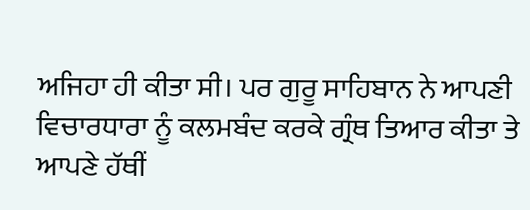ਅਜਿਹਾ ਹੀ ਕੀਤਾ ਸੀ। ਪਰ ਗੁਰੂ ਸਾਹਿਬਾਨ ਨੇ ਆਪਣੀ
ਵਿਚਾਰਧਾਰਾ ਨੂੰ ਕਲਮਬੰਦ ਕਰਕੇ ਗ੍ਰੰਥ ਤਿਆਰ ਕੀਤਾ ਤੇ ਆਪਣੇ ਹੱਥੀਂ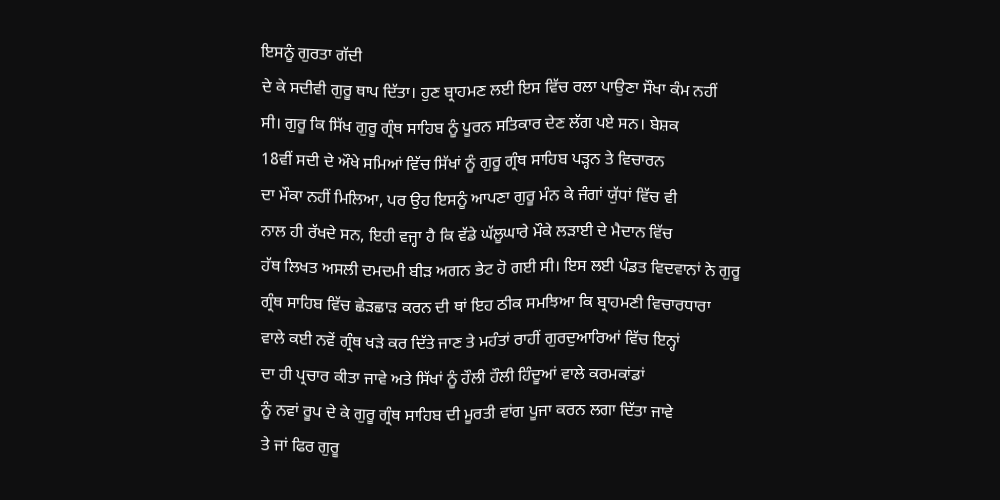ਇਸਨੂੰ ਗੁਰਤਾ ਗੱਦੀ
ਦੇ ਕੇ ਸਦੀਵੀ ਗੁਰੂ ਥਾਪ ਦਿੱਤਾ। ਹੁਣ ਬ੍ਰਾਹਮਣ ਲਈ ਇਸ ਵਿੱਚ ਰਲਾ ਪਾਉਣਾ ਸੌਖਾ ਕੰਮ ਨਹੀਂ
ਸੀ। ਗੁਰੂ ਕਿ ਸਿੱਖ ਗੁਰੂ ਗ੍ਰੰਥ ਸਾਹਿਬ ਨੂੰ ਪੂਰਨ ਸਤਿਕਾਰ ਦੇਣ ਲੱਗ ਪਏ ਸਨ। ਬੇਸ਼ਕ
18ਵੀਂ ਸਦੀ ਦੇ ਔਖੇ ਸਮਿਆਂ ਵਿੱਚ ਸਿੱਖਾਂ ਨੂੰ ਗੁਰੂ ਗ੍ਰੰਥ ਸਾਹਿਬ ਪੜ੍ਹਨ ਤੇ ਵਿਚਾਰਨ
ਦਾ ਮੌਕਾ ਨਹੀਂ ਮਿਲਿਆ, ਪਰ ਉਹ ਇਸਨੂੰ ਆਪਣਾ ਗੁਰੂ ਮੰਨ ਕੇ ਜੰਗਾਂ ਯੁੱਧਾਂ ਵਿੱਚ ਵੀ
ਨਾਲ ਹੀ ਰੱਖਦੇ ਸਨ, ਇਹੀ ਵਜ੍ਹਾ ਹੈ ਕਿ ਵੱਡੇ ਘੱਲੂਘਾਰੇ ਮੌਕੇ ਲੜਾਈ ਦੇ ਮੈਦਾਨ ਵਿੱਚ
ਹੱਥ ਲਿਖਤ ਅਸਲੀ ਦਮਦਮੀ ਬੀੜ ਅਗਨ ਭੇਟ ਹੋ ਗਈ ਸੀ। ਇਸ ਲਈ ਪੰਡਤ ਵਿਦਵਾਨਾਂ ਨੇ ਗੁਰੂ
ਗ੍ਰੰਥ ਸਾਹਿਬ ਵਿੱਚ ਛੇੜਛਾੜ ਕਰਨ ਦੀ ਥਾਂ ਇਹ ਠੀਕ ਸਮਝਿਆ ਕਿ ਬ੍ਰਾਹਮਣੀ ਵਿਚਾਰਧਾਰਾ
ਵਾਲੇ ਕਈ ਨਵੇਂ ਗ੍ਰੰਥ ਖੜੇ ਕਰ ਦਿੱਤੇ ਜਾਣ ਤੇ ਮਹੰਤਾਂ ਰਾਹੀਂ ਗੁਰਦੁਆਰਿਆਂ ਵਿੱਚ ਇਨ੍ਹਾਂ
ਦਾ ਹੀ ਪ੍ਰਚਾਰ ਕੀਤਾ ਜਾਵੇ ਅਤੇ ਸਿੱਖਾਂ ਨੂੰ ਹੌਲੀ ਹੌਲੀ ਹਿੰਦੂਆਂ ਵਾਲੇ ਕਰਮਕਾਂਡਾਂ
ਨੂੰ ਨਵਾਂ ਰੂਪ ਦੇ ਕੇ ਗੁਰੂ ਗ੍ਰੰਥ ਸਾਹਿਬ ਦੀ ਮੂਰਤੀ ਵਾਂਗ ਪੂਜਾ ਕਰਨ ਲਗਾ ਦਿੱਤਾ ਜਾਵੇ
ਤੇ ਜਾਂ ਫਿਰ ਗੁਰੂ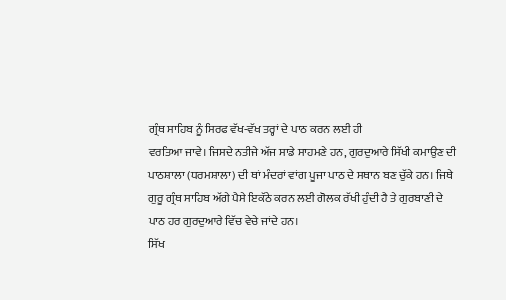ਗ੍ਰੰਥ ਸਾਹਿਬ ਨੂੰ ਸਿਰਫ ਵੱਖ-ਵੱਖ ਤਰ੍ਹਾਂ ਦੇ ਪਾਠ ਕਰਨ ਲਈ ਹੀ
ਵਰਤਿਆ ਜਾਵੇ। ਜਿਸਦੇ ਨਤੀਜੇ ਅੱਜ ਸਾਡੇ ਸਾਹਮਣੇ ਹਨ, ਗੁਰਦੁਆਰੇ ਸਿੱਖੀ ਕਮਾਉਣ ਦੀ
ਪਾਠਸ਼ਾਲਾ (ਧਰਮਸ਼ਾਲਾ) ਦੀ ਥਾਂ ਮੰਦਰਾਂ ਵਾਂਗ ਪੂਜਾ ਪਾਠ ਦੇ ਸਥਾਨ ਬਣ ਚੁੱਕੇ ਹਨ। ਜਿਥੇ
ਗੁਰੂ ਗ੍ਰੰਥ ਸਾਹਿਬ ਅੱਗੇ ਪੈਸੇ ਇਕੱਠੇ ਕਰਨ ਲਈ ਗੋਲਕ ਰੱਖੀ ਹੁੰਦੀ ਹੈ ਤੇ ਗੁਰਬਾਣੀ ਦੇ
ਪਾਠ ਹਰ ਗੁਰਦੁਆਰੇ ਵਿੱਚ ਵੇਚੇ ਜਾਂਦੇ ਹਨ।
ਸਿੱਖ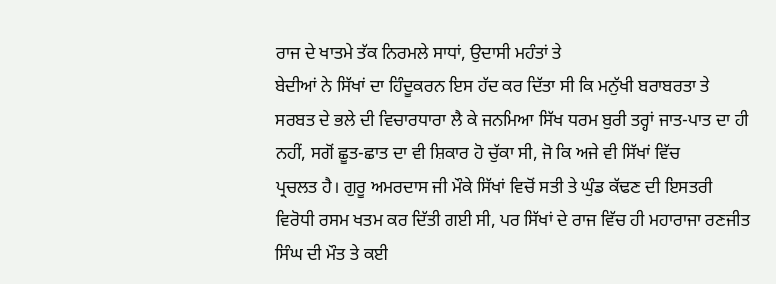ਰਾਜ ਦੇ ਖਾਤਮੇ ਤੱਕ ਨਿਰਮਲੇ ਸਾਧਾਂ, ਉਦਾਸੀ ਮਹੰਤਾਂ ਤੇ
ਬੇਦੀਆਂ ਨੇ ਸਿੱਖਾਂ ਦਾ ਹਿੰਦੂਕਰਨ ਇਸ ਹੱਦ ਕਰ ਦਿੱਤਾ ਸੀ ਕਿ ਮਨੁੱਖੀ ਬਰਾਬਰਤਾ ਤੇ
ਸਰਬਤ ਦੇ ਭਲੇ ਦੀ ਵਿਚਾਰਧਾਰਾ ਲੈ ਕੇ ਜਨਮਿਆ ਸਿੱਖ ਧਰਮ ਬੁਰੀ ਤਰ੍ਹਾਂ ਜਾਤ-ਪਾਤ ਦਾ ਹੀ
ਨਹੀਂ, ਸਗੋਂ ਛੂਤ-ਛਾਤ ਦਾ ਵੀ ਸ਼ਿਕਾਰ ਹੋ ਚੁੱਕਾ ਸੀ, ਜੋ ਕਿ ਅਜੇ ਵੀ ਸਿੱਖਾਂ ਵਿੱਚ
ਪ੍ਰਚਲਤ ਹੈ। ਗੁਰੂ ਅਮਰਦਾਸ ਜੀ ਮੌਕੇ ਸਿੱਖਾਂ ਵਿਚੋਂ ਸਤੀ ਤੇ ਘੁੰਡ ਕੱਢਣ ਦੀ ਇਸਤਰੀ
ਵਿਰੋਧੀ ਰਸਮ ਖਤਮ ਕਰ ਦਿੱਤੀ ਗਈ ਸੀ, ਪਰ ਸਿੱਖਾਂ ਦੇ ਰਾਜ ਵਿੱਚ ਹੀ ਮਹਾਰਾਜਾ ਰਣਜੀਤ
ਸਿੰਘ ਦੀ ਮੌਤ ਤੇ ਕਈ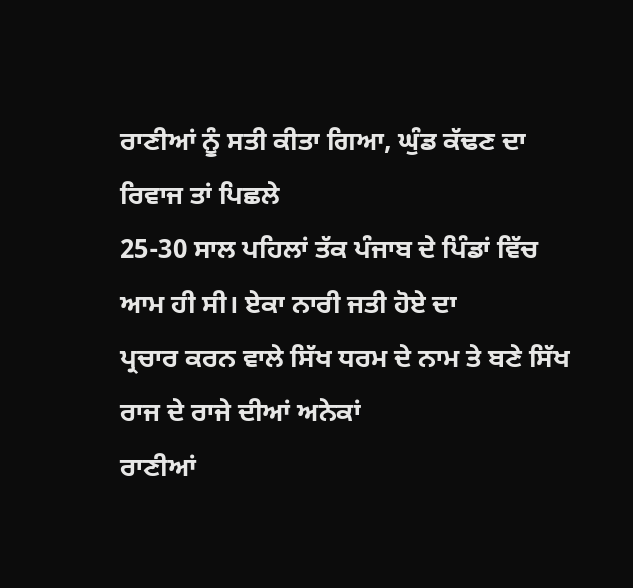ਰਾਣੀਆਂ ਨੂੰ ਸਤੀ ਕੀਤਾ ਗਿਆ, ਘੁੰਡ ਕੱਢਣ ਦਾ ਰਿਵਾਜ ਤਾਂ ਪਿਛਲੇ
25-30 ਸਾਲ ਪਹਿਲਾਂ ਤੱਕ ਪੰਜਾਬ ਦੇ ਪਿੰਡਾਂ ਵਿੱਚ ਆਮ ਹੀ ਸੀ। ਏਕਾ ਨਾਰੀ ਜਤੀ ਹੋਏ ਦਾ
ਪ੍ਰਚਾਰ ਕਰਨ ਵਾਲੇ ਸਿੱਖ ਧਰਮ ਦੇ ਨਾਮ ਤੇ ਬਣੇ ਸਿੱਖ ਰਾਜ ਦੇ ਰਾਜੇ ਦੀਆਂ ਅਨੇਕਾਂ
ਰਾਣੀਆਂ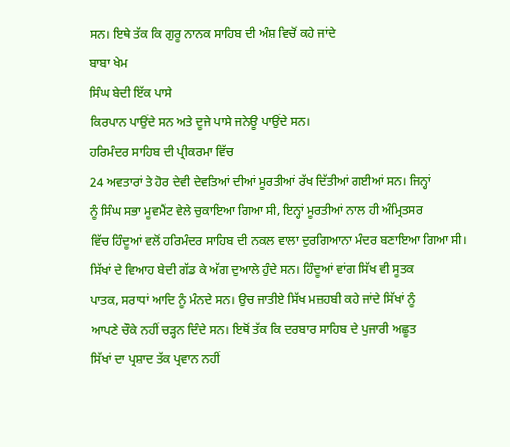ਸਨ। ਇਥੇ ਤੱਕ ਕਿ ਗੁਰੂ ਨਾਨਕ ਸਾਹਿਬ ਦੀ ਅੰਸ਼ ਵਿਚੋਂ ਕਹੇ ਜਾਂਦੇ
ਬਾਬਾ ਖੇਮ
ਸਿੰਘ ਬੇਦੀ ਇੱਕ ਪਾਸੇ
ਕਿਰਪਾਨ ਪਾਉਂਦੇ ਸਨ ਅਤੇ ਦੂਜੇ ਪਾਸੇ ਜਨੇਊ ਪਾਉਂਦੇ ਸਨ।
ਹਰਿਮੰਦਰ ਸਾਹਿਬ ਦੀ ਪ੍ਰੀਕਰਮਾ ਵਿੱਚ
24 ਅਵਤਾਰਾਂ ਤੇ ਹੋਰ ਦੇਵੀ ਦੇਵਤਿਆਂ ਦੀਆਂ ਮੂਰਤੀਆਂ ਰੱਖ ਦਿੱਤੀਆਂ ਗਈਆਂ ਸਨ। ਜਿਨ੍ਹਾਂ
ਨੂੰ ਸਿੰਘ ਸਭਾ ਮੂਵਮੈਂਟ ਵੇਲੇ ਚੁਕਾਇਆ ਗਿਆ ਸੀ, ਇਨ੍ਹਾਂ ਮੂਰਤੀਆਂ ਨਾਲ ਹੀ ਅੰਮ੍ਰਿਤਸਰ
ਵਿੱਚ ਹਿੰਦੂਆਂ ਵਲੋਂ ਹਰਿਮੰਦਰ ਸਾਹਿਬ ਦੀ ਨਕਲ ਵਾਲਾ ਦੁਰਗਿਆਨਾ ਮੰਦਰ ਬਣਾਇਆ ਗਿਆ ਸੀ।
ਸਿੱਖਾਂ ਦੇ ਵਿਆਹ ਬੇਦੀ ਗੱਡ ਕੇ ਅੱਗ ਦੁਆਲੇ ਹੁੰਦੇ ਸਨ। ਹਿੰਦੂਆਂ ਵਾਂਗ ਸਿੱਖ ਵੀ ਸੂਤਕ
ਪਾਤਕ, ਸਰਾਧਾਂ ਆਦਿ ਨੂੰ ਮੰਨਦੇ ਸਨ। ਉਚ ਜਾਤੀਏ ਸਿੱਖ ਮਜ਼ਹਬੀ ਕਹੇ ਜਾਂਦੇ ਸਿੱਖਾਂ ਨੂੰ
ਆਪਣੇ ਚੌਕੇ ਨਹੀਂ ਚੜ੍ਹਨ ਦਿੰਦੇ ਸਨ। ਇਥੋਂ ਤੱਕ ਕਿ ਦਰਬਾਰ ਸਾਹਿਬ ਦੇ ਪੁਜਾਰੀ ਅਛੂਤ
ਸਿੱਖਾਂ ਦਾ ਪ੍ਰਸ਼ਾਦ ਤੱਕ ਪ੍ਰਵਾਨ ਨਹੀਂ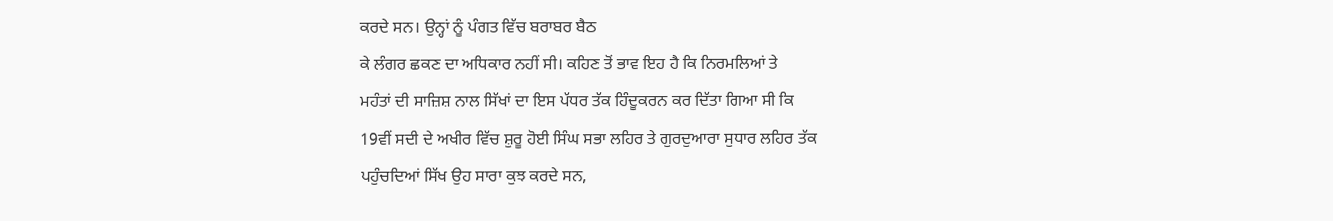ਕਰਦੇ ਸਨ। ਉਨ੍ਹਾਂ ਨੂੰ ਪੰਗਤ ਵਿੱਚ ਬਰਾਬਰ ਬੈਠ
ਕੇ ਲੰਗਰ ਛਕਣ ਦਾ ਅਧਿਕਾਰ ਨਹੀਂ ਸੀ। ਕਹਿਣ ਤੋਂ ਭਾਵ ਇਹ ਹੈ ਕਿ ਨਿਰਮਲਿਆਂ ਤੇ
ਮਹੰਤਾਂ ਦੀ ਸਾਜ਼ਿਸ਼ ਨਾਲ ਸਿੱਖਾਂ ਦਾ ਇਸ ਪੱਧਰ ਤੱਕ ਹਿੰਦੂਕਰਨ ਕਰ ਦਿੱਤਾ ਗਿਆ ਸੀ ਕਿ
19ਵੀਂ ਸਦੀ ਦੇ ਅਖੀਰ ਵਿੱਚ ਸ਼ੁਰੂ ਹੋਈ ਸਿੰਘ ਸਭਾ ਲਹਿਰ ਤੇ ਗੁਰਦੁਆਰਾ ਸੁਧਾਰ ਲਹਿਰ ਤੱਕ
ਪਹੁੰਚਦਿਆਂ ਸਿੱਖ ਉਹ ਸਾਰਾ ਕੁਝ ਕਰਦੇ ਸਨ,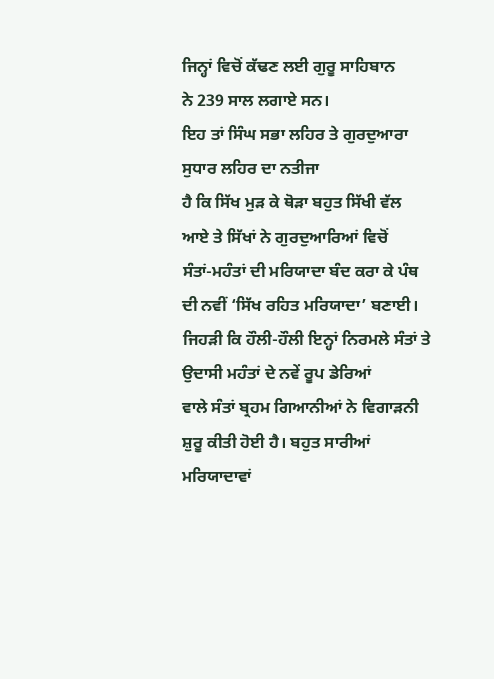ਜਿਨ੍ਹਾਂ ਵਿਚੋਂ ਕੱਢਣ ਲਈ ਗੁਰੂ ਸਾਹਿਬਾਨ
ਨੇ 239 ਸਾਲ ਲਗਾਏ ਸਨ।
ਇਹ ਤਾਂ ਸਿੰਘ ਸਭਾ ਲਹਿਰ ਤੇ ਗੁਰਦੁਆਰਾ ਸੁਧਾਰ ਲਹਿਰ ਦਾ ਨਤੀਜਾ
ਹੈ ਕਿ ਸਿੱਖ ਮੁੜ ਕੇ ਥੋੜਾ ਬਹੁਤ ਸਿੱਖੀ ਵੱਲ ਆਏ ਤੇ ਸਿੱਖਾਂ ਨੇ ਗੁਰਦੁਆਰਿਆਂ ਵਿਚੋਂ
ਸੰਤਾਂ-ਮਹੰਤਾਂ ਦੀ ਮਰਿਯਾਦਾ ਬੰਦ ਕਰਾ ਕੇ ਪੰਥ ਦੀ ਨਵੀਂ ‘ਸਿੱਖ ਰਹਿਤ ਮਰਿਯਾਦਾ’ ਬਣਾਈ।
ਜਿਹੜੀ ਕਿ ਹੌਲੀ-ਹੌਲੀ ਇਨ੍ਹਾਂ ਨਿਰਮਲੇ ਸੰਤਾਂ ਤੇ ਉਦਾਸੀ ਮਹੰਤਾਂ ਦੇ ਨਵੇਂ ਰੂਪ ਡੇਰਿਆਂ
ਵਾਲੇ ਸੰਤਾਂ ਬ੍ਰਹਮ ਗਿਆਨੀਆਂ ਨੇ ਵਿਗਾੜਨੀ ਸ਼ੁਰੂ ਕੀਤੀ ਹੋਈ ਹੈ। ਬਹੁਤ ਸਾਰੀਆਂ
ਮਰਿਯਾਦਾਵਾਂ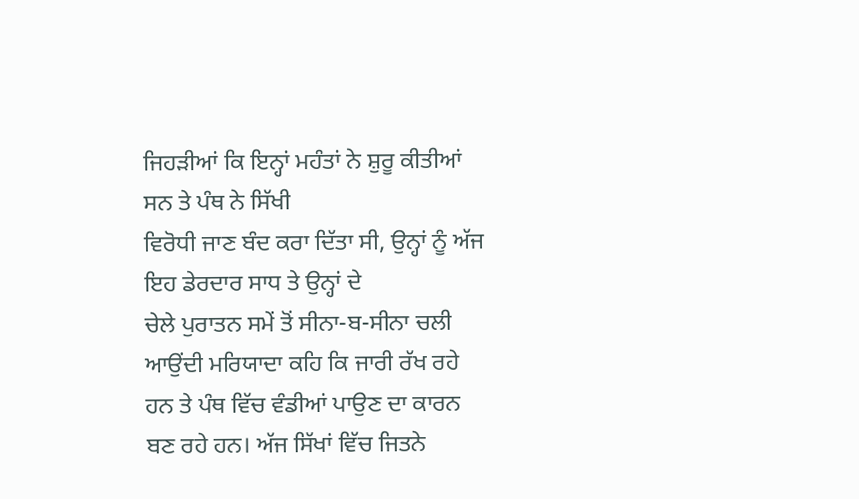ਜਿਹੜੀਆਂ ਕਿ ਇਨ੍ਹਾਂ ਮਹੰਤਾਂ ਨੇ ਸ਼ੁਰੂ ਕੀਤੀਆਂ ਸਨ ਤੇ ਪੰਥ ਨੇ ਸਿੱਖੀ
ਵਿਰੋਧੀ ਜਾਣ ਬੰਦ ਕਰਾ ਦਿੱਤਾ ਸੀ, ਉਨ੍ਹਾਂ ਨੂੰ ਅੱਜ ਇਹ ਡੇਰਦਾਰ ਸਾਧ ਤੇ ਉਨ੍ਹਾਂ ਦੇ
ਚੇਲੇ ਪੁਰਾਤਨ ਸਮੇਂ ਤੋਂ ਸੀਨਾ-ਬ-ਸੀਨਾ ਚਲੀ ਆਉਂਦੀ ਮਰਿਯਾਦਾ ਕਹਿ ਕਿ ਜਾਰੀ ਰੱਖ ਰਹੇ
ਹਨ ਤੇ ਪੰਥ ਵਿੱਚ ਵੰਡੀਆਂ ਪਾਉਣ ਦਾ ਕਾਰਨ ਬਣ ਰਹੇ ਹਨ। ਅੱਜ ਸਿੱਖਾਂ ਵਿੱਚ ਜਿਤਨੇ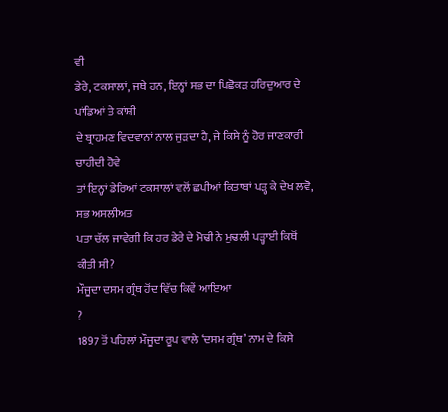ਵੀ
ਡੇਰੇ, ਟਕਸਾਲਾਂ, ਜਥੇ ਹਨ, ਇਨ੍ਹਾਂ ਸਭ ਦਾ ਪਿਛੋਕੜ ਹਰਿਦੁਆਰ ਦੇ ਪਾਂਡਿਆਂ ਤੇ ਕਾਂਸ਼ੀ
ਦੇ ਬ੍ਰਾਹਮਣ ਵਿਦਵਾਨਾਂ ਨਾਲ ਜੁੜਦਾ ਹੈ, ਜੇ ਕਿਸੇ ਨੂੰ ਹੋਰ ਜਾਣਕਾਰੀ ਚਾਹੀਦੀ ਹੋਵੇ
ਤਾਂ ਇਨ੍ਹਾਂ ਡੇਰਿਆਂ ਟਕਸਾਲਾਂ ਵਲੋਂ ਛਪੀਆਂ ਕਿਤਾਬਾਂ ਪੜ੍ਹ ਕੇ ਦੇਖ ਲਵੋ, ਸਭ ਅਸਲੀਅਤ
ਪਤਾ ਚੱਲ ਜਾਵੇਗੀ ਕਿ ਹਰ ਡੇਰੇ ਦੇ ਮੋਢੀ ਨੇ ਮੁਢਲੀ ਪੜ੍ਹਾਈ ਕਿਥੋਂ ਕੀਤੀ ਸੀ?
ਮੌਜੂਦਾ ਦਸਮ ਗ੍ਰੰਥ ਹੋਂਦ ਵਿੱਚ ਕਿਵੇਂ ਆਇਆ
?
1897 ਤੋਂ ਪਹਿਲਾਂ ਮੌਜੂਦਾ ਰੂਪ ਵਾਲੇ ‘ਦਸਮ ਗ੍ਰੰਥ’ ਨਾਮ ਦੇ ਕਿਸੇ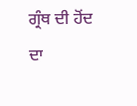ਗ੍ਰੰਥ ਦੀ ਹੋਂਦ ਦਾ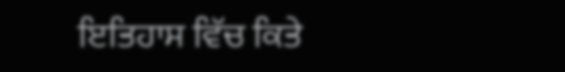ਇਤਿਹਾਸ ਵਿੱਚ ਕਿਤੇ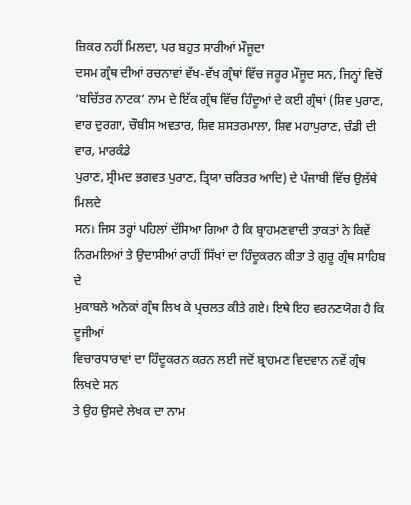ਜ਼ਿਕਰ ਨਹੀਂ ਮਿਲਦਾ, ਪਰ ਬਹੁਤ ਸਾਰੀਆਂ ਮੌਜੂਦਾ
ਦਸਮ ਗ੍ਰੰਥ ਦੀਆਂ ਰਚਨਾਵਾਂ ਵੱਖ-ਵੱਖ ਗ੍ਰੰਥਾਂ ਵਿੱਚ ਜਰੂਰ ਮੌਜੂਦ ਸਨ, ਜਿਨ੍ਹਾਂ ਵਿਚੋਂ
‘ਬਚਿੱਤਰ ਨਾਟਕ’ ਨਾਮ ਦੇ ਇੱਕ ਗ੍ਰੰਥ ਵਿੱਚ ਹਿੰਦੂਆਂ ਦੇ ਕਈ ਗ੍ਰੰਥਾਂ (ਸ਼ਿਵ ਪੁਰਾਣ,
ਵਾਰ ਦੁਰਗਾ, ਚੌਬੀਸ ਅਵਤਾਰ, ਸ਼ਿਵ ਸ਼ਸਤਰਮਾਲਾ, ਸ਼ਿਵ ਮਹਾਪੁਰਾਣ, ਚੰਡੀ ਦੀ ਵਾਰ, ਮਾਰਕੰਡੇ
ਪੁਰਾਣ, ਸ੍ਰੀਮਦ ਭਗਵਤ ਪੁਰਾਣ, ਤ੍ਰਿਯਾ ਚਰਿਤਰ ਆਦਿ) ਦੇ ਪੰਜਾਬੀ ਵਿੱਚ ਉਲੱਥੇ ਮਿਲਦੇ
ਸਨ। ਜਿਸ ਤਰ੍ਹਾਂ ਪਹਿਲਾਂ ਦੱਸਿਆ ਗਿਆ ਹੈ ਕਿ ਬ੍ਰਾਹਮਣਵਾਦੀ ਤਾਕਤਾਂ ਨੇ ਕਿਵੇਂ
ਨਿਰਮਲਿਆਂ ਤੇ ਉਦਾਸੀਆਂ ਰਾਹੀਂ ਸਿੱਖਾਂ ਦਾ ਹਿੰਦੂਕਰਨ ਕੀਤਾ ਤੇ ਗੁਰੂ ਗ੍ਰੰਥ ਸਾਹਿਬ ਦੇ
ਮੁਕਾਬਲੇ ਅਨੇਕਾਂ ਗ੍ਰੰਥ ਲਿਖ ਕੇ ਪ੍ਰਚਲਤ ਕੀਤੇ ਗਏ। ਇਥੇ ਇਹ ਵਰਨਣਯੋਗ ਹੈ ਕਿ ਦੂਜੀਆਂ
ਵਿਚਾਰਧਾਰਾਵਾਂ ਦਾ ਹਿੰਦੂਕਰਨ ਕਰਨ ਲਈ ਜਦੋਂ ਬ੍ਰਾਹਮਣ ਵਿਦਵਾਨ ਨਵੇਂ ਗ੍ਰੰਥ ਲਿਖਦੇ ਸਨ
ਤੇ ਉਹ ਉਸਦੇ ਲੇਖਕ ਦਾ ਨਾਮ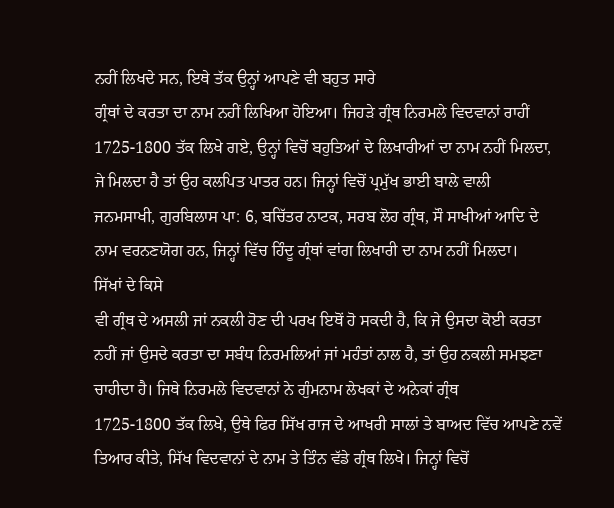ਨਹੀਂ ਲਿਖਦੇ ਸਨ, ਇਥੇ ਤੱਕ ਉਨ੍ਹਾਂ ਆਪਣੇ ਵੀ ਬਹੁਤ ਸਾਰੇ
ਗ੍ਰੰਥਾਂ ਦੇ ਕਰਤਾ ਦਾ ਨਾਮ ਨਹੀਂ ਲਿਖਿਆ ਹੋਇਆ। ਜਿਹੜੇ ਗ੍ਰੰਥ ਨਿਰਮਲੇ ਵਿਦਵਾਨਾਂ ਰਾਹੀਂ
1725-1800 ਤੱਕ ਲਿਖੇ ਗਏ, ਉਨ੍ਹਾਂ ਵਿਚੋਂ ਬਹੁਤਿਆਂ ਦੇ ਲਿਖਾਰੀਆਂ ਦਾ ਨਾਮ ਨਹੀਂ ਮਿਲਦਾ,
ਜੇ ਮਿਲਦਾ ਹੈ ਤਾਂ ਉਹ ਕਲਪਿਤ ਪਾਤਰ ਹਨ। ਜਿਨ੍ਹਾਂ ਵਿਚੋਂ ਪ੍ਰਮੁੱਖ ਭਾਈ ਬਾਲੇ ਵਾਲੀ
ਜਨਮਸਾਖੀ, ਗੁਰਬਿਲਾਸ ਪਾ: 6, ਬਚਿੱਤਰ ਨਾਟਕ, ਸਰਬ ਲੋਹ ਗ੍ਰੰਥ, ਸੌ ਸਾਖੀਆਂ ਆਦਿ ਦੇ
ਨਾਮ ਵਰਨਣਯੋਗ ਹਨ, ਜਿਨ੍ਹਾਂ ਵਿੱਚ ਹਿੰਦੂ ਗ੍ਰੰਥਾਂ ਵਾਂਗ ਲਿਖਾਰੀ ਦਾ ਨਾਮ ਨਹੀਂ ਮਿਲਦਾ।
ਸਿੱਖਾਂ ਦੇ ਕਿਸੇ
ਵੀ ਗ੍ਰੰਥ ਦੇ ਅਸਲੀ ਜਾਂ ਨਕਲੀ ਹੋਣ ਦੀ ਪਰਖ ਇਥੋਂ ਹੋ ਸਕਦੀ ਹੈ, ਕਿ ਜੇ ਉਸਦਾ ਕੋਈ ਕਰਤਾ
ਨਹੀਂ ਜਾਂ ਉਸਦੇ ਕਰਤਾ ਦਾ ਸਬੰਧ ਨਿਰਮਲਿਆਂ ਜਾਂ ਮਹੰਤਾਂ ਨਾਲ ਹੈ, ਤਾਂ ਉਹ ਨਕਲੀ ਸਮਝਣਾ
ਚਾਹੀਦਾ ਹੈ। ਜਿਥੇ ਨਿਰਮਲੇ ਵਿਦਵਾਨਾਂ ਨੇ ਗੁੰਮਨਾਮ ਲੇਖਕਾਂ ਦੇ ਅਨੇਕਾਂ ਗ੍ਰੰਥ
1725-1800 ਤੱਕ ਲਿਖੇ, ਉਥੇ ਫਿਰ ਸਿੱਖ ਰਾਜ ਦੇ ਆਖਰੀ ਸਾਲਾਂ ਤੇ ਬਾਅਦ ਵਿੱਚ ਆਪਣੇ ਨਵੇਂ
ਤਿਆਰ ਕੀਤੇ, ਸਿੱਖ ਵਿਦਵਾਨਾਂ ਦੇ ਨਾਮ ਤੇ ਤਿੰਨ ਵੱਡੇ ਗ੍ਰੰਥ ਲਿਖੇ। ਜਿਨ੍ਹਾਂ ਵਿਚੋਂ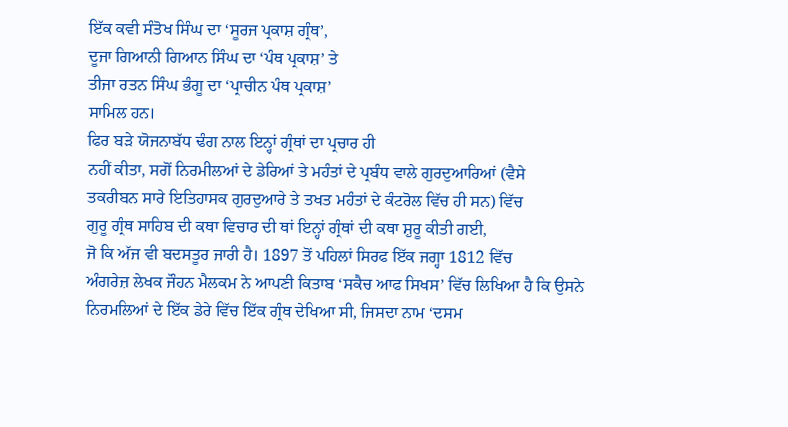ਇੱਕ ਕਵੀ ਸੰਤੋਖ ਸਿੰਘ ਦਾ ‘ਸੂਰਜ ਪ੍ਰਕਾਸ਼ ਗ੍ਰੰਥ’,
ਦੂਜਾ ਗਿਆਨੀ ਗਿਆਨ ਸਿੰਘ ਦਾ ‘ਪੰਥ ਪ੍ਰਕਾਸ਼’ ਤੇ
ਤੀਜਾ ਰਤਨ ਸਿੰਘ ਭੰਗੂ ਦਾ ‘ਪ੍ਰਾਚੀਨ ਪੰਥ ਪ੍ਰਕਾਸ਼’
ਸਾਮਿਲ ਹਨ।
ਫਿਰ ਬੜੇ ਯੋਜਨਾਬੱਧ ਢੰਗ ਨਾਲ ਇਨ੍ਹਾਂ ਗ੍ਰੰਥਾਂ ਦਾ ਪ੍ਰਚਾਰ ਹੀ
ਨਹੀਂ ਕੀਤਾ, ਸਗੋਂ ਨਿਰਮੀਲਆਂ ਦੇ ਡੇਰਿਆਂ ਤੇ ਮਹੰਤਾਂ ਦੇ ਪ੍ਰਬੰਧ ਵਾਲੇ ਗੁਰਦੁਆਰਿਆਂ (ਵੈਸੇ
ਤਕਰੀਬਨ ਸਾਰੇ ਇਤਿਹਾਸਕ ਗੁਰਦੁਆਰੇ ਤੇ ਤਖਤ ਮਹੰਤਾਂ ਦੇ ਕੰਟਰੋਲ ਵਿੱਚ ਹੀ ਸਨ) ਵਿੱਚ
ਗੁਰੂ ਗ੍ਰੰਥ ਸਾਹਿਬ ਦੀ ਕਥਾ ਵਿਚਾਰ ਦੀ ਥਾਂ ਇਨ੍ਹਾਂ ਗ੍ਰੰਥਾਂ ਦੀ ਕਥਾ ਸ਼ੁਰੂ ਕੀਤੀ ਗਈ,
ਜੋ ਕਿ ਅੱਜ ਵੀ ਬਦਸਤੂਰ ਜਾਰੀ ਹੈ। 1897 ਤੋਂ ਪਹਿਲਾਂ ਸਿਰਫ ਇੱਕ ਜਗ੍ਹਾ 1812 ਵਿੱਚ
ਅੰਗਰੇਜ਼ ਲੇਖਕ ਜੌਹਨ ਮੈਲਕਮ ਨੇ ਆਪਣੀ ਕਿਤਾਬ ‘ਸਕੈਚ ਆਫ ਸਿਖਸ’ ਵਿੱਚ ਲਿਖਿਆ ਹੈ ਕਿ ਉਸਨੇ
ਨਿਰਮਲਿਆਂ ਦੇ ਇੱਕ ਡੇਰੇ ਵਿੱਚ ਇੱਕ ਗ੍ਰੰਥ ਦੇਖਿਆ ਸੀ, ਜਿਸਦਾ ਨਾਮ ‘ਦਸਮ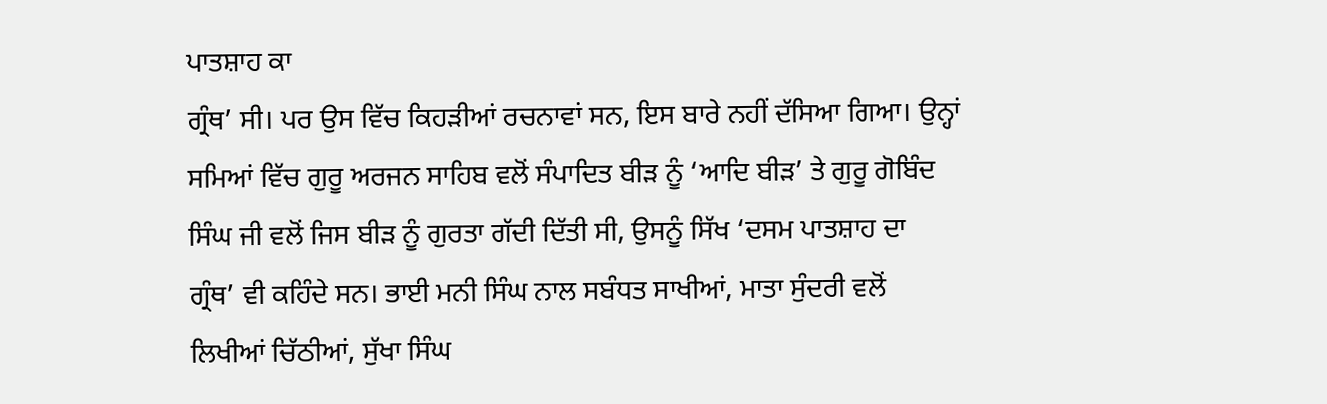ਪਾਤਸ਼ਾਹ ਕਾ
ਗ੍ਰੰਥ’ ਸੀ। ਪਰ ਉਸ ਵਿੱਚ ਕਿਹੜੀਆਂ ਰਚਨਾਵਾਂ ਸਨ, ਇਸ ਬਾਰੇ ਨਹੀਂ ਦੱਸਿਆ ਗਿਆ। ਉਨ੍ਹਾਂ
ਸਮਿਆਂ ਵਿੱਚ ਗੁਰੂ ਅਰਜਨ ਸਾਹਿਬ ਵਲੋਂ ਸੰਪਾਦਿਤ ਬੀੜ ਨੂੰ ‘ਆਦਿ ਬੀੜ’ ਤੇ ਗੁਰੂ ਗੋਬਿੰਦ
ਸਿੰਘ ਜੀ ਵਲੋਂ ਜਿਸ ਬੀੜ ਨੂੰ ਗੁਰਤਾ ਗੱਦੀ ਦਿੱਤੀ ਸੀ, ਉਸਨੂੰ ਸਿੱਖ ‘ਦਸਮ ਪਾਤਸ਼ਾਹ ਦਾ
ਗ੍ਰੰਥ’ ਵੀ ਕਹਿੰਦੇ ਸਨ। ਭਾਈ ਮਨੀ ਸਿੰਘ ਨਾਲ ਸਬੰਧਤ ਸਾਖੀਆਂ, ਮਾਤਾ ਸੁੰਦਰੀ ਵਲੋਂ
ਲਿਖੀਆਂ ਚਿੱਠੀਆਂ, ਸੁੱਖਾ ਸਿੰਘ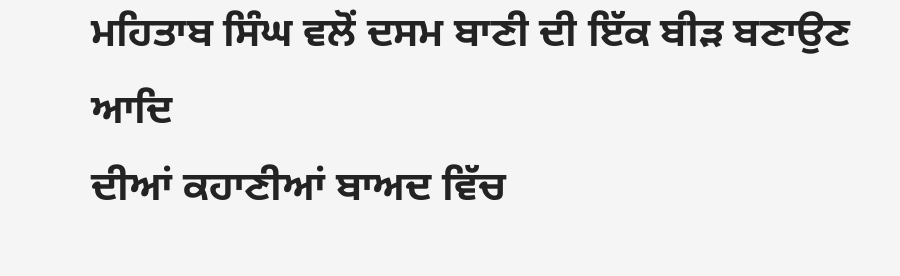ਮਹਿਤਾਬ ਸਿੰਘ ਵਲੋਂ ਦਸਮ ਬਾਣੀ ਦੀ ਇੱਕ ਬੀੜ ਬਣਾਉਣ ਆਦਿ
ਦੀਆਂ ਕਹਾਣੀਆਂ ਬਾਅਦ ਵਿੱਚ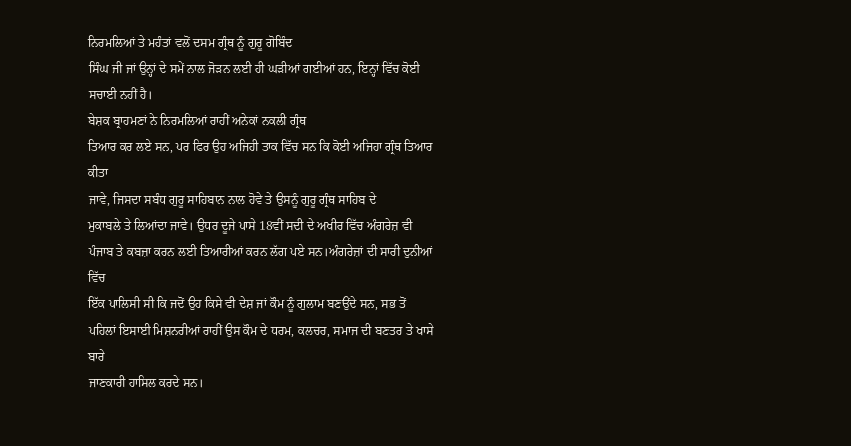ਨਿਰਮਲਿਆਂ ਤੇ ਮਹੰਤਾਂ ਵਲੋਂ ਦਸਮ ਗ੍ਰੰਥ ਨੂੰ ਗੁਰੂ ਗੋਬਿੰਦ
ਸਿੰਘ ਜੀ ਜਾਂ ਉਨ੍ਹਾਂ ਦੇ ਸਮੇਂ ਨਾਲ ਜੋੜਨ ਲਈ ਹੀ ਘੜੀਆਂ ਗਈਆਂ ਹਨ, ਇਨ੍ਹਾਂ ਵਿੱਚ ਕੋਈ
ਸਚਾਈ ਨਹੀਂ ਹੈ।
ਬੇਸ਼ਕ ਬ੍ਰਾਹਮਣਾਂ ਨੇ ਨਿਰਮਲਿਆਂ ਰਾਹੀਂ ਅਨੇਕਾਂ ਨਕਲੀ ਗ੍ਰੰਥ
ਤਿਆਰ ਕਰ ਲਏ ਸਨ, ਪਰ ਫਿਰ ਉਹ ਅਜਿਹੀ ਤਾਕ ਵਿੱਚ ਸਨ ਕਿ ਕੋਈ ਅਜਿਹਾ ਗ੍ਰੰਥ ਤਿਆਰ ਕੀਤਾ
ਜਾਵੇ, ਜਿਸਦਾ ਸਬੰਧ ਗੁਰੂ ਸਾਹਿਬਾਨ ਨਾਲ ਹੋਵੇ ਤੇ ਉਸਨੂੰ ਗੁਰੂ ਗ੍ਰੰਥ ਸਾਹਿਬ ਦੇ
ਮੁਕਾਬਲੇ ਤੇ ਲਿਆਂਦਾ ਜਾਵੇ। ਉਧਰ ਦੂਜੇ ਪਾਸੇ 18ਵੀਂ ਸਦੀ ਦੇ ਅਖੀਰ ਵਿੱਚ ਅੰਗਰੇਜ਼ ਵੀ
ਪੰਜਾਬ ਤੇ ਕਬਜ਼ਾ ਕਰਨ ਲਈ ਤਿਆਰੀਆਂ ਕਰਨ ਲੱਗ ਪਏ ਸਨ।ਅੰਗਰੇਜ਼ਾਂ ਦੀ ਸਾਰੀ ਦੁਨੀਆਂ ਵਿੱਚ
ਇੱਕ ਪਾਲਿਸੀ ਸੀ ਕਿ ਜਦੋਂ ਉਹ ਕਿਸੇ ਵੀ ਦੇਸ਼ ਜਾਂ ਕੌਮ ਨੂੰ ਗੁਲਾਮ ਬਣਉਂਦੇ ਸਨ, ਸਭ ਤੋਂ
ਪਹਿਲਾਂ ਇਸਾਈ ਮਿਸ਼ਨਰੀਆਂ ਰਾਹੀਂ ਉਸ ਕੌਮ ਦੇ ਧਰਮ, ਕਲਚਰ, ਸਮਾਜ ਦੀ ਬਣਤਰ ਤੇ ਖਾਸੇ ਬਾਰੇ
ਜਾਣਕਾਰੀ ਹਾਸਿਲ ਕਰਦੇ ਸਨ।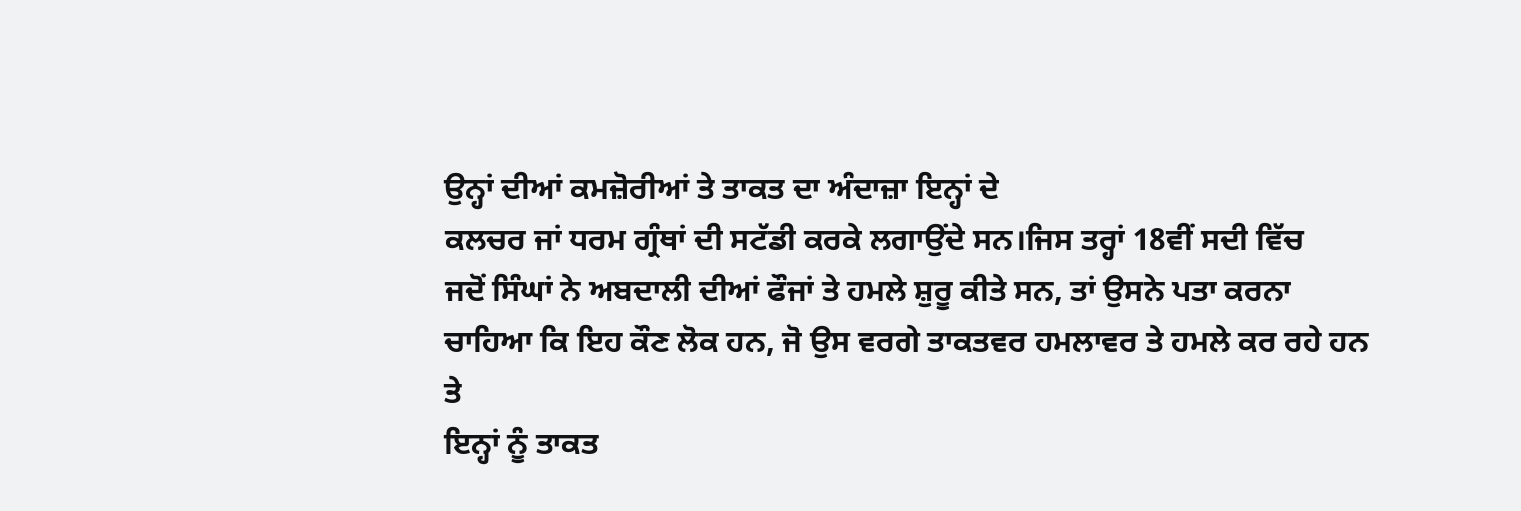ਉਨ੍ਹਾਂ ਦੀਆਂ ਕਮਜ਼ੋਰੀਆਂ ਤੇ ਤਾਕਤ ਦਾ ਅੰਦਾਜ਼ਾ ਇਨ੍ਹਾਂ ਦੇ
ਕਲਚਰ ਜਾਂ ਧਰਮ ਗ੍ਰੰਥਾਂ ਦੀ ਸਟੱਡੀ ਕਰਕੇ ਲਗਾਉਂਦੇ ਸਨ।ਜਿਸ ਤਰ੍ਹਾਂ 18ਵੀਂ ਸਦੀ ਵਿੱਚ
ਜਦੋਂ ਸਿੰਘਾਂ ਨੇ ਅਬਦਾਲੀ ਦੀਆਂ ਫੌਜਾਂ ਤੇ ਹਮਲੇ ਸ਼ੁਰੂ ਕੀਤੇ ਸਨ, ਤਾਂ ਉਸਨੇ ਪਤਾ ਕਰਨਾ
ਚਾਹਿਆ ਕਿ ਇਹ ਕੌਣ ਲੋਕ ਹਨ, ਜੋ ਉਸ ਵਰਗੇ ਤਾਕਤਵਰ ਹਮਲਾਵਰ ਤੇ ਹਮਲੇ ਕਰ ਰਹੇ ਹਨ ਤੇ
ਇਨ੍ਹਾਂ ਨੂੰ ਤਾਕਤ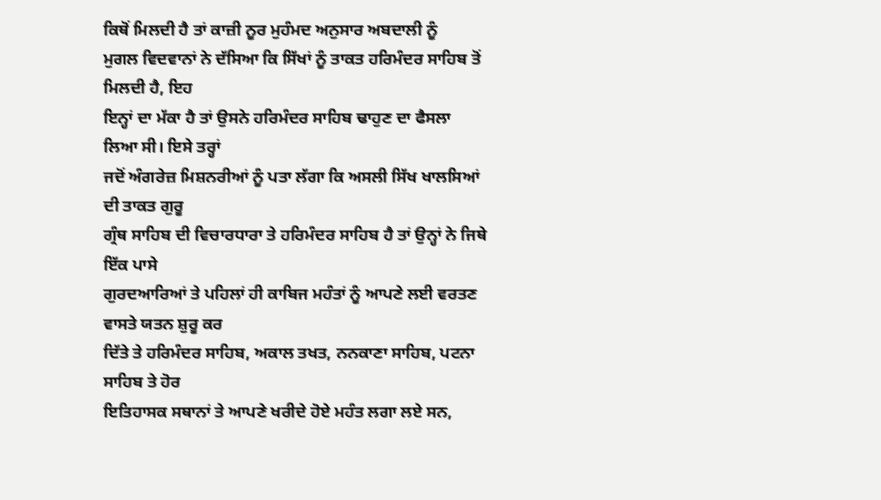ਕਿਥੋਂ ਮਿਲਦੀ ਹੈ ਤਾਂ ਕਾਜ਼ੀ ਨੂਰ ਮੁਹੰਮਦ ਅਨੁਸਾਰ ਅਬਦਾਲੀ ਨੂੰ
ਮੁਗਲ ਵਿਦਵਾਨਾਂ ਨੇ ਦੱਸਿਆ ਕਿ ਸਿੱਖਾਂ ਨੂੰ ਤਾਕਤ ਹਰਿਮੰਦਰ ਸਾਹਿਬ ਤੋਂ ਮਿਲਦੀ ਹੈ, ਇਹ
ਇਨ੍ਹਾਂ ਦਾ ਮੱਕਾ ਹੈ ਤਾਂ ਉਸਨੇ ਹਰਿਮੰਦਰ ਸਾਹਿਬ ਢਾਹੁਣ ਦਾ ਫੈਸਲਾ ਲਿਆ ਸੀ। ਇਸੇ ਤਰ੍ਹਾਂ
ਜਦੋਂ ਅੰਗਰੇਜ਼ ਮਿਸ਼ਨਰੀਆਂ ਨੂੰ ਪਤਾ ਲੱਗਾ ਕਿ ਅਸਲੀ ਸਿੱਖ ਖਾਲਸਿਆਂ ਦੀ ਤਾਕਤ ਗੁਰੂ
ਗ੍ਰੰਥ ਸਾਹਿਬ ਦੀ ਵਿਚਾਰਧਾਰਾ ਤੇ ਹਰਿਮੰਦਰ ਸਾਹਿਬ ਹੈ ਤਾਂ ਉਨ੍ਹਾਂ ਨੇ ਜਿਥੇ ਇੱਕ ਪਾਸੇ
ਗੁਰਦਆਰਿਆਂ ਤੇ ਪਹਿਲਾਂ ਹੀ ਕਾਬਿਜ ਮਹੰਤਾਂ ਨੂੰ ਆਪਣੇ ਲਈ ਵਰਤਣ ਵਾਸਤੇ ਯਤਨ ਸ਼ੁਰੂ ਕਰ
ਦਿੱਤੇ ਤੇ ਹਰਿਮੰਦਰ ਸਾਹਿਬ, ਅਕਾਲ ਤਖਤ, ਨਨਕਾਣਾ ਸਾਹਿਬ, ਪਟਨਾ ਸਾਹਿਬ ਤੇ ਹੋਰ
ਇਤਿਹਾਸਕ ਸਥਾਨਾਂ ਤੇ ਆਪਣੇ ਖਰੀਦੇ ਹੋਏ ਮਹੰਤ ਲਗਾ ਲਏ ਸਨ,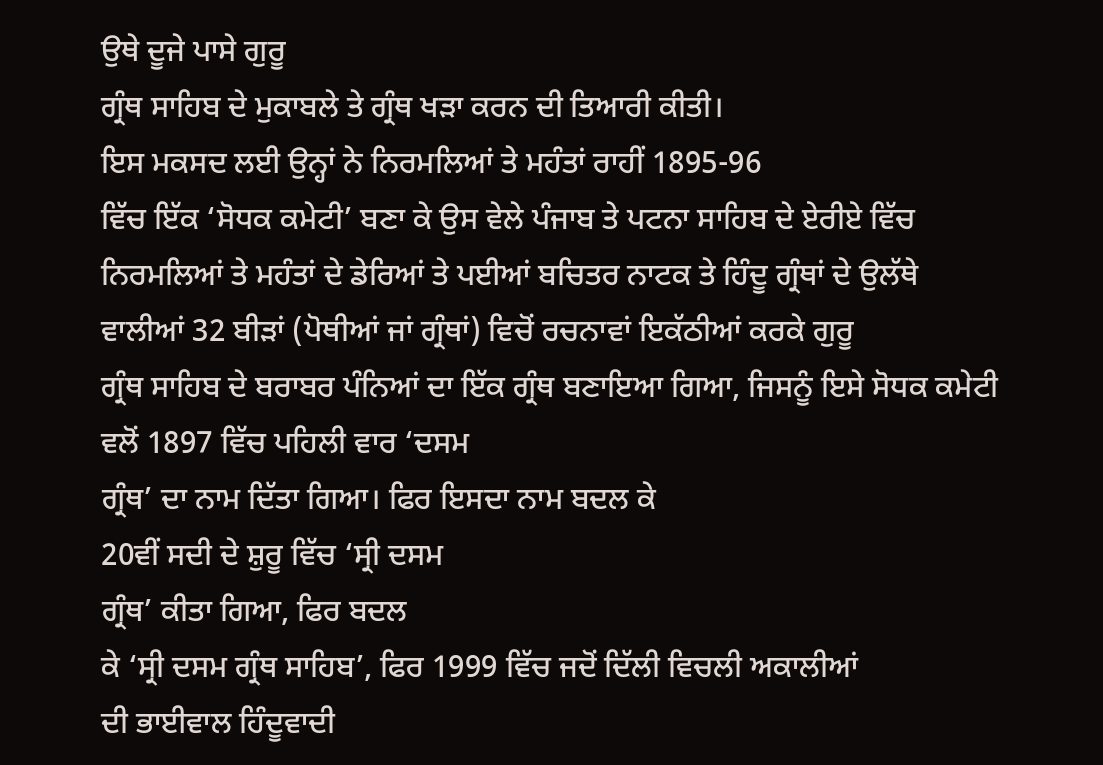ਉਥੇ ਦੂਜੇ ਪਾਸੇ ਗੁਰੂ
ਗ੍ਰੰਥ ਸਾਹਿਬ ਦੇ ਮੁਕਾਬਲੇ ਤੇ ਗ੍ਰੰਥ ਖੜਾ ਕਰਨ ਦੀ ਤਿਆਰੀ ਕੀਤੀ।
ਇਸ ਮਕਸਦ ਲਈ ਉਨ੍ਹਾਂ ਨੇ ਨਿਰਮਲਿਆਂ ਤੇ ਮਹੰਤਾਂ ਰਾਹੀਂ 1895-96
ਵਿੱਚ ਇੱਕ ‘ਸੋਧਕ ਕਮੇਟੀ’ ਬਣਾ ਕੇ ਉਸ ਵੇਲੇ ਪੰਜਾਬ ਤੇ ਪਟਨਾ ਸਾਹਿਬ ਦੇ ਏਰੀਏ ਵਿੱਚ
ਨਿਰਮਲਿਆਂ ਤੇ ਮਹੰਤਾਂ ਦੇ ਡੇਰਿਆਂ ਤੇ ਪਈਆਂ ਬਚਿਤਰ ਨਾਟਕ ਤੇ ਹਿੰਦੂ ਗ੍ਰੰਥਾਂ ਦੇ ਉਲੱਥੇ
ਵਾਲੀਆਂ 32 ਬੀੜਾਂ (ਪੋਥੀਆਂ ਜਾਂ ਗ੍ਰੰਥਾਂ) ਵਿਚੋਂ ਰਚਨਾਵਾਂ ਇਕੱਠੀਆਂ ਕਰਕੇ ਗੁਰੂ
ਗ੍ਰੰਥ ਸਾਹਿਬ ਦੇ ਬਰਾਬਰ ਪੰਨਿਆਂ ਦਾ ਇੱਕ ਗ੍ਰੰਥ ਬਣਾਇਆ ਗਿਆ, ਜਿਸਨੂੰ ਇਸੇ ਸੋਧਕ ਕਮੇਟੀ
ਵਲੋਂ 1897 ਵਿੱਚ ਪਹਿਲੀ ਵਾਰ ‘ਦਸਮ
ਗ੍ਰੰਥ’ ਦਾ ਨਾਮ ਦਿੱਤਾ ਗਿਆ। ਫਿਰ ਇਸਦਾ ਨਾਮ ਬਦਲ ਕੇ
20ਵੀਂ ਸਦੀ ਦੇ ਸ਼ੁਰੂ ਵਿੱਚ ‘ਸ੍ਰੀ ਦਸਮ
ਗ੍ਰੰਥ’ ਕੀਤਾ ਗਿਆ, ਫਿਰ ਬਦਲ
ਕੇ ‘ਸ੍ਰੀ ਦਸਮ ਗ੍ਰੰਥ ਸਾਹਿਬ’, ਫਿਰ 1999 ਵਿੱਚ ਜਦੋਂ ਦਿੱਲੀ ਵਿਚਲੀ ਅਕਾਲੀਆਂ
ਦੀ ਭਾਈਵਾਲ ਹਿੰਦੂਵਾਦੀ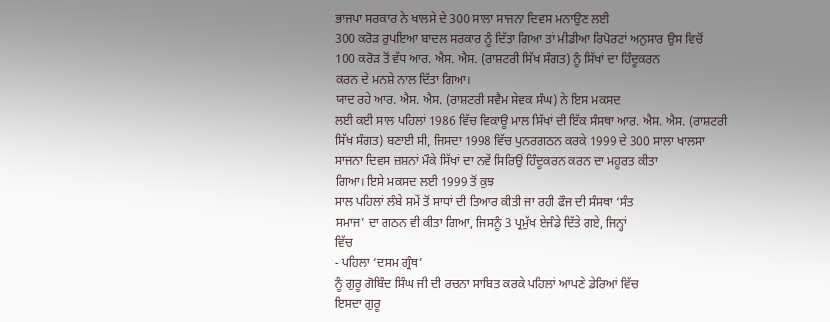ਭਾਜਪਾ ਸਰਕਾਰ ਨੇ ਖਾਲਸੇ ਦੇ 300 ਸਾਲਾ ਸਾਜਨਾ ਦਿਵਸ ਮਨਾਉਣ ਲਈ
300 ਕਰੋੜ ਰੁਪਇਆ ਬਾਦਲ ਸਰਕਾਰ ਨੂੰ ਦਿੱਤਾ ਗਿਆ ਤਾਂ ਮੀਡੀਆ ਰਿਪੋਰਟਾਂ ਅਨੁਸਾਰ ਉਸ ਵਿਚੋਂ
100 ਕਰੋੜ ਤੋਂ ਵੱਧ ਆਰ. ਐਸ. ਐਸ. (ਰਾਸ਼ਟਰੀ ਸਿੱਖ ਸੰਗਤ) ਨੂੰ ਸਿੱਖਾਂ ਦਾ ਹਿੰਦੂਕਰਨ
ਕਰਨ ਦੇ ਮਨਸ਼ੇ ਨਾਲ ਦਿੱਤਾ ਗਿਆ।
ਯਾਦ ਰਹੇ ਆਰ. ਐਸ. ਐਸ. (ਰਾਸ਼ਟਰੀ ਸਵੈਮ ਸੇਵਕ ਸੰਘ) ਨੇ ਇਸ ਮਕਸਦ
ਲਈ ਕਈ ਸਾਲ ਪਹਿਲਾਂ 1986 ਵਿੱਚ ਵਿਕਾਊ ਮਾਲ ਸਿੱਖਾਂ ਦੀ ਇੱਕ ਸੰਸਥਾ ਆਰ. ਐਸ. ਐਸ. (ਰਾਸ਼ਟਰੀ
ਸਿੱਖ ਸੰਗਤ) ਬਣਾਈ ਸੀ, ਜਿਸਦਾ 1998 ਵਿੱਚ ਪੁਨਰਗਠਨ ਕਰਕੇ 1999 ਦੇ 300 ਸਾਲਾ ਖਾਲਸਾ
ਸਾਜਨਾ ਦਿਵਸ ਜ਼ਸ਼ਨਾਂ ਮੌਕੇ ਸਿੱਖਾਂ ਦਾ ਨਵੇਂ ਸਿਰਿਉਂ ਹਿੰਦੂਕਰਨ ਕਰਨ ਦਾ ਮਹੂਰਤ ਕੀਤਾ
ਗਿਆ। ਇਸੇ ਮਕਸਦ ਲਈ 1999 ਤੋਂ ਕੁਝ
ਸਾਲ ਪਹਿਲਾਂ ਲੰਬੇ ਸਮੇਂ ਤੋਂ ਸਾਧਾਂ ਦੀ ਤਿਆਰ ਕੀਤੀ ਜਾ ਰਹੀ ਫੌਜ ਦੀ ਸੰਸਥਾ ‘ਸੰਤ
ਸਮਾਜ’ ਦਾ ਗਠਨ ਵੀ ਕੀਤਾ ਗਿਆ, ਜਿਸਨੂੰ 3 ਪ੍ਰਮੁੱਖ ਏਜੰਡੇ ਦਿੱਤੇ ਗਏ, ਜਿਨ੍ਹਾਂ
ਵਿੱਚ
- ਪਹਿਲਾ ‘ਦਸਮ ਗ੍ਰੰਥ’
ਨੂੰ ਗੁਰੂ ਗੋਬਿੰਦ ਸਿੰਘ ਜੀ ਦੀ ਰਚਨਾ ਸਾਬਿਤ ਕਰਕੇ ਪਹਿਲਾਂ ਆਪਣੇ ਡੇਰਿਆਂ ਵਿੱਚ
ਇਸਦਾ ਗੁਰੂ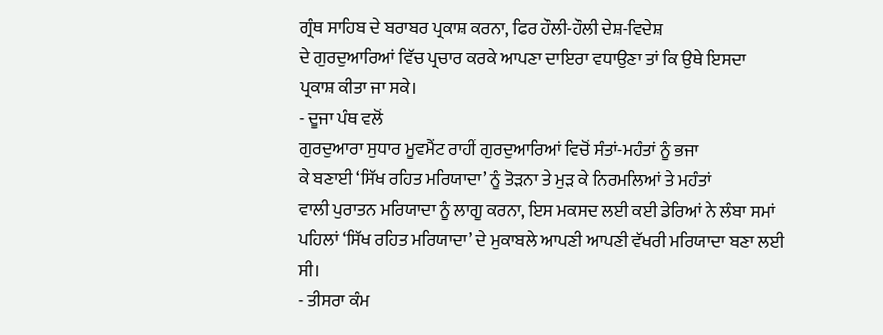ਗ੍ਰੰਥ ਸਾਹਿਬ ਦੇ ਬਰਾਬਰ ਪ੍ਰਕਾਸ਼ ਕਰਨਾ, ਫਿਰ ਹੌਲੀ-ਹੌਲੀ ਦੇਸ਼-ਵਿਦੇਸ਼
ਦੇ ਗੁਰਦੁਆਰਿਆਂ ਵਿੱਚ ਪ੍ਰਚਾਰ ਕਰਕੇ ਆਪਣਾ ਦਾਇਰਾ ਵਧਾਉਣਾ ਤਾਂ ਕਿ ਉਥੇ ਇਸਦਾ
ਪ੍ਰਕਾਸ਼ ਕੀਤਾ ਜਾ ਸਕੇ।
- ਦੂਜਾ ਪੰਥ ਵਲੋਂ
ਗੁਰਦੁਆਰਾ ਸੁਧਾਰ ਮੂਵਮੈਂਟ ਰਾਹੀਂ ਗੁਰਦੁਆਰਿਆਂ ਵਿਚੋਂ ਸੰਤਾਂ-ਮਹੰਤਾਂ ਨੂੰ ਭਜਾ
ਕੇ ਬਣਾਈ ‘ਸਿੱਖ ਰਹਿਤ ਮਰਿਯਾਦਾ’ ਨੂੰ ਤੋੜਨਾ ਤੇ ਮੁੜ ਕੇ ਨਿਰਮਲਿਆਂ ਤੇ ਮਹੰਤਾਂ
ਵਾਲੀ ਪੁਰਾਤਨ ਮਰਿਯਾਦਾ ਨੂੰ ਲਾਗੂ ਕਰਨਾ, ਇਸ ਮਕਸਦ ਲਈ ਕਈ ਡੇਰਿਆਂ ਨੇ ਲੰਬਾ ਸਮਾਂ
ਪਹਿਲਾਂ ‘ਸਿੱਖ ਰਹਿਤ ਮਰਿਯਾਦਾ’ ਦੇ ਮੁਕਾਬਲੇ ਆਪਣੀ ਆਪਣੀ ਵੱਖਰੀ ਮਰਿਯਾਦਾ ਬਣਾ ਲਈ
ਸੀ।
- ਤੀਸਰਾ ਕੰਮ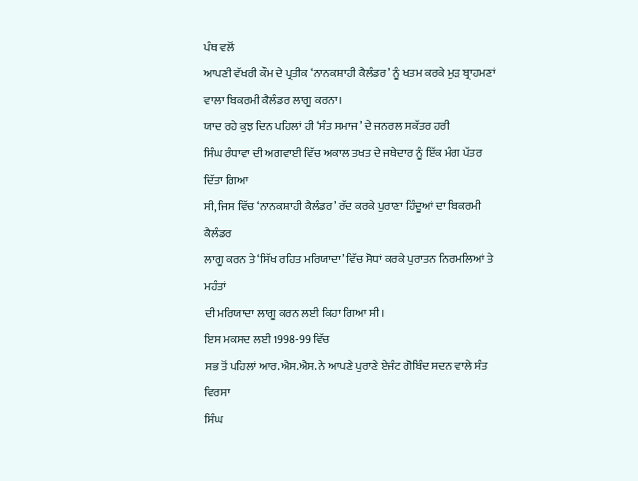ਪੰਥ ਵਲੋਂ
ਆਪਣੀ ਵੱਖਰੀ ਕੌਮ ਦੇ ਪ੍ਰਤੀਕ ‘ਨਾਨਕਸ਼ਾਹੀ ਕੈਲੰਡਰ’ ਨੂੰ ਖਤਮ ਕਰਕੇ ਮੁੜ ਬ੍ਰਾਹਮਣਾਂ
ਵਾਲਾ ਬਿਕਰਮੀ ਕੈਲੰਡਰ ਲਾਗੂ ਕਰਨਾ।
ਯਾਦ ਰਹੇ ਕੁਝ ਦਿਨ ਪਹਿਲਾਂ ਹੀ ‘ਸੰਤ ਸਮਾਜ’ ਦੇ ਜਨਰਲ ਸਕੱਤਰ ਹਰੀ
ਸਿੰਘ ਰੰਧਾਵਾ ਦੀ ਅਗਵਾਈ ਵਿੱਚ ਅਕਾਲ ਤਖਤ ਦੇ ਜਥੇਦਾਰ ਨੂੰ ਇੱਕ ਮੰਗ ਪੱਤਰ ਦਿੱਤਾ ਗਿਆ
ਸੀ, ਜਿਸ ਵਿੱਚ ‘ਨਾਨਕਸ਼ਾਹੀ ਕੈਲੰਡਰ’ ਰੱਦ ਕਰਕੇ ਪੁਰਾਣਾ ਹਿੰਦੂਆਂ ਦਾ ਬਿਕਰਮੀ ਕੈਲੰਡਰ
ਲਾਗੂ ਕਰਨ ਤੇ ‘ਸਿੱਖ ਰਹਿਤ ਮਰਿਯਾਦਾ’ ਵਿੱਚ ਸੋਧਾਂ ਕਰਕੇ ਪੁਰਾਤਨ ਨਿਰਮਲਿਆਂ ਤੇ ਮਹੰਤਾਂ
ਦੀ ਮਰਿਯਾਦਾ ਲਾਗੂ ਕਰਨ ਲਈ ਕਿਹਾ ਗਿਆ ਸੀ।
ਇਸ ਮਕਸਦ ਲਈ 1998-99 ਵਿੱਚ
ਸਭ ਤੋਂ ਪਹਿਲਾਂ ਆਰ.ਐਸ.ਐਸ. ਨੇ ਆਪਣੇ ਪੁਰਾਣੇ ਏਜੰਟ ਗੋਬਿੰਦ ਸਦਨ ਵਾਲੇ ਸੰਤ ਵਿਰਸਾ
ਸਿੰਘ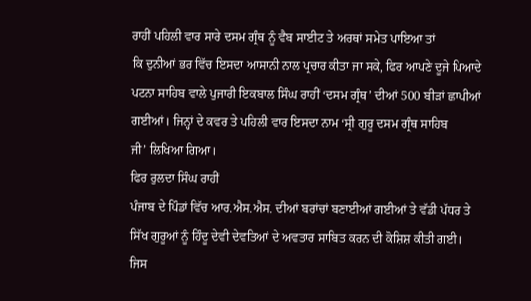ਰਾਹੀਂ ਪਹਿਲੀ ਵਾਰ ਸਾਰੇ ਦਸਮ ਗ੍ਰੰਥ ਨੂੰ ਵੈਬ ਸਾਈਟ ਤੇ ਅਰਥਾਂ ਸਮੇਤ ਪਾਇਆ ਤਾਂ
ਕਿ ਦੁਨੀਆਂ ਭਰ ਵਿੱਚ ਇਸਦਾ ਆਸਾਨੀ ਨਾਲ ਪ੍ਰਚਾਰ ਕੀਤਾ ਜਾ ਸਕੇ, ਫਿਰ ਆਪਣੇ ਦੂਜੇ ਪਿਆਦੇ
ਪਟਨਾ ਸਾਹਿਬ ਵਾਲੇ ਪੁਜਾਰੀ ਇਕਬਾਲ ਸਿੰਘ ਰਾਹੀਂ ‘ਦਸਮ ਗ੍ਰੰਥ’ ਦੀਆਂ 500 ਬੀੜਾਂ ਛਾਪੀਆਂ
ਗਈਆਂ। ਜਿਨ੍ਹਾਂ ਦੇ ਕਵਰ ਤੇ ਪਹਿਲੀ ਵਾਰ ਇਸਦਾ ਨਾਮ ‘ਸ੍ਰੀ ਗੁਰੂ ਦਸਮ ਗ੍ਰੰਥ ਸਾਹਿਬ
ਜੀ’ ਲਿਖਿਆ ਗਿਆ।
ਫਿਰ ਰੁਲਦਾ ਸਿੰਘ ਰਾਹੀਂ
ਪੰਜਾਬ ਦੇ ਪਿੰਡਾਂ ਵਿੱਚ ਆਰ.ਐਸ.ਐਸ. ਦੀਆਂ ਬਰਾਂਚਾਂ ਬਣਾਈਆਂ ਗਈਆਂ ਤੇ ਵੱਡੀ ਪੱਧਰ ਤੇ
ਸਿੱਖ ਗੁਰੂਆਂ ਨੂੰ ਹਿੰਦੂ ਦੇਵੀ ਦੇਵਤਿਆਂ ਦੇ ਅਵਤਾਰ ਸਾਬਿਤ ਕਰਨ ਦੀ ਕੋਸ਼ਿਸ਼ ਕੀਤੀ ਗਈ।
ਜਿਸ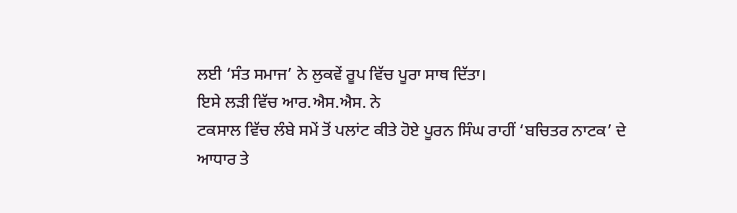ਲਈ ‘ਸੰਤ ਸਮਾਜ’ ਨੇ ਲੁਕਵੇਂ ਰੂਪ ਵਿੱਚ ਪੂਰਾ ਸਾਥ ਦਿੱਤਾ।
ਇਸੇ ਲੜੀ ਵਿੱਚ ਆਰ.ਐਸ.ਐਸ. ਨੇ
ਟਕਸਾਲ ਵਿੱਚ ਲੰਬੇ ਸਮੇਂ ਤੋਂ ਪਲਾਂਟ ਕੀਤੇ ਹੋਏ ਪੂਰਨ ਸਿੰਘ ਰਾਹੀਂ ‘ਬਚਿਤਰ ਨਾਟਕ’ ਦੇ
ਆਧਾਰ ਤੇ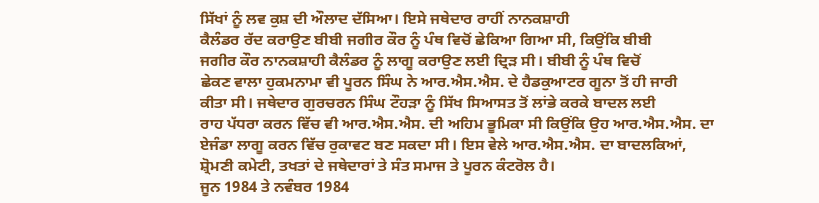ਸਿੱਖਾਂ ਨੂੰ ਲਵ ਕੁਸ਼ ਦੀ ਔਲਾਦ ਦੱਸਿਆ। ਇਸੇ ਜਥੇਦਾਰ ਰਾਹੀਂ ਨਾਨਕਸ਼ਾਹੀ
ਕੈਲੰਡਰ ਰੱਦ ਕਰਾਉਣ ਬੀਬੀ ਜਗੀਰ ਕੌਰ ਨੂੰ ਪੰਥ ਵਿਚੋਂ ਛੇਕਿਆ ਗਿਆ ਸੀ, ਕਿਉਂਕਿ ਬੀਬੀ
ਜਗੀਰ ਕੌਰ ਨਾਨਕਸ਼ਾਹੀ ਕੈਲੰਡਰ ਨੂੰ ਲਾਗੂ ਕਰਾਉਣ ਲਈ ਦ੍ਰਿੜ ਸੀ। ਬੀਬੀ ਨੂੰ ਪੰਥ ਵਿਚੋਂ
ਛੇਕਣ ਵਾਲਾ ਹੁਕਮਨਾਮਾ ਵੀ ਪੂਰਨ ਸਿੰਘ ਨੇ ਆਰ.ਐਸ.ਐਸ. ਦੇ ਹੈਡਕੁਆਟਰ ਗੂਨਾ ਤੋਂ ਹੀ ਜਾਰੀ
ਕੀਤਾ ਸੀ। ਜਥੇਦਾਰ ਗੁਰਚਰਨ ਸਿੰਘ ਟੌਹੜਾ ਨੂੰ ਸਿੱਖ ਸਿਆਸਤ ਤੋਂ ਲਾਂਭੇ ਕਰਕੇ ਬਾਦਲ ਲਈ
ਰਾਹ ਪੱਧਰਾ ਕਰਨ ਵਿੱਚ ਵੀ ਆਰ.ਐਸ.ਐਸ. ਦੀ ਅਹਿਮ ਭੂਮਿਕਾ ਸੀ ਕਿਉਂਕਿ ਉਹ ਆਰ.ਐਸ.ਐਸ. ਦਾ
ਏਜੰਡਾ ਲਾਗੂ ਕਰਨ ਵਿੱਚ ਰੁਕਾਵਟ ਬਣ ਸਕਦਾ ਸੀ। ਇਸ ਵੇਲੇ ਆਰ.ਐਸ.ਐਸ. ਦਾ ਬਾਦਲਕਿਆਂ,
ਸ਼੍ਰੋਮਣੀ ਕਮੇਟੀ, ਤਖਤਾਂ ਦੇ ਜਥੇਦਾਰਾਂ ਤੇ ਸੰਤ ਸਮਾਜ ਤੇ ਪੂਰਨ ਕੰਟਰੋਲ ਹੈ।
ਜੂਨ 1984 ਤੇ ਨਵੰਬਰ 1984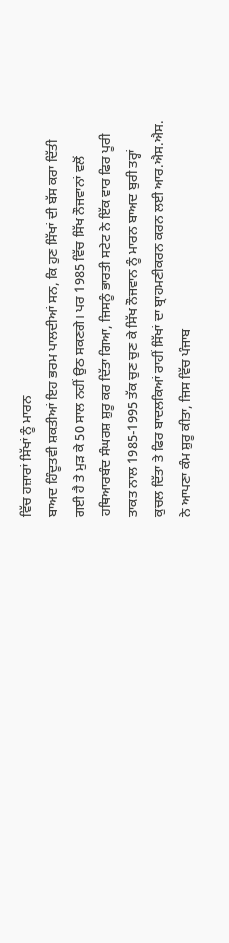ਵਿੱਚ ਹਜ਼ਾਰਾਂ ਸਿੱਖਾਂ ਨੂੰ ਮਾਰਨ
ਬਾਅਦ ਹਿੰਦੂਤਵੀ ਸ਼ਕਤੀਆਂ ਇਹ ਭਰਮ ਪਾਲਦੀਆਂ ਸਨ, ਕਿ ਹੁਣ ਸਿੱਖਾਂ ਦੀ ਬੱਸ ਕਰਾ ਦਿੱਤੀ
ਗਈ ਹੈ ਤੇ ਮੁੜ ਕੇ 50 ਸਾਲ ਨਹੀਂ ਉਠ ਸਕਣਗੇ। ਪਰ 1985 ਵਿੱਚ ਸਿੱਖ ਨੌਜਵਾਨਾਂ ਵਲੋਂ
ਹਥਿਆਰਬੰਦ ਸੰਘਰਸ਼ ਸ਼ੁਰੂ ਕਰ ਦਿੱਤਾ ਗਿਆ, ਜਿਸਨੂੰ ਭਾਰਤੀ ਸਟੇਟ ਨੇ ਇੱਕ ਵਾਰ ਫਿਰ ਪੂਰੀ
ਤਾਕਤ ਨਾਲ 1985-1995 ਤੱਕ ਚੁਣ ਚੁਣ ਕੇ ਸਿੱਖ ਨੌਜਵਾਨ ਨੂੰ ਮਾਰਨ ਬਾਅਦ ਬੁਰੀ ਤਰ੍ਹਾਂ
ਕੁਚਲ ਦਿੱਤਾ ਤੇ ਫਿਰ ਬਾਦਲਕਿਆਂ ਰਾਹੀਂ ਸਿੱਖਾਂ ਦਾ ਬ੍ਰਾਹਮਣੀਕਰਨ ਕਰਨ ਲਈ ਆਰ.ਐਸ.ਐਸ.
ਨੇ ਆਪਣਾ ਕੰਮ ਸ਼ੁਰੂ ਕੀਤਾ, ਜਿਸ ਵਿੱਚ ਪੰਜਾਬ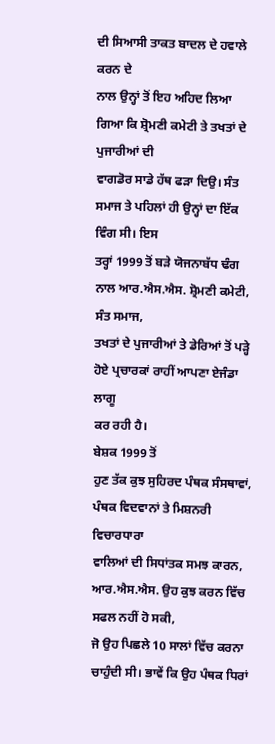ਦੀ ਸਿਆਸੀ ਤਾਕਤ ਬਾਦਲ ਦੇ ਹਵਾਲੇ ਕਰਨ ਦੇ
ਨਾਲ ਉਨ੍ਹਾਂ ਤੋਂ ਇਹ ਅਹਿਦ ਲਿਆ ਗਿਆ ਕਿ ਸ਼੍ਰੋਮਣੀ ਕਮੇਟੀ ਤੇ ਤਖਤਾਂ ਦੇ ਪੁਜਾਰੀਆਂ ਦੀ
ਵਾਗਡੋਰ ਸਾਡੇ ਹੱਥ ਫੜਾ ਦਿਉ। ਸੰਤ ਸਮਾਜ ਤੇ ਪਹਿਲਾਂ ਹੀ ਉਨ੍ਹਾਂ ਦਾ ਇੱਕ ਵਿੰਗ ਸੀ। ਇਸ
ਤਰ੍ਹਾਂ 1999 ਤੋਂ ਬੜੇ ਯੋਜਨਾਬੱਧ ਢੰਗ ਨਾਲ ਆਰ.ਐਸ.ਐਸ. ਸ਼੍ਰੋਮਣੀ ਕਮੇਟੀ, ਸੰਤ ਸਮਾਜ,
ਤਖਤਾਂ ਦੇ ਪੁਜਾਰੀਆਂ ਤੇ ਡੇਰਿਆਂ ਤੋਂ ਪੜ੍ਹੇ ਹੋਏ ਪ੍ਰਚਾਰਕਾਂ ਰਾਹੀਂ ਆਪਣਾ ਏਜੰਡਾ ਲਾਗੂ
ਕਰ ਰਹੀ ਹੈ।
ਬੇਸ਼ਕ 1999 ਤੋਂ
ਹੁਣ ਤੱਕ ਕੁਝ ਸੁਹਿਰਦ ਪੰਥਕ ਸੰਸਥਾਵਾਂ, ਪੰਥਕ ਵਿਦਵਾਨਾਂ ਤੇ ਮਿਸ਼ਨਰੀ ਵਿਚਾਰਧਾਰਾ
ਵਾਲਿਆਂ ਦੀ ਸਿਧਾਂਤਕ ਸਮਝ ਕਾਰਨ, ਆਰ.ਐਸ.ਐਸ. ਉਹ ਕੁਝ ਕਰਨ ਵਿੱਚ ਸਫਲ ਨਹੀਂ ਹੋ ਸਕੀ,
ਜੋ ਉਹ ਪਿਛਲੇ 10 ਸਾਲਾਂ ਵਿੱਚ ਕਰਨਾ ਚਾਹੁੰਦੀ ਸੀ। ਭਾਵੇਂ ਕਿ ਉਹ ਪੰਥਕ ਧਿਰਾਂ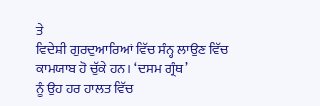ਤੇ
ਵਿਦੇਸ਼ੀ ਗੁਰਦੁਆਰਿਆਂ ਵਿੱਚ ਸੰਨ੍ਹ ਲਾਉਣ ਵਿੱਚ ਕਾਮਯਾਬ ਹੋ ਚੁੱਕੇ ਹਨ। ‘ਦਸਮ ਗ੍ਰੰਥ’
ਨੂੰ ਉਹ ਹਰ ਹਾਲਤ ਵਿੱਚ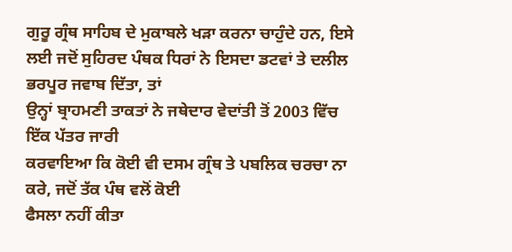ਗੁਰੂ ਗ੍ਰੰਥ ਸਾਹਿਬ ਦੇ ਮੁਕਾਬਲੇ ਖੜਾ ਕਰਨਾ ਚਾਹੁੰਦੇ ਹਨ, ਇਸੇ
ਲਈ ਜਦੋਂ ਸੁਹਿਰਦ ਪੰਥਕ ਧਿਰਾਂ ਨੇ ਇਸਦਾ ਡਟਵਾਂ ਤੇ ਦਲੀਲ ਭਰਪੂਰ ਜਵਾਬ ਦਿੱਤਾ, ਤਾਂ
ਉਨ੍ਹਾਂ ਬ੍ਰਾਹਮਣੀ ਤਾਕਤਾਂ ਨੇ ਜਥੇਦਾਰ ਵੇਦਾਂਤੀ ਤੋਂ 2003 ਵਿੱਚ ਇੱਕ ਪੱਤਰ ਜਾਰੀ
ਕਰਵਾਇਆ ਕਿ ਕੋਈ ਵੀ ਦਸਮ ਗ੍ਰੰਥ ਤੇ ਪਬਲਿਕ ਚਰਚਾ ਨਾ ਕਰੇ, ਜਦੋਂ ਤੱਕ ਪੰਥ ਵਲੋਂ ਕੋਈ
ਫੈਸਲਾ ਨਹੀਂ ਕੀਤਾ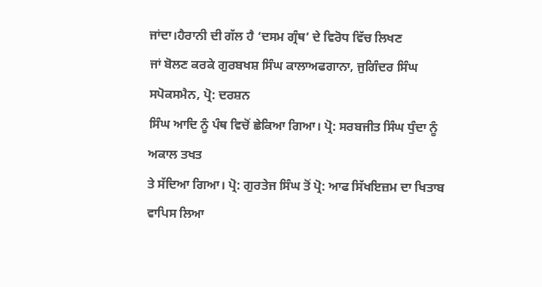ਜਾਂਦਾ।ਹੈਰਾਨੀ ਦੀ ਗੱਲ ਹੈ ‘ਦਸਮ ਗ੍ਰੰਥ’ ਦੇ ਵਿਰੋਧ ਵਿੱਚ ਲਿਖਣ
ਜਾਂ ਬੋਲਣ ਕਰਕੇ ਗੁਰਬਖਸ਼ ਸਿੰਘ ਕਾਲਾਅਫਗਾਨਾ, ਜੁਗਿੰਦਰ ਸਿੰਘ ਸਪੋਕਸਮੈਨ, ਪ੍ਰੋ: ਦਰਸ਼ਨ
ਸਿੰਘ ਆਦਿ ਨੂੰ ਪੰਥ ਵਿਚੋਂ ਛੇਕਿਆ ਗਿਆ। ਪ੍ਰੋ: ਸਰਬਜੀਤ ਸਿੰਘ ਧੁੰਦਾ ਨੂੰ ਅਕਾਲ ਤਖਤ
ਤੇ ਸੱਦਿਆ ਗਿਆ। ਪ੍ਰੋ: ਗੁਰਤੇਜ ਸਿੰਘ ਤੋਂ ਪ੍ਰੋ: ਆਫ ਸਿੱਖਇਜ਼ਮ ਦਾ ਖਿਤਾਬ ਵਾਪਿਸ ਲਿਆ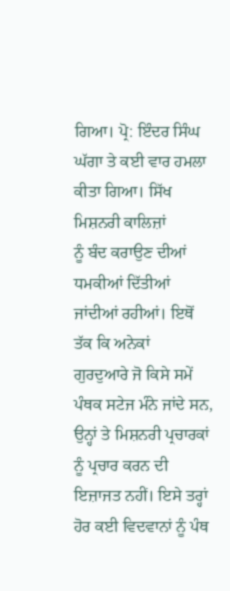ਗਿਆ। ਪ੍ਰੋ: ਇੰਦਰ ਸਿੰਘ ਘੱਗਾ ਤੇ ਕਈ ਵਾਰ ਹਮਲਾ ਕੀਤਾ ਗਿਆ। ਸਿੱਖ ਮਿਸ਼ਨਰੀ ਕਾਲਿਜ਼ਾਂ
ਨੂੰ ਬੰਦ ਕਰਾਉਣ ਦੀਆਂ ਧਮਕੀਆਂ ਦਿੱਤੀਆਂ ਜਾਂਦੀਆਂ ਰਹੀਆਂ। ਇਥੋਂ ਤੱਕ ਕਿ ਅਨੇਕਾਂ
ਗੁਰਦੁਆਰੇ ਜੋ ਕਿਸੇ ਸਮੇਂ ਪੰਥਕ ਸਟੇਜ ਮੰਨੇ ਜਾਂਦੇ ਸਨ, ਉਨ੍ਹਾਂ ਤੇ ਮਿਸ਼ਨਰੀ ਪ੍ਰਚਾਰਕਾਂ
ਨੂੰ ਪ੍ਰਚਾਰ ਕਰਨ ਦੀ ਇਜ਼ਾਜਤ ਨਹੀਂ। ਇਸੇ ਤਰ੍ਹਾਂ ਹੋਰ ਕਈ ਵਿਦਵਾਨਾਂ ਨੂੰ ਪੰਥ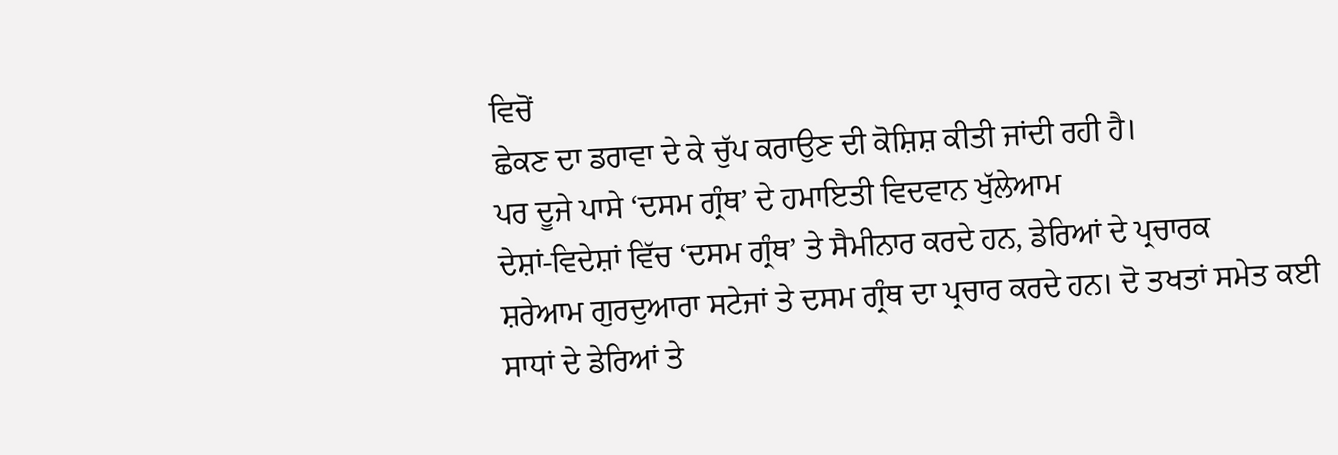ਵਿਚੋਂ
ਛੇਕਣ ਦਾ ਡਰਾਵਾ ਦੇ ਕੇ ਚੁੱਪ ਕਰਾਉਣ ਦੀ ਕੋਸ਼ਿਸ਼ ਕੀਤੀ ਜਾਂਦੀ ਰਹੀ ਹੈ।
ਪਰ ਦੂਜੇ ਪਾਸੇ ‘ਦਸਮ ਗ੍ਰੰਥ’ ਦੇ ਹਮਾਇਤੀ ਵਿਦਵਾਨ ਖੁੱਲੇਆਮ
ਦੇਸ਼ਾਂ-ਵਿਦੇਸ਼ਾਂ ਵਿੱਚ ‘ਦਸਮ ਗ੍ਰੰਥ’ ਤੇ ਸੈਮੀਨਾਰ ਕਰਦੇ ਹਨ, ਡੇਰਿਆਂ ਦੇ ਪ੍ਰਚਾਰਕ
ਸ਼ਰੇਆਮ ਗੁਰਦੁਆਰਾ ਸਟੇਜਾਂ ਤੇ ਦਸਮ ਗ੍ਰੰਥ ਦਾ ਪ੍ਰਚਾਰ ਕਰਦੇ ਹਨ। ਦੋ ਤਖਤਾਂ ਸਮੇਤ ਕਈ
ਸਾਧਾਂ ਦੇ ਡੇਰਿਆਂ ਤੇ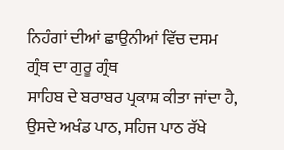ਨਿਹੰਗਾਂ ਦੀਆਂ ਛਾਉਨੀਆਂ ਵਿੱਚ ਦਸਮ ਗ੍ਰੰਥ ਦਾ ਗੁਰੂ ਗ੍ਰੰਥ
ਸਾਹਿਬ ਦੇ ਬਰਾਬਰ ਪ੍ਰਕਾਸ਼ ਕੀਤਾ ਜਾਂਦਾ ਹੈ, ਉਸਦੇ ਅਖੰਡ ਪਾਠ, ਸਹਿਜ ਪਾਠ ਰੱਖੇ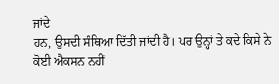ਜਾਂਦੇ
ਹਨ, ਉਸਦੀ ਸੰਥਿਆ ਦਿੱਤੀ ਜਾਂਦੀ ਹੈ। ਪਰ ਉਨ੍ਹਾਂ ਤੇ ਕਦੇ ਕਿਸੇ ਨੇ ਕੋਈ ਐਕਸਨ ਨਹੀਂ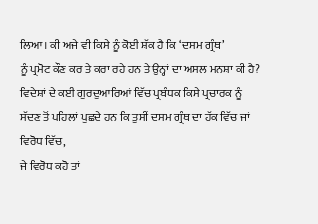ਲਿਆ। ਕੀ ਅਜੇ ਵੀ ਕਿਸੇ ਨੂੰ ਕੋਈ ਸ਼ੱਕ ਹੈ ਕਿ ‘ਦਸਮ ਗ੍ਰੰਥ’
ਨੂੰ ਪ੍ਰਮੋਟ ਕੌਣ ਕਰ ਤੇ ਕਰਾ ਰਹੇ ਹਨ ਤੇ ਉਨ੍ਹਾਂ ਦਾ ਅਸਲ ਮਨਸ਼ਾ ਕੀ ਹੈ?
ਵਿਦੇਸ਼ਾਂ ਦੇ ਕਈ ਗੁਰਦੁਆਰਿਆਂ ਵਿੱਚ ਪ੍ਰਬੰਧਕ ਕਿਸੇ ਪ੍ਰਚਾਰਕ ਨੂੰ
ਸੱਦਣ ਤੋਂ ਪਹਿਲਾਂ ਪੁਛਦੇ ਹਨ ਕਿ ਤੁਸੀਂ ਦਸਮ ਗ੍ਰੰਥ ਦਾ ਹੱਕ ਵਿੱਚ ਜਾਂ ਵਿਰੋਧ ਵਿੱਚ,
ਜੇ ਵਿਰੋਧ ਕਹੋ ਤਾਂ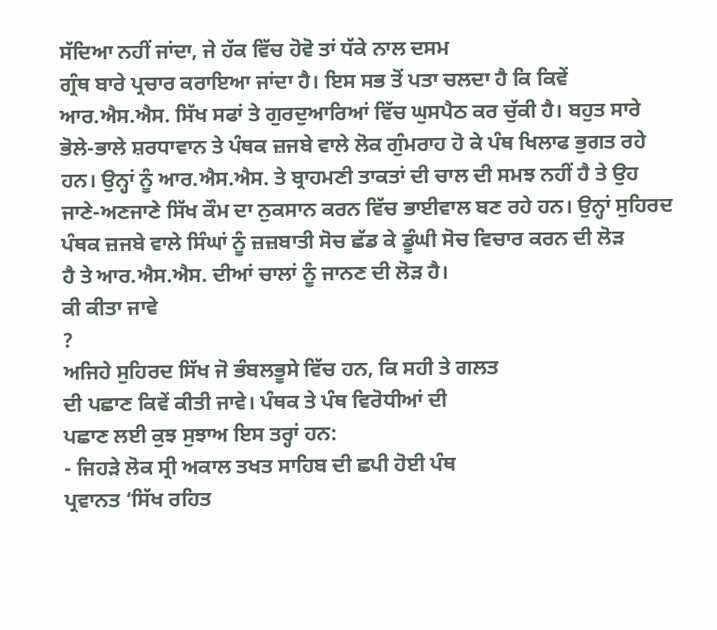ਸੱਦਿਆ ਨਹੀਂ ਜਾਂਦਾ, ਜੇ ਹੱਕ ਵਿੱਚ ਹੋਵੋ ਤਾਂ ਧੱਕੇ ਨਾਲ ਦਸਮ
ਗ੍ਰੰਥ ਬਾਰੇ ਪ੍ਰਚਾਰ ਕਰਾਇਆ ਜਾਂਦਾ ਹੈ। ਇਸ ਸਭ ਤੋਂ ਪਤਾ ਚਲਦਾ ਹੈ ਕਿ ਕਿਵੇਂ
ਆਰ.ਐਸ.ਐਸ. ਸਿੱਖ ਸਫਾਂ ਤੇ ਗੁਰਦੁਆਰਿਆਂ ਵਿੱਚ ਘੁਸਪੈਠ ਕਰ ਚੁੱਕੀ ਹੈ। ਬਹੁਤ ਸਾਰੇ
ਭੋਲੇ-ਭਾਲੇ ਸ਼ਰਧਾਵਾਨ ਤੇ ਪੰਥਕ ਜ਼ਜਬੇ ਵਾਲੇ ਲੋਕ ਗੁੰਮਰਾਹ ਹੋ ਕੇ ਪੰਥ ਖਿਲਾਫ ਭੁਗਤ ਰਹੇ
ਹਨ। ਉਨ੍ਹਾਂ ਨੂੰ ਆਰ.ਐਸ.ਐਸ. ਤੇ ਬ੍ਰਾਹਮਣੀ ਤਾਕਤਾਂ ਦੀ ਚਾਲ ਦੀ ਸਮਝ ਨਹੀਂ ਹੈ ਤੇ ਉਹ
ਜਾਣੇ-ਅਣਜਾਣੇ ਸਿੱਖ ਕੌਮ ਦਾ ਨੁਕਸਾਨ ਕਰਨ ਵਿੱਚ ਭਾਈਵਾਲ ਬਣ ਰਹੇ ਹਨ। ਉਨ੍ਹਾਂ ਸੁਹਿਰਦ
ਪੰਥਕ ਜ਼ਜਬੇ ਵਾਲੇ ਸਿੰਘਾਂ ਨੂੰ ਜ਼ਜ਼ਬਾਤੀ ਸੋਚ ਛੱਡ ਕੇ ਡੂੰਘੀ ਸੋਚ ਵਿਚਾਰ ਕਰਨ ਦੀ ਲੋੜ
ਹੈ ਤੇ ਆਰ.ਐਸ.ਐਸ. ਦੀਆਂ ਚਾਲਾਂ ਨੂੰ ਜਾਨਣ ਦੀ ਲੋੜ ਹੈ।
ਕੀ ਕੀਤਾ ਜਾਵੇ
?
ਅਜਿਹੇ ਸੁਹਿਰਦ ਸਿੱਖ ਜੋ ਭੰਬਲਭੂਸੇ ਵਿੱਚ ਹਨ, ਕਿ ਸਹੀ ਤੇ ਗਲਤ
ਦੀ ਪਛਾਣ ਕਿਵੇਂ ਕੀਤੀ ਜਾਵੇ। ਪੰਥਕ ਤੇ ਪੰਥ ਵਿਰੋਧੀਆਂ ਦੀ
ਪਛਾਣ ਲਈ ਕੁਝ ਸੁਝਾਅ ਇਸ ਤਰ੍ਹਾਂ ਹਨ:
- ਜਿਹੜੇ ਲੋਕ ਸ੍ਰੀ ਅਕਾਲ ਤਖਤ ਸਾਹਿਬ ਦੀ ਛਪੀ ਹੋਈ ਪੰਥ
ਪ੍ਰਵਾਨਤ ‘ਸਿੱਖ ਰਹਿਤ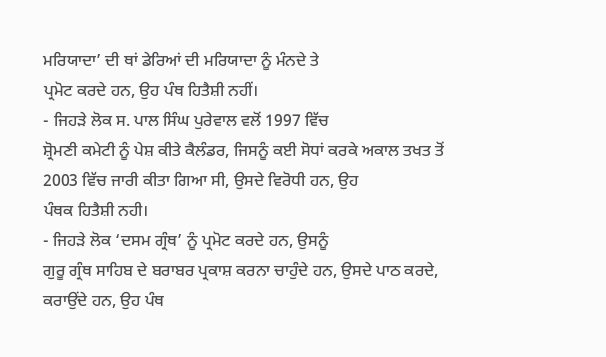ਮਰਿਯਾਦਾ’ ਦੀ ਥਾਂ ਡੇਰਿਆਂ ਦੀ ਮਰਿਯਾਦਾ ਨੂੰ ਮੰਨਦੇ ਤੇ
ਪ੍ਰਮੋਟ ਕਰਦੇ ਹਨ, ਉਹ ਪੰਥ ਹਿਤੈਸ਼ੀ ਨਹੀਂ।
- ਜਿਹੜੇ ਲੋਕ ਸ. ਪਾਲ ਸਿੰਘ ਪੁਰੇਵਾਲ ਵਲੋਂ 1997 ਵਿੱਚ
ਸ਼੍ਰੋਮਣੀ ਕਮੇਟੀ ਨੂੰ ਪੇਸ਼ ਕੀਤੇ ਕੈਲੰਡਰ, ਜਿਸਨੂੰ ਕਈ ਸੋਧਾਂ ਕਰਕੇ ਅਕਾਲ ਤਖਤ ਤੋਂ
2003 ਵਿੱਚ ਜਾਰੀ ਕੀਤਾ ਗਿਆ ਸੀ, ਉਸਦੇ ਵਿਰੋਧੀ ਹਨ, ਉਹ
ਪੰਥਕ ਹਿਤੈਸ਼ੀ ਨਹੀ।
- ਜਿਹੜੇ ਲੋਕ ‘ਦਸਮ ਗ੍ਰੰਥ’ ਨੂੰ ਪ੍ਰਮੋਟ ਕਰਦੇ ਹਨ, ਉਸਨੂੰ
ਗੁਰੂ ਗ੍ਰੰਥ ਸਾਹਿਬ ਦੇ ਬਰਾਬਰ ਪ੍ਰਕਾਸ਼ ਕਰਨਾ ਚਾਹੁੰਦੇ ਹਨ, ਉਸਦੇ ਪਾਠ ਕਰਦੇ,
ਕਰਾਉਂਦੇ ਹਨ, ਉਹ ਪੰਥ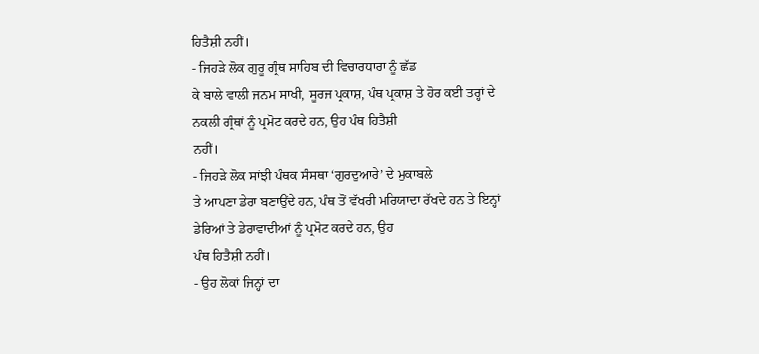ਹਿਤੈਸ਼ੀ ਨਹੀਂ।
- ਜਿਹੜੇ ਲੋਕ ਗੁਰੂ ਗ੍ਰੰਥ ਸਾਹਿਬ ਦੀ ਵਿਚਾਰਧਾਰਾ ਨੂੰ ਛੱਡ
ਕੇ ਬਾਲੇ ਵਾਲੀ ਜਨਮ ਸਾਖੀ, ਸੂਰਜ ਪ੍ਰਕਾਸ਼, ਪੰਥ ਪ੍ਰਕਾਸ਼ ਤੇ ਹੋਰ ਕਈ ਤਰ੍ਹਾਂ ਦੇ
ਨਕਲੀ ਗ੍ਰੰਥਾਂ ਨੂੰ ਪ੍ਰਮੋਟ ਕਰਦੇ ਹਨ, ਉਹ ਪੰਥ ਹਿਤੈਸ਼ੀ
ਨਹੀਂ।
- ਜਿਹੜੇ ਲੋਕ ਸਾਂਝੀ ਪੰਥਕ ਸੰਸਥਾ ‘ਗੁਰਦੁਆਰੇ’ ਦੇ ਮੁਕਾਬਲੇ
ਤੇ ਆਪਣਾ ਡੇਰਾ ਬਣਾਉਂਦੇ ਹਨ, ਪੰਥ ਤੋਂ ਵੱਖਰੀ ਮਰਿਯਾਦਾ ਰੱਖਦੇ ਹਨ ਤੇ ਇਨ੍ਹਾਂ
ਡੇਰਿਆਂ ਤੇ ਡੇਰਾਵਾਦੀਆਂ ਨੂੰ ਪ੍ਰਮੋਟ ਕਰਦੇ ਹਨ, ਉਹ
ਪੰਥ ਹਿਤੈਸ਼ੀ ਨਹੀਂ।
- ਉਹ ਲੋਕਾਂ ਜਿਨ੍ਹਾਂ ਦਾ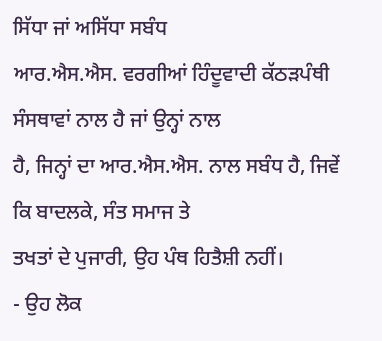ਸਿੱਧਾ ਜਾਂ ਅਸਿੱਧਾ ਸਬੰਧ
ਆਰ.ਐਸ.ਐਸ. ਵਰਗੀਆਂ ਹਿੰਦੂਵਾਦੀ ਕੱਠੜਪੰਥੀ ਸੰਸਥਾਵਾਂ ਨਾਲ ਹੈ ਜਾਂ ਉਨ੍ਹਾਂ ਨਾਲ
ਹੈ, ਜਿਨ੍ਹਾਂ ਦਾ ਆਰ.ਐਸ.ਐਸ. ਨਾਲ ਸਬੰਧ ਹੈ, ਜਿਵੇਂ ਕਿ ਬਾਦਲਕੇ, ਸੰਤ ਸਮਾਜ ਤੇ
ਤਖਤਾਂ ਦੇ ਪੁਜਾਰੀ, ਉਹ ਪੰਥ ਹਿਤੈਸ਼ੀ ਨਹੀਂ।
- ਉਹ ਲੋਕ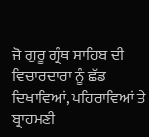ਜੋ ਗੁਰੂ ਗ੍ਰੰਥ ਸਾਹਿਬ ਦੀ ਵਿਚਾਰਦਾਰਾ ਨੂੰ ਛੱਡ
ਦਿਖਾਵਿਆਂ, ਪਹਿਰਾਵਿਆਂ ਤੇ ਬ੍ਰਾਹਮਣੀ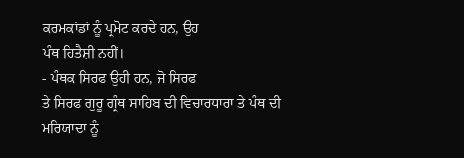ਕਰਮਕਾਂਡਾਂ ਨੂੰ ਪ੍ਰਮੋਟ ਕਰਦੇ ਹਨ, ਉਹ
ਪੰਥ ਹਿਤੈਸ਼ੀ ਨਹੀਂ।
- ਪੰਥਕ ਸਿਰਫ ਉਹੀ ਹਨ, ਜੋ ਸਿਰਫ
ਤੇ ਸਿਰਫ ਗੁਰੂ ਗ੍ਰੰਥ ਸਾਹਿਬ ਦੀ ਵਿਚਾਰਧਾਰਾ ਤੇ ਪੰਥ ਦੀ ਮਰਿਯਾਦਾ ਨੂੰ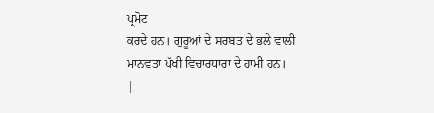ਪ੍ਰਮੋਟ
ਕਰਦੇ ਹਨ। ਗੁਰੂਆਂ ਦੇ ਸਰਬਤ ਦੇ ਭਲੇ ਵਾਲੀ ਮਾਨਵਤਾ ਪੱਖੀ ਵਿਚਾਰਧਾਰਾ ਦੇ ਹਾਮੀ ਹਨ।
|